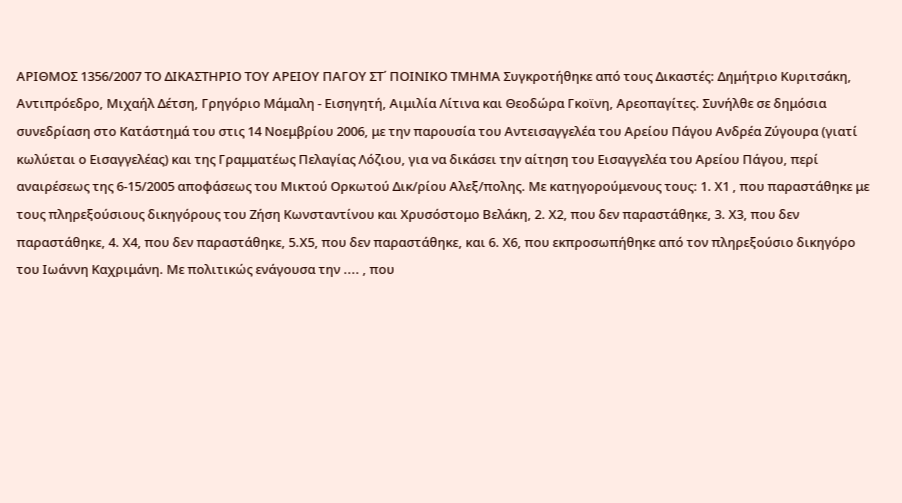ΑΡΙΘΜΟΣ 1356/2007 ΤΟ ΔΙΚΑΣΤΗΡΙΟ ΤΟΥ ΑΡΕΙΟΥ ΠΑΓΟΥ ΣΤ΄ ΠΟΙΝΙΚΟ ΤΜΗΜΑ Συγκροτήθηκε από τους Δικαστές: Δημήτριο Κυριτσάκη, Αντιπρόεδρο, Μιχαήλ Δέτση, Γρηγόριο Μάμαλη - Εισηγητή, Αιμιλία Λίτινα και Θεοδώρα Γκοϊνη, Αρεοπαγίτες. Συνήλθε σε δημόσια συνεδρίαση στο Κατάστημά του στις 14 Νοεμβρίου 2006, με την παρουσία του Αντεισαγγελέα του Αρείου Πάγου Ανδρέα Ζύγουρα (γιατί κωλύεται ο Εισαγγελέας) και της Γραμματέως Πελαγίας Λόζιου, για να δικάσει την αίτηση του Εισαγγελέα του Αρείου Πάγου, περί αναιρέσεως της 6-15/2005 αποφάσεως του Μικτού Ορκωτού Δικ/ρίου Αλεξ/πολης. Με κατηγορούμενους τους: 1. Χ1 , που παραστάθηκε με τους πληρεξούσιους δικηγόρους του Ζήση Κωνσταντίνου και Χρυσόστομο Βελάκη, 2. Χ2, που δεν παραστάθηκε, 3. Χ3, που δεν παραστάθηκε, 4. Χ4, που δεν παραστάθηκε, 5.Χ5, που δεν παραστάθηκε, και 6. Χ6, που εκπροσωπήθηκε από τον πληρεξούσιο δικηγόρο του Ιωάννη Καχριμάνη. Με πολιτικώς ενάγουσα την .... , που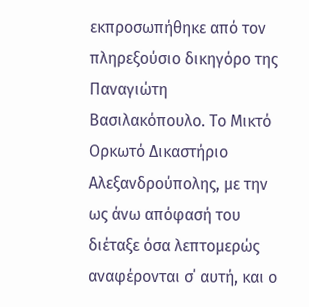εκπροσωπήθηκε από τον πληρεξούσιο δικηγόρο της Παναγιώτη Βασιλακόπουλο. Το Μικτό Ορκωτό Δικαστήριο Αλεξανδρούπολης, με την ως άνω απόφασή του διέταξε όσα λεπτομερώς αναφέρονται σ΄ αυτή, και ο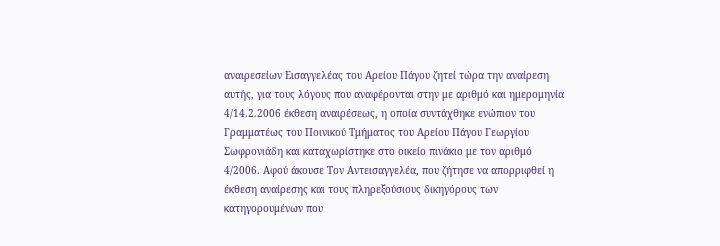αναιρεσείων Εισαγγελέας του Αρείου Πάγου ζητεί τώρα την αναίρεση αυτής, για τους λόγους που αναφέρονται στην με αριθμό και ημερομηνία 4/14.2.2006 έκθεση αναιρέσεως, η οποία συντάχθηκε ενώπιον του Γραμματέως του Ποινικού Τμήματος του Αρείου Πάγου Γεωργίου Σωφρονιάδη και καταχωρίστηκε στο οικείο πινάκιο με τον αριθμό 4/2006. Αφού άκουσε Τον Αντεισαγγελέα, που ζήτησε να απορριφθεί η έκθεση αναίρεσης και τους πληρεξούσιους δικηγόρους των κατηγορουμένων που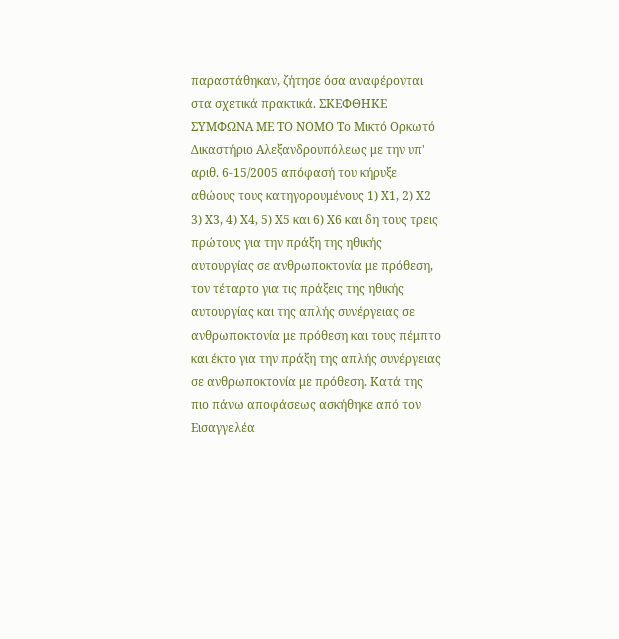παραστάθηκαν, ζήτησε όσα αναφέρονται στα σχετικά πρακτικά. ΣΚΕΦΘΗΚΕ ΣΥΜΦΩΝΑ ΜΕ ΤΟ ΝΟΜΟ Το Μικτό Ορκωτό Δικαστήριο Αλεξανδρουπόλεως με την υπ' αριθ. 6-15/2005 απόφασή του κήρυξε αθώους τους κατηγορουμένους 1) Χ1, 2) Χ2 3) Χ3, 4) Χ4, 5) Χ5 και 6) Χ6 και δη τους τρεις πρώτους για την πράξη της ηθικής αυτουργίας σε ανθρωποκτονία με πρόθεση, τον τέταρτο για τις πράξεις της ηθικής αυτουργίας και της απλής συνέργειας σε ανθρωποκτονία με πρόθεση και τους πέμπτο και έκτο για την πράξη της απλής συνέργειας σε ανθρωποκτονία με πρόθεση. Κατά της πιο πάνω αποφάσεως ασκήθηκε από τον Εισαγγελέα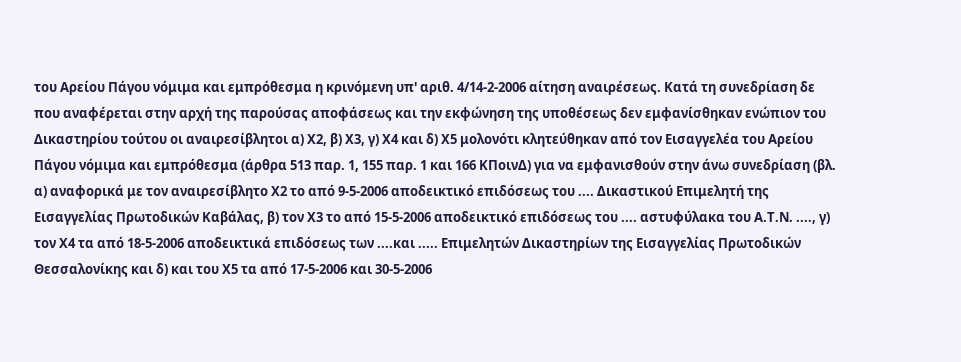του Αρείου Πάγου νόμιμα και εμπρόθεσμα η κρινόμενη υπ' αριθ. 4/14-2-2006 αίτηση αναιρέσεως. Κατά τη συνεδρίαση δε που αναφέρεται στην αρχή της παρούσας αποφάσεως και την εκφώνηση της υποθέσεως δεν εμφανίσθηκαν ενώπιον του Δικαστηρίου τούτου οι αναιρεσίβλητοι α) Χ2, β) Χ3, γ) Χ4 και δ) Χ5 μολονότι κλητεύθηκαν από τον Εισαγγελέα του Αρείου Πάγου νόμιμα και εμπρόθεσμα (άρθρα 513 παρ. 1, 155 παρ. 1 και 166 ΚΠοινΔ) για να εμφανισθούν στην άνω συνεδρίαση (βλ. α) αναφορικά με τον αναιρεσίβλητο Χ2 το από 9-5-2006 αποδεικτικό επιδόσεως του .... Δικαστικού Επιμελητή της Εισαγγελίας Πρωτοδικών Καβάλας, β) τον Χ3 το από 15-5-2006 αποδεικτικό επιδόσεως του .... αστυφύλακα του Α.Τ.Ν. ...., γ) τον Χ4 τα από 18-5-2006 αποδεικτικά επιδόσεως των ....και ..... Επιμελητών Δικαστηρίων της Εισαγγελίας Πρωτοδικών Θεσσαλονίκης και δ) και του Χ5 τα από 17-5-2006 και 30-5-2006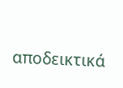αποδεικτικά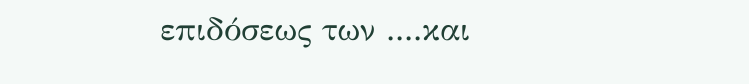επιδόσεως των ....και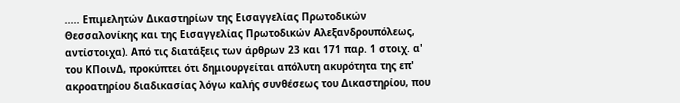..... Επιμελητών Δικαστηρίων της Εισαγγελίας Πρωτοδικών Θεσσαλονίκης και της Εισαγγελίας Πρωτοδικών Αλεξανδρουπόλεως, αντίστοιχα). Από τις διατάξεις των άρθρων 23 και 171 παρ. 1 στοιχ. α' του ΚΠοινΔ, προκύπτει ότι δημιουργείται απόλυτη ακυρότητα της επ' ακροατηρίου διαδικασίας λόγω καλής συνθέσεως του Δικαστηρίου, που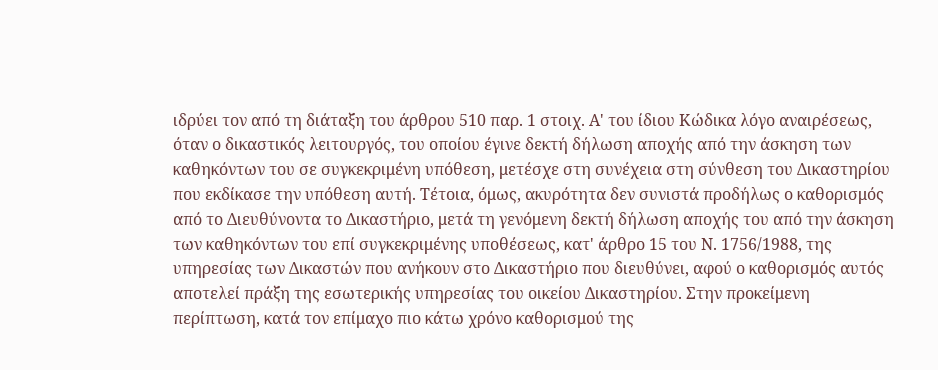ιδρύει τον από τη διάταξη του άρθρου 510 παρ. 1 στοιχ. Α' του ίδιου Κώδικα λόγο αναιρέσεως, όταν ο δικαστικός λειτουργός, του οποίου έγινε δεκτή δήλωση αποχής από την άσκηση των καθηκόντων του σε συγκεκριμένη υπόθεση, μετέσχε στη συνέχεια στη σύνθεση του Δικαστηρίου που εκδίκασε την υπόθεση αυτή. Τέτοια, όμως, ακυρότητα δεν συνιστά προδήλως ο καθορισμός από το Διευθύνοντα το Δικαστήριο, μετά τη γενόμενη δεκτή δήλωση αποχής του από την άσκηση των καθηκόντων του επί συγκεκριμένης υποθέσεως, κατ' άρθρο 15 του Ν. 1756/1988, της υπηρεσίας των Δικαστών που ανήκουν στο Δικαστήριο που διευθύνει, αφού ο καθορισμός αυτός αποτελεί πράξη της εσωτερικής υπηρεσίας του οικείου Δικαστηρίου. Στην προκείμενη περίπτωση, κατά τον επίμαχο πιο κάτω χρόνο καθορισμού της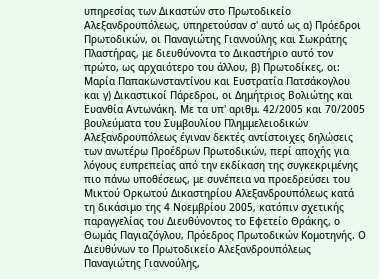υπηρεσίας των Δικαστών στο Πρωτοδικείο Αλεξανδρουπόλεως, υπηρετούσαν σ' αυτό ως α) Πρόεδροι Πρωτοδικών, οι Παναγιώτης Γιαννούλης και Σωκράτης Πλαστήρας, με διευθύνοντα το Δικαστήριο αυτό τον πρώτο, ως αρχαιότερο του άλλου, β) Πρωτοδίκες, οι: Μαρία Παπακωνσταντίνου και Ευστρατία Πατσάκογλου και γ) Δικαστικοί Πάρεδροι, οι Δημήτριος Βολιώτης και Ευανθία Αντωνάκη. Με τα υπ' αριθμ. 42/2005 και 70/2005 βουλεύματα του Συμβουλίου Πλημμελειοδικών Αλεξανδρουπόλεως έγιναν δεκτές αντίστοιχες δηλώσεις των ανωτέρω Προέδρων Πρωτοδικών, περί αποχής για λόγους ευπρεπείας από την εκδίκαση της συγκεκριμένης πιο πάνω υποθέσεως, με συνέπεια να προεδρεύσει του Μικτού Ορκωτού Δικαστηρίου Αλεξανδρουπόλεως κατά τη δικάσιμο της 4 Νοεμβρίου 2005, κατόπιν σχετικής παραγγελίας του Διευθύνοντος το Εφετείο Θράκης, ο Θωμάς Παγιαζόγλου, Πρόεδρος Πρωτοδικών Κομοτηνής. Ο Διευθύνων το Πρωτοδικείο Αλεξανδρουπόλεως Παναγιώτης Γιαννούλης,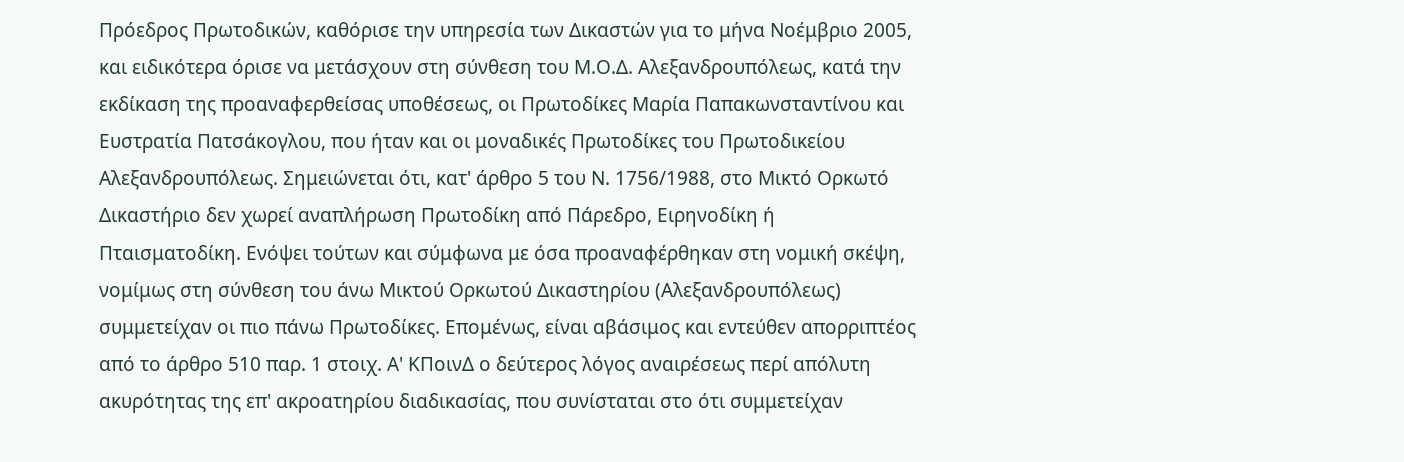Πρόεδρος Πρωτοδικών, καθόρισε την υπηρεσία των Δικαστών για το μήνα Νοέμβριο 2005, και ειδικότερα όρισε να μετάσχουν στη σύνθεση του Μ.Ο.Δ. Αλεξανδρουπόλεως, κατά την εκδίκαση της προαναφερθείσας υποθέσεως, οι Πρωτοδίκες Μαρία Παπακωνσταντίνου και Ευστρατία Πατσάκογλου, που ήταν και οι μοναδικές Πρωτοδίκες του Πρωτοδικείου Αλεξανδρουπόλεως. Σημειώνεται ότι, κατ' άρθρο 5 του Ν. 1756/1988, στο Μικτό Ορκωτό Δικαστήριο δεν χωρεί αναπλήρωση Πρωτοδίκη από Πάρεδρο, Ειρηνοδίκη ή Πταισματοδίκη. Ενόψει τούτων και σύμφωνα με όσα προαναφέρθηκαν στη νομική σκέψη, νομίμως στη σύνθεση του άνω Μικτού Ορκωτού Δικαστηρίου (Αλεξανδρουπόλεως) συμμετείχαν οι πιο πάνω Πρωτοδίκες. Επομένως, είναι αβάσιμος και εντεύθεν απορριπτέος από το άρθρο 510 παρ. 1 στοιχ. Α' ΚΠοινΔ ο δεύτερος λόγος αναιρέσεως περί απόλυτη ακυρότητας της επ' ακροατηρίου διαδικασίας, που συνίσταται στο ότι συμμετείχαν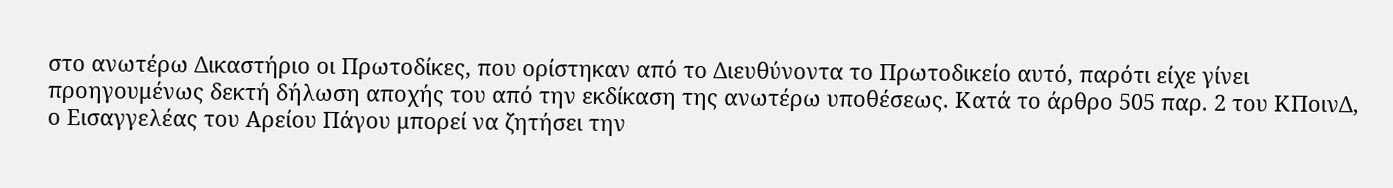στο ανωτέρω Δικαστήριο οι Πρωτοδίκες, που ορίστηκαν από το Διευθύνοντα το Πρωτοδικείο αυτό, παρότι είχε γίνει προηγουμένως δεκτή δήλωση αποχής του από την εκδίκαση της ανωτέρω υποθέσεως. Κατά το άρθρο 505 παρ. 2 του ΚΠοινΔ, ο Εισαγγελέας του Αρείου Πάγου μπορεί να ζητήσει την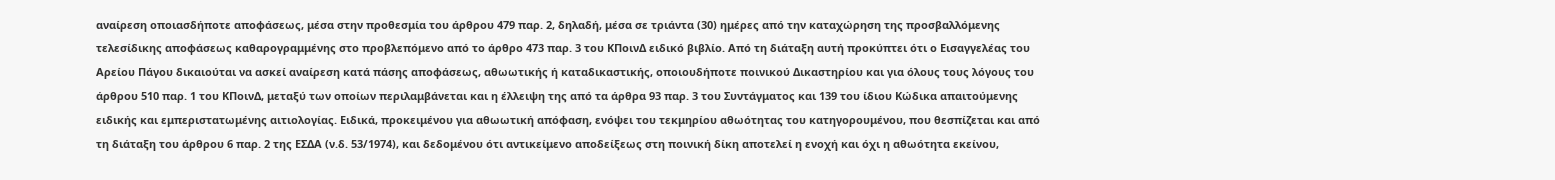αναίρεση οποιασδήποτε αποφάσεως, μέσα στην προθεσμία του άρθρου 479 παρ. 2, δηλαδή, μέσα σε τριάντα (30) ημέρες από την καταχώρηση της προσβαλλόμενης τελεσίδικης αποφάσεως καθαρογραμμένης στο προβλεπόμενο από το άρθρο 473 παρ. 3 του ΚΠοινΔ ειδικό βιβλίο. Από τη διάταξη αυτή προκύπτει ότι ο Εισαγγελέας του Αρείου Πάγου δικαιούται να ασκεί αναίρεση κατά πάσης αποφάσεως, αθωωτικής ή καταδικαστικής, οποιουδήποτε ποινικού Δικαστηρίου και για όλους τους λόγους του άρθρου 510 παρ. 1 του ΚΠοινΔ, μεταξύ των οποίων περιλαμβάνεται και η έλλειψη της από τα άρθρα 93 παρ. 3 του Συντάγματος και 139 του ίδιου Κώδικα απαιτούμενης ειδικής και εμπεριστατωμένης αιτιολογίας. Ειδικά, προκειμένου για αθωωτική απόφαση, ενόψει του τεκμηρίου αθωότητας του κατηγορουμένου, που θεσπίζεται και από τη διάταξη του άρθρου 6 παρ. 2 της ΕΣΔΑ (ν.δ. 53/1974), και δεδομένου ότι αντικείμενο αποδείξεως στη ποινική δίκη αποτελεί η ενοχή και όχι η αθωότητα εκείνου,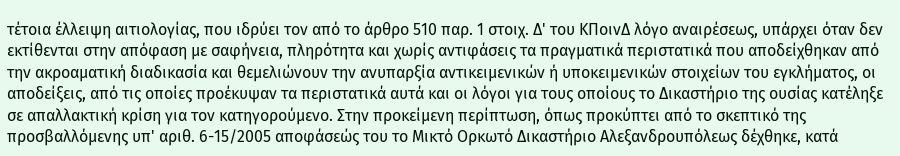τέτοια έλλειψη αιτιολογίας, που ιδρύει τον από το άρθρο 510 παρ. 1 στοιχ. Δ' του ΚΠοινΔ λόγο αναιρέσεως, υπάρχει όταν δεν εκτίθενται στην απόφαση με σαφήνεια, πληρότητα και χωρίς αντιφάσεις τα πραγματικά περιστατικά που αποδείχθηκαν από την ακροαματική διαδικασία και θεμελιώνουν την ανυπαρξία αντικειμενικών ή υποκειμενικών στοιχείων του εγκλήματος, οι αποδείξεις, από τις οποίες προέκυψαν τα περιστατικά αυτά και οι λόγοι για τους οποίους το Δικαστήριο της ουσίας κατέληξε σε απαλλακτική κρίση για τον κατηγορούμενο. Στην προκείμενη περίπτωση, όπως προκύπτει από το σκεπτικό της προσβαλλόμενης υπ' αριθ. 6-15/2005 αποφάσεώς του το Μικτό Ορκωτό Δικαστήριο Αλεξανδρουπόλεως δέχθηκε, κατά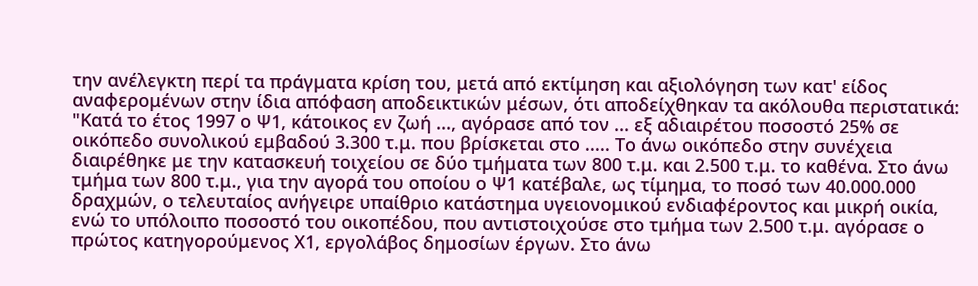την ανέλεγκτη περί τα πράγματα κρίση του, μετά από εκτίμηση και αξιολόγηση των κατ' είδος αναφερομένων στην ίδια απόφαση αποδεικτικών μέσων, ότι αποδείχθηκαν τα ακόλουθα περιστατικά: "Κατά το έτος 1997 ο Ψ1, κάτοικος εν ζωή ..., αγόρασε από τον ... εξ αδιαιρέτου ποσοστό 25% σε οικόπεδο συνολικού εμβαδού 3.300 τ.μ. που βρίσκεται στο ..... Το άνω οικόπεδο στην συνέχεια διαιρέθηκε με την κατασκευή τοιχείου σε δύο τμήματα των 800 τ.μ. και 2.500 τ.μ. το καθένα. Στο άνω τμήμα των 800 τ.μ., για την αγορά του οποίου ο Ψ1 κατέβαλε, ως τίμημα, το ποσό των 40.000.000 δραχμών, ο τελευταίος ανήγειρε υπαίθριο κατάστημα υγειονομικού ενδιαφέροντος και μικρή οικία, ενώ το υπόλοιπο ποσοστό του οικοπέδου, που αντιστοιχούσε στο τμήμα των 2.500 τ.μ. αγόρασε ο πρώτος κατηγορούμενος Χ1, εργολάβος δημοσίων έργων. Στο άνω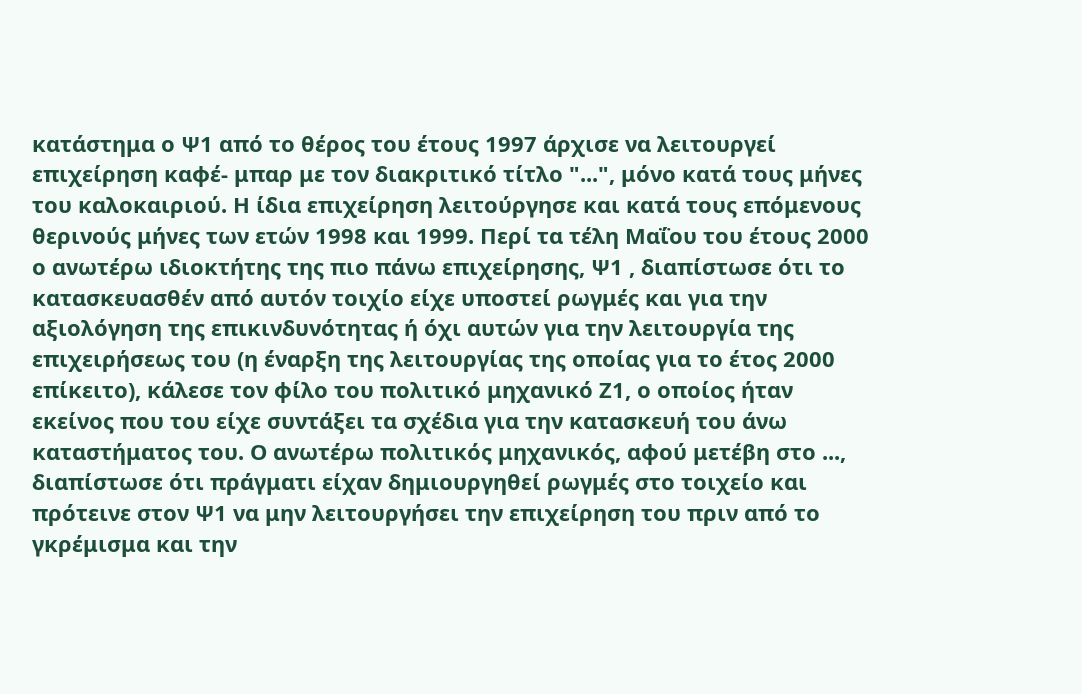κατάστημα ο Ψ1 από το θέρος του έτους 1997 άρχισε να λειτουργεί επιχείρηση καφέ- μπαρ με τον διακριτικό τίτλο "...", μόνο κατά τους μήνες του καλοκαιριού. Η ίδια επιχείρηση λειτούργησε και κατά τους επόμενους θερινούς μήνες των ετών 1998 και 1999. Περί τα τέλη Μαΐου του έτους 2000 ο ανωτέρω ιδιοκτήτης της πιο πάνω επιχείρησης, Ψ1 , διαπίστωσε ότι το κατασκευασθέν από αυτόν τοιχίο είχε υποστεί ρωγμές και για την αξιολόγηση της επικινδυνότητας ή όχι αυτών για την λειτουργία της επιχειρήσεως του (η έναρξη της λειτουργίας της οποίας για το έτος 2000 επίκειτο), κάλεσε τον φίλο του πολιτικό μηχανικό Ζ1, ο οποίος ήταν εκείνος που του είχε συντάξει τα σχέδια για την κατασκευή του άνω καταστήματος του. Ο ανωτέρω πολιτικός μηχανικός, αφού μετέβη στο ..., διαπίστωσε ότι πράγματι είχαν δημιουργηθεί ρωγμές στο τοιχείο και πρότεινε στον Ψ1 να μην λειτουργήσει την επιχείρηση του πριν από το γκρέμισμα και την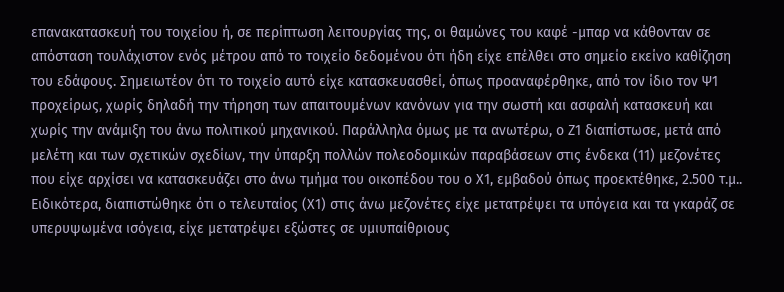επανακατασκευή του τοιχείου ή, σε περίπτωση λειτουργίας της, οι θαμώνες του καφέ -μπαρ να κάθονταν σε απόσταση τουλάχιστον ενός μέτρου από το τοιχείο δεδομένου ότι ήδη είχε επέλθει στο σημείο εκείνο καθίζηση του εδάφους. Σημειωτέον ότι το τοιχείο αυτό είχε κατασκευασθεί, όπως προαναφέρθηκε, από τον ίδιο τον Ψ1 προχείρως, χωρίς δηλαδή την τήρηση των απαιτουμένων κανόνων για την σωστή και ασφαλή κατασκευή και χωρίς την ανάμιξη του άνω πολιτικού μηχανικού. Παράλληλα όμως με τα ανωτέρω, ο Ζ1 διαπίστωσε, μετά από μελέτη και των σχετικών σχεδίων, την ύπαρξη πολλών πολεοδομικών παραβάσεων στις ένδεκα (11) μεζονέτες που είχε αρχίσει να κατασκευάζει στο άνω τμήμα του οικοπέδου του ο Χ1, εμβαδού όπως προεκτέθηκε, 2.500 τ.μ.. Ειδικότερα, διαπιστώθηκε ότι ο τελευταίος (Χ1) στις άνω μεζονέτες είχε μετατρέψει τα υπόγεια και τα γκαράζ σε υπερυψωμένα ισόγεια, είχε μετατρέψει εξώστες σε υμιυπαίθριους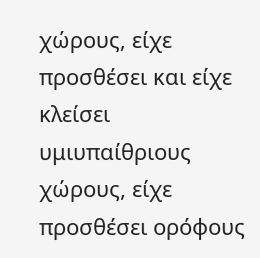χώρους, είχε προσθέσει και είχε κλείσει υμιυπαίθριους χώρους, είχε προσθέσει ορόφους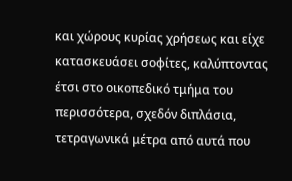και χώρους κυρίας χρήσεως και είχε κατασκευάσει σοφίτες, καλύπτοντας έτσι στο οικοπεδικό τμήμα του περισσότερα, σχεδόν διπλάσια, τετραγωνικά μέτρα από αυτά που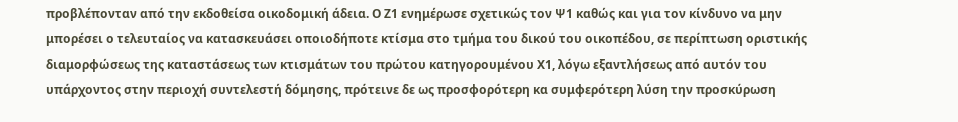προβλέπονταν από την εκδοθείσα οικοδομική άδεια. Ο Ζ1 ενημέρωσε σχετικώς τον Ψ1 καθώς και για τον κίνδυνο να μην μπορέσει ο τελευταίος να κατασκευάσει οποιοδήποτε κτίσμα στο τμήμα του δικού του οικοπέδου, σε περίπτωση οριστικής διαμορφώσεως της καταστάσεως των κτισμάτων του πρώτου κατηγορουμένου Χ1, λόγω εξαντλήσεως από αυτόν του υπάρχοντος στην περιοχή συντελεστή δόμησης, πρότεινε δε ως προσφορότερη κα συμφερότερη λύση την προσκύρωση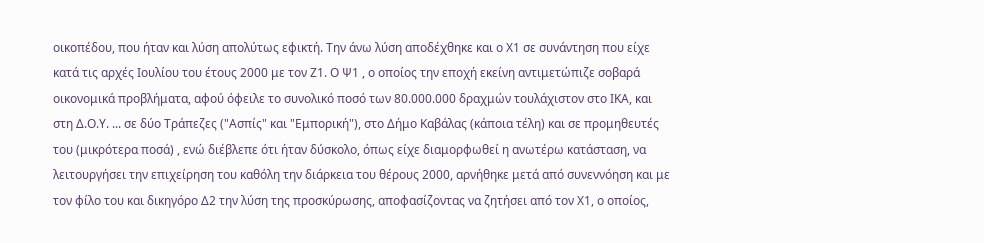οικοπέδου, που ήταν και λύση απολύτως εφικτή. Την άνω λύση αποδέχθηκε και ο Χ1 σε συνάντηση που είχε κατά τις αρχές Ιουλίου του έτους 2000 με τον Ζ1. Ο Ψ1 , ο οποίος την εποχή εκείνη αντιμετώπιζε σοβαρά οικονομικά προβλήματα, αφού όφειλε το συνολικό ποσό των 80.000.000 δραχμών τουλάχιστον στο ΙΚΑ, και στη Δ.Ο.Υ. ... σε δύο Τράπεζες ("Ασπίς" και "Εμπορική"), στο Δήμο Καβάλας (κάποια τέλη) και σε προμηθευτές του (μικρότερα ποσά) , ενώ διέβλεπε ότι ήταν δύσκολο, όπως είχε διαμορφωθεί η ανωτέρω κατάσταση, να λειτουργήσει την επιχείρηση του καθόλη την διάρκεια του θέρους 2000, αρνήθηκε μετά από συνεννόηση και με τον φίλο του και δικηγόρο Δ2 την λύση της προσκύρωσης, αποφασίζοντας να ζητήσει από τον Χ1, ο οποίος,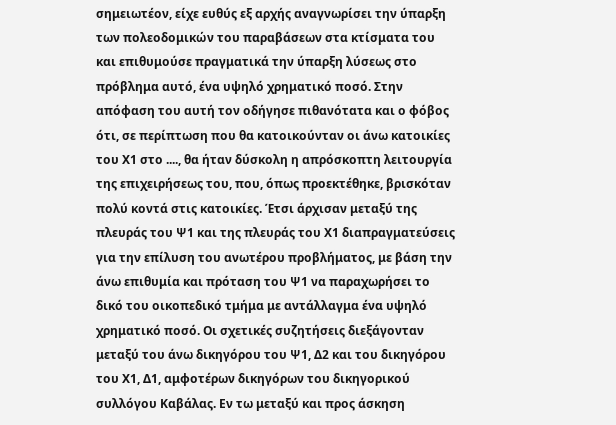σημειωτέον, είχε ευθύς εξ αρχής αναγνωρίσει την ύπαρξη των πολεοδομικών του παραβάσεων στα κτίσματα του και επιθυμούσε πραγματικά την ύπαρξη λύσεως στο πρόβλημα αυτό, ένα υψηλό χρηματικό ποσό. Στην απόφαση του αυτή τον οδήγησε πιθανότατα και ο φόβος ότι, σε περίπτωση που θα κατοικούνταν οι άνω κατοικίες του Χ1 στο ...., θα ήταν δύσκολη η απρόσκοπτη λειτουργία της επιχειρήσεως του, που, όπως προεκτέθηκε, βρισκόταν πολύ κοντά στις κατοικίες. Έτσι άρχισαν μεταξύ της πλευράς του Ψ1 και της πλευράς του Χ1 διαπραγματεύσεις για την επίλυση του ανωτέρου προβλήματος, με βάση την άνω επιθυμία και πρόταση του Ψ1 να παραχωρήσει το δικό του οικοπεδικό τμήμα με αντάλλαγμα ένα υψηλό χρηματικό ποσό. Οι σχετικές συζητήσεις διεξάγονταν μεταξύ του άνω δικηγόρου του Ψ1, Δ2 και του δικηγόρου του Χ1, Δ1, αμφοτέρων δικηγόρων του δικηγορικού συλλόγου Καβάλας. Εν τω μεταξύ και προς άσκηση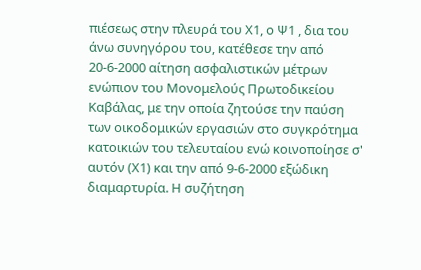πιέσεως στην πλευρά του Χ1, ο Ψ1 , δια του άνω συνηγόρου του, κατέθεσε την από 20-6-2000 αίτηση ασφαλιστικών μέτρων ενώπιον του Μονομελούς Πρωτοδικείου Καβάλας, με την οποία ζητούσε την παύση των οικοδομικών εργασιών στο συγκρότημα κατοικιών του τελευταίου ενώ κοινοποίησε σ' αυτόν (Χ1) και την από 9-6-2000 εξώδικη διαμαρτυρία. Η συζήτηση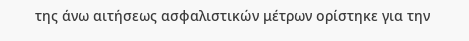της άνω αιτήσεως ασφαλιστικών μέτρων ορίστηκε για την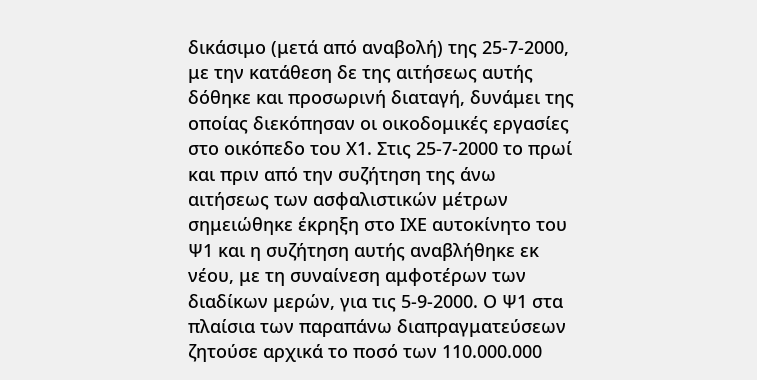δικάσιμο (μετά από αναβολή) της 25-7-2000, με την κατάθεση δε της αιτήσεως αυτής δόθηκε και προσωρινή διαταγή, δυνάμει της οποίας διεκόπησαν οι οικοδομικές εργασίες στο οικόπεδο του Χ1. Στις 25-7-2000 το πρωί και πριν από την συζήτηση της άνω αιτήσεως των ασφαλιστικών μέτρων σημειώθηκε έκρηξη στο ΙΧΕ αυτοκίνητο του Ψ1 και η συζήτηση αυτής αναβλήθηκε εκ νέου, με τη συναίνεση αμφοτέρων των διαδίκων μερών, για τις 5-9-2000. Ο Ψ1 στα πλαίσια των παραπάνω διαπραγματεύσεων ζητούσε αρχικά το ποσό των 110.000.000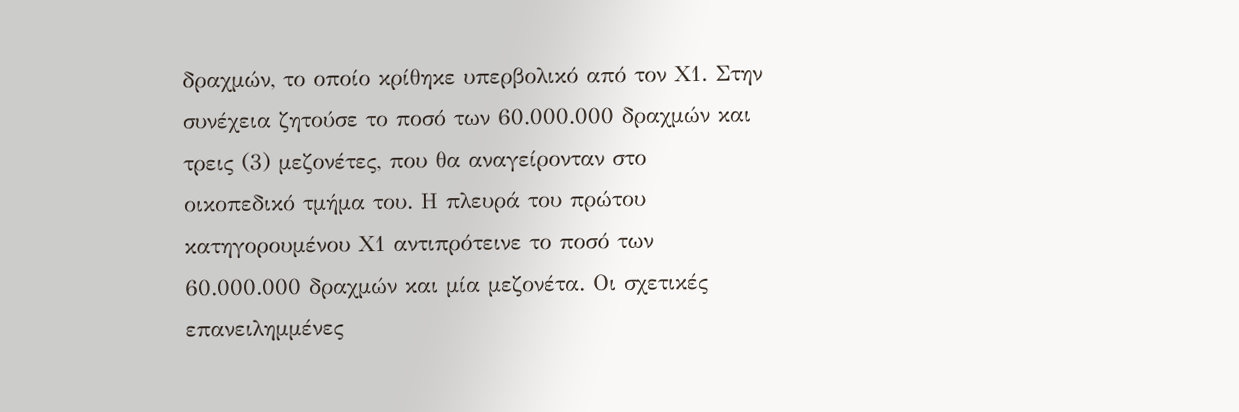δραχμών, το οποίο κρίθηκε υπερβολικό από τον Χ1. Στην συνέχεια ζητούσε το ποσό των 60.000.000 δραχμών και τρεις (3) μεζονέτες, που θα αναγείρονταν στο οικοπεδικό τμήμα του. Η πλευρά του πρώτου κατηγορουμένου Χ1 αντιπρότεινε το ποσό των 60.000.000 δραχμών και μία μεζονέτα. Οι σχετικές επανειλημμένες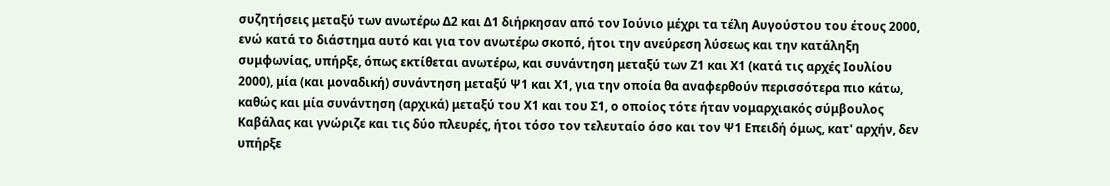συζητήσεις μεταξύ των ανωτέρω Δ2 και Δ1 διήρκησαν από τον Ιούνιο μέχρι τα τέλη Αυγούστου του έτους 2000, ενώ κατά το διάστημα αυτό και για τον ανωτέρω σκοπό, ήτοι την ανεύρεση λύσεως και την κατάληξη συμφωνίας, υπήρξε, όπως εκτίθεται ανωτέρω, και συνάντηση μεταξύ των Ζ1 και Χ1 (κατά τις αρχές Ιουλίου 2000), μία (και μοναδική) συνάντηση μεταξύ Ψ1 και Χ1, για την οποία θα αναφερθούν περισσότερα πιο κάτω, καθώς και μία συνάντηση (αρχικά) μεταξύ του Χ1 και του Σ1, ο οποίος τότε ήταν νομαρχιακός σύμβουλος Καβάλας και γνώριζε και τις δύο πλευρές, ήτοι τόσο τον τελευταίο όσο και τον Ψ1 Επειδή όμως, κατ' αρχήν, δεν υπήρξε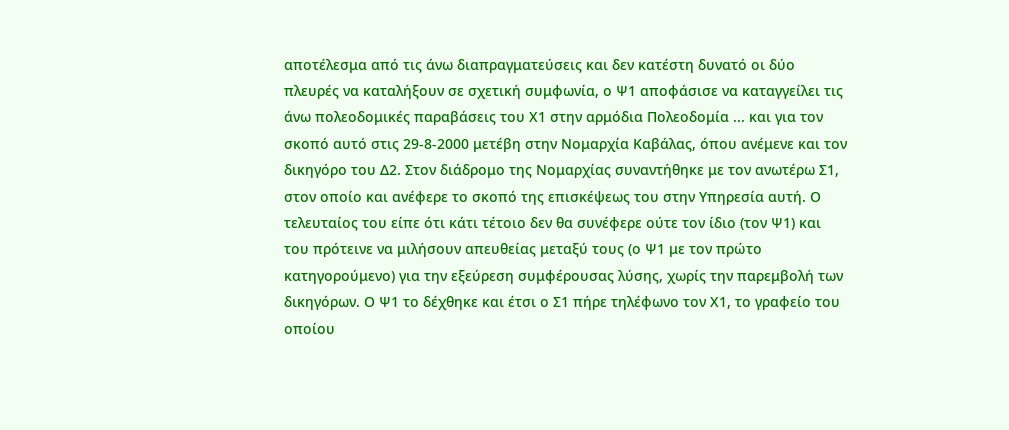αποτέλεσμα από τις άνω διαπραγματεύσεις και δεν κατέστη δυνατό οι δύο πλευρές να καταλήξουν σε σχετική συμφωνία, ο Ψ1 αποφάσισε να καταγγείλει τις άνω πολεοδομικές παραβάσεις του Χ1 στην αρμόδια Πολεοδομία ... και για τον σκοπό αυτό στις 29-8-2000 μετέβη στην Νομαρχία Καβάλας, όπου ανέμενε και τον δικηγόρο του Δ2. Στον διάδρομο της Νομαρχίας συναντήθηκε με τον ανωτέρω Σ1, στον οποίο και ανέφερε το σκοπό της επισκέψεως του στην Υπηρεσία αυτή. Ο τελευταίος του είπε ότι κάτι τέτοιο δεν θα συνέφερε ούτε τον ίδιο (τον Ψ1) και του πρότεινε να μιλήσουν απευθείας μεταξύ τους (ο Ψ1 με τον πρώτο κατηγορούμενο) για την εξεύρεση συμφέρουσας λύσης, χωρίς την παρεμβολή των δικηγόρων. Ο Ψ1 το δέχθηκε και έτσι ο Σ1 πήρε τηλέφωνο τον Χ1, το γραφείο του οποίου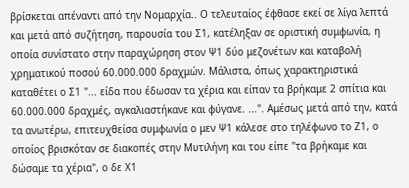βρίσκεται απέναντι από την Νομαρχία.. Ο τελευταίος έφθασε εκεί σε λίγα λεπτά και μετά από συζήτηση, παρουσία του Σ1, κατέληξαν σε οριστική συμφωνία, η οποία συνίστατο στην παραχώρηση στον Ψ1 δύο μεζονέτων και καταβολή χρηματικού ποσού 60.000.000 δραχμών. Μάλιστα, όπως χαρακτηριστικά καταθέτει ο Σ1 "... είδα που έδωσαν τα χέρια και είπαν τα βρήκαμε 2 σπίτια και 60.000.000 δραχμές, αγκαλιαστήκανε και φύγανε. ...". Αμέσως μετά από την, κατά τα ανωτέρω, επιτευχθείσα συμφωνία ο μεν Ψ1 κάλεσε στο τηλέφωνο το Ζ1, ο οποίος βρισκόταν σε διακοπές στην Μυτιλήνη και του είπε "τα βρήκαμε και δώσαμε τα χέρια", ο δε Χ1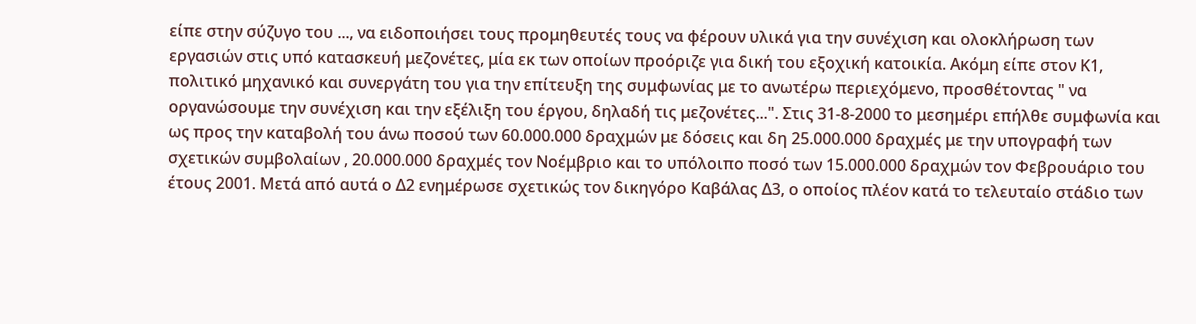είπε στην σύζυγο του ..., να ειδοποιήσει τους προμηθευτές τους να φέρουν υλικά για την συνέχιση και ολοκλήρωση των εργασιών στις υπό κατασκευή μεζονέτες, μία εκ των οποίων προόριζε για δική του εξοχική κατοικία. Ακόμη είπε στον Κ1, πολιτικό μηχανικό και συνεργάτη του για την επίτευξη της συμφωνίας με το ανωτέρω περιεχόμενο, προσθέτοντας " να οργανώσουμε την συνέχιση και την εξέλιξη του έργου, δηλαδή τις μεζονέτες...". Στις 31-8-2000 το μεσημέρι επήλθε συμφωνία και ως προς την καταβολή του άνω ποσού των 60.000.000 δραχμών με δόσεις και δη 25.000.000 δραχμές με την υπογραφή των σχετικών συμβολαίων , 20.000.000 δραχμές τον Νοέμβριο και το υπόλοιπο ποσό των 15.000.000 δραχμών τον Φεβρουάριο του έτους 2001. Μετά από αυτά ο Δ2 ενημέρωσε σχετικώς τον δικηγόρο Καβάλας Δ3, ο οποίος πλέον κατά το τελευταίο στάδιο των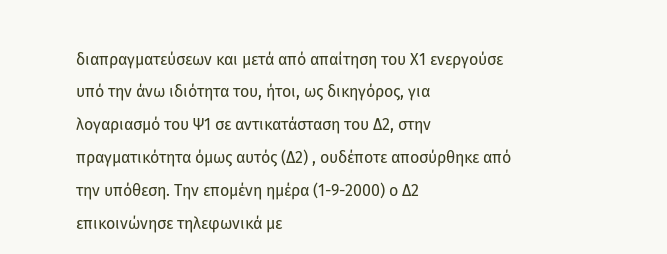διαπραγματεύσεων και μετά από απαίτηση του Χ1 ενεργούσε υπό την άνω ιδιότητα του, ήτοι, ως δικηγόρος, για λογαριασμό του Ψ1 σε αντικατάσταση του Δ2, στην πραγματικότητα όμως αυτός (Δ2) , ουδέποτε αποσύρθηκε από την υπόθεση. Την επομένη ημέρα (1-9-2000) ο Δ2 επικοινώνησε τηλεφωνικά με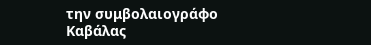την συμβολαιογράφο Καβάλας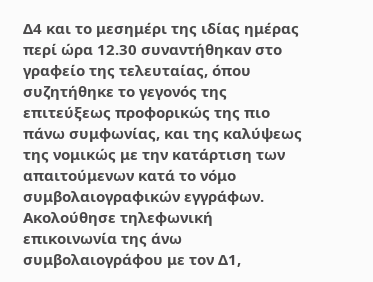Δ4 και το μεσημέρι της ιδίας ημέρας περί ώρα 12.30 συναντήθηκαν στο γραφείο της τελευταίας, όπου συζητήθηκε το γεγονός της επιτεύξεως προφορικώς της πιο πάνω συμφωνίας, και της καλύψεως της νομικώς με την κατάρτιση των απαιτούμενων κατά το νόμο συμβολαιογραφικών εγγράφων. Ακολούθησε τηλεφωνική επικοινωνία της άνω συμβολαιογράφου με τον Δ1,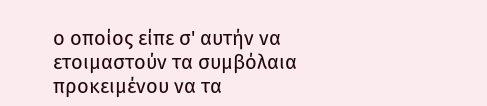ο οποίος είπε σ' αυτήν να ετοιμαστούν τα συμβόλαια προκειμένου να τα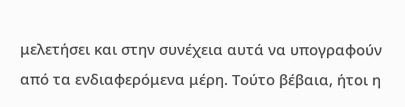μελετήσει και στην συνέχεια αυτά να υπογραφούν από τα ενδιαφερόμενα μέρη. Τούτο βέβαια, ήτοι η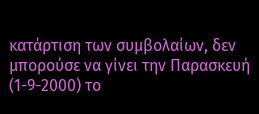κατάρτιση των συμβολαίων, δεν μπορούσε να γίνει την Παρασκευή (1-9-2000) το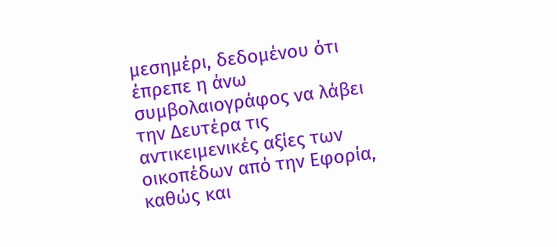μεσημέρι, δεδομένου ότι έπρεπε η άνω συμβολαιογράφος να λάβει την Δευτέρα τις αντικειμενικές αξίες των οικοπέδων από την Εφορία, καθώς και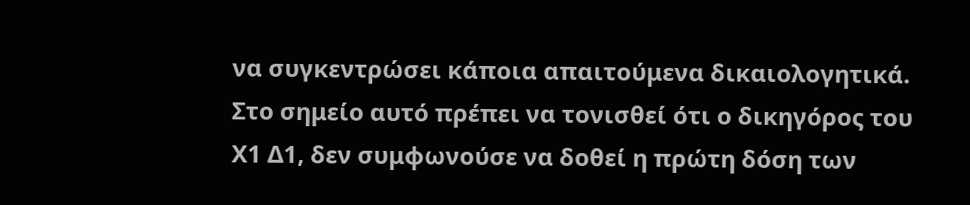να συγκεντρώσει κάποια απαιτούμενα δικαιολογητικά. Στο σημείο αυτό πρέπει να τονισθεί ότι ο δικηγόρος του Χ1 Δ1, δεν συμφωνούσε να δοθεί η πρώτη δόση των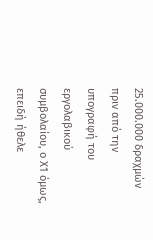25.000.000 δραχμών πριν από την υπογραφή του εργολαβικού συμβολαίου, ο Χ1 όμως, επειδή ήθελε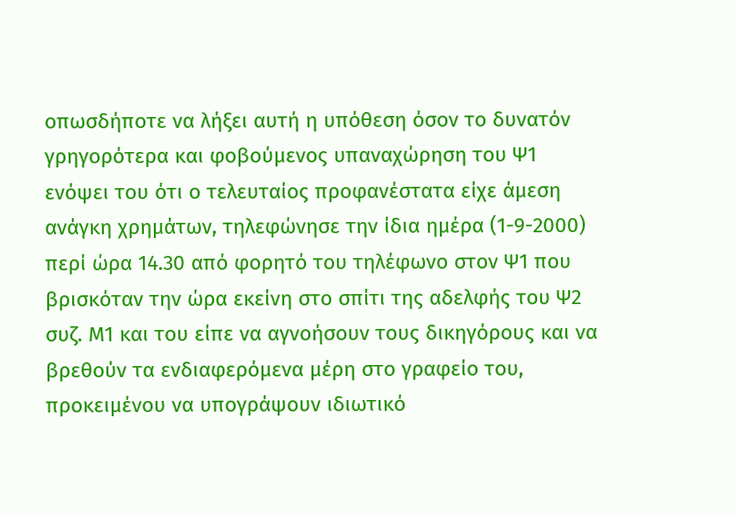οπωσδήποτε να λήξει αυτή η υπόθεση όσον το δυνατόν γρηγορότερα και φοβούμενος υπαναχώρηση του Ψ1 ενόψει του ότι ο τελευταίος προφανέστατα είχε άμεση ανάγκη χρημάτων, τηλεφώνησε την ίδια ημέρα (1-9-2000) περί ώρα 14.30 από φορητό του τηλέφωνο στον Ψ1 που βρισκόταν την ώρα εκείνη στο σπίτι της αδελφής του Ψ2 συζ. Μ1 και του είπε να αγνοήσουν τους δικηγόρους και να βρεθούν τα ενδιαφερόμενα μέρη στο γραφείο του, προκειμένου να υπογράψουν ιδιωτικό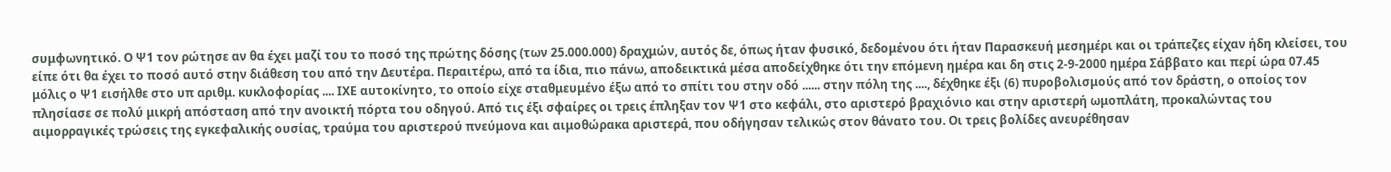συμφωνητικό. Ο Ψ1 τον ρώτησε αν θα έχει μαζί του το ποσό της πρώτης δόσης (των 25.000.000) δραχμών, αυτός δε, όπως ήταν φυσικό, δεδομένου ότι ήταν Παρασκευή μεσημέρι και οι τράπεζες είχαν ήδη κλείσει, του είπε ότι θα έχει το ποσό αυτό στην διάθεση του από την Δευτέρα. Περαιτέρω, από τα ίδια, πιο πάνω, αποδεικτικά μέσα αποδείχθηκε ότι την επόμενη ημέρα και δη στις 2-9-2000 ημέρα Σάββατο και περί ώρα 07.45 μόλις ο Ψ1 εισήλθε στο υπ αριθμ. κυκλοφορίας .... ΙΧΕ αυτοκίνητο, το οποίο είχε σταθμευμένο έξω από το σπίτι του στην οδό ...... στην πόλη της ...., δέχθηκε έξι (6) πυροβολισμούς από τον δράστη, ο οποίος τον πλησίασε σε πολύ μικρή απόσταση από την ανοικτή πόρτα του οδηγού. Από τις έξι σφαίρες οι τρεις έπληξαν τον Ψ1 στο κεφάλι, στο αριστερό βραχιόνιο και στην αριστερή ωμοπλάτη, προκαλώντας του αιμορραγικές τρώσεις της εγκεφαλικής ουσίας, τραύμα του αριστερού πνεύμονα και αιμοθώρακα αριστερά, που οδήγησαν τελικώς στον θάνατο του. Οι τρεις βολίδες ανευρέθησαν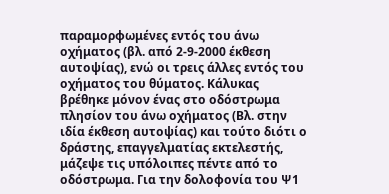παραμορφωμένες εντός του άνω οχήματος (βλ. από 2-9-2000 έκθεση αυτοψίας), ενώ οι τρεις άλλες εντός του οχήματος του θύματος. Κάλυκας βρέθηκε μόνον ένας στο οδόστρωμα πλησίον του άνω οχήματος (Βλ. στην ιδία έκθεση αυτοψίας) και τούτο διότι ο δράστης, επαγγελματίας εκτελεστής, μάζεψε τις υπόλοιπες πέντε από το οδόστρωμα. Για την δολοφονία του Ψ1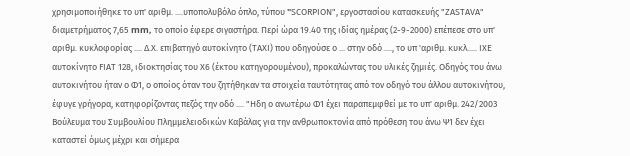χρησιμοποιήθηκε το υπ' αριθμ. ....υποπολυβόλο όπλο, τύπου "SCΟRΡΙΟΝ", εργοστασίου κατασκευής "ΖΑSΤΑVΑ" διαμετρήματος 7,65 mm, το οποίο έφερε σιγαστήρα. Περί ώρα 19.40 της ιδίας ημέρας (2-9-2000) επέπεσε στο υπ' αριθμ. κυκλοφορίας .... Δ.Χ. επιβατηγό αυτοκίνητο (ΤΑΧΙ) που οδηγούσε ο ... στην οδό ...., το υπ 'αριθμ. κυκλ..... ΙΧΕ αυτοκίνητο FΙΑΤ 128, ιδιοκτησίας του Χ6 (έκτου κατηγορουμένου), προκαλώντας του υλικές ζημιές. Οδηγός του άνω αυτοκινήτου ήταν ο Φ1, ο οποίος όταν του ζητήθηκαν τα στοιχεία ταυτότητας από τον οδηγό του άλλου αυτοκινήτου, έφυγε γρήγορα, κατηφορίζοντας πεζός την οδό .... "Ηδη ο ανωτέρω Φ1 έχει παραπεμφθεί με το υπ' αριθμ. 242/2003 Βούλευμα του Συμβουλίου Πλημμελειοδικών Καβάλας για την ανθρωποκτονία από πρόθεση του άνω Ψ1 δεν έχει καταστεί όμως μέχρι και σήμερα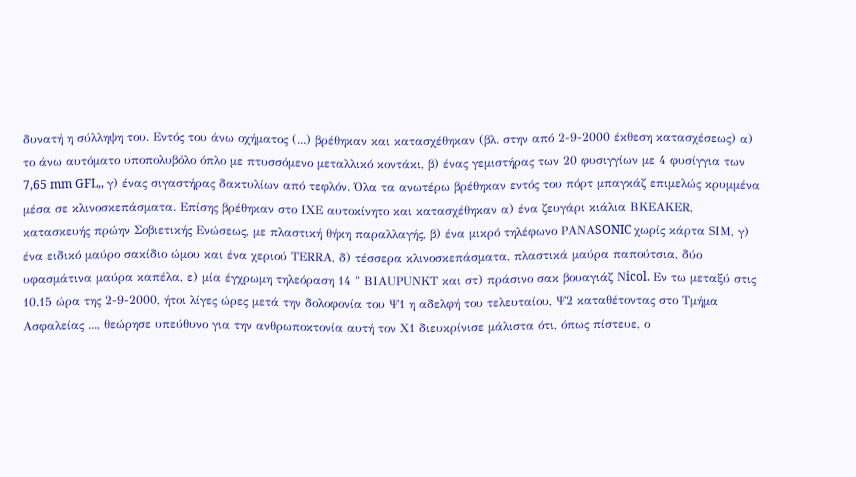δυνατή η σύλληψη του. Εντός του άνω οχήματος (...) βρέθηκαν και κατασχέθηκαν (βλ. στην από 2-9-2000 έκθεση κατασχέσεως) α) το άνω αυτόματο υποπολυβόλο όπλο με πτυσσόμενο μεταλλικό κοντάκι, β) ένας γεμιστήρας των 20 φυσιγγίων με 4 φυσίγγια των 7,65 mm GFL,, γ) ένας σιγαστήρας δακτυλίων από τεφλόν. Όλα τα ανωτέρω βρέθηκαν εντός του πόρτ μπαγκάζ επιμελώς κρυμμένα μέσα σε κλινοσκεπάσματα. Επίσης βρέθηκαν στο ΙΧΕ αυτοκίνητο και κατασχέθηκαν α) ένα ζευγάρι κιάλια ΒΚΕΑΚΕR, κατασκευής πρώην Σοβιετικής Ενώσεως, με πλαστική θήκη παραλλαγής, β) ένα μικρό τηλέφωνο ΡΑΝΑSONIC χωρίς κάρτα SΙΜ, γ) ένα ειδικό μαύρο σακίδιο ώμου και ένα χεριού ΤΕRRΑ, δ) τέσσερα κλινοσκεπάσματα, πλαστικά μαύρα παπούτσια, δύο υφασμάτινα μαύρα καπέλα, ε) μία έγχρωμη τηλεόραση 14 " ΒΙAUΡUΝΚΤ και στ) πράσινο σακ βουαγιάζ Νicol. Εν τω μεταξύ στις 10.15 ώρα της 2-9-2000, ήτοι λίγες ώρες μετά την δολοφονία του Ψ1 η αδελφή του τελευταίου, Ψ2 καταθέτοντας στο Τμήμα Ασφαλείας ..., θεώρησε υπεύθυνο για την ανθρωποκτονία αυτή τον Χ1 διευκρίνισε μάλιστα ότι, όπως πίστευε, ο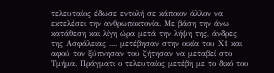τελευταίος έδωσε εντολή σε κάποιον άλλον να εκτελέσει την ανθρωποκτονία. Με βάση την άνω κατάθεση και λίγη ώρα μετά την λήψη της, άνδρες της Ασφάλειας .... μετέβησαν στην οικία του Χ1 και αφού τον ξύπνησαν του ζήτησαν να μεταβεί στο Τμήμα. Πράγματι ο τελευταίος μετέβη με το δικό του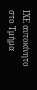ΙΧΕ αυτοκίνητο στο Τμήμα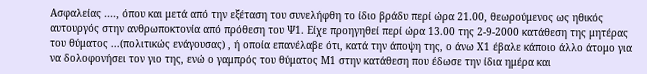Ασφαλείας ...., όπου και μετά από την εξέταση του συνελήφθη το ίδιο βράδυ περί ώρα 21.00, θεωρούμενος ως ηθικός αυτουργός στην ανθρωποκτονία από πρόθεση του Ψ1. Είχε προηγηθεί περί ώρα 13.00 της 2-9-2000 κατάθεση της μητέρας του θύματος ...(πολιτικώς ενάγουσας) , ή οποία επανέλαβε ότι, κατά την άποψη της, ο άνω Χ1 έβαλε κάποιο άλλο άτομο για να δολοφονήσει τον γιο της, ενώ ο γαμπρός του θύματος Μ1 στην κατάθεση που έδωσε την ίδια ημέρα και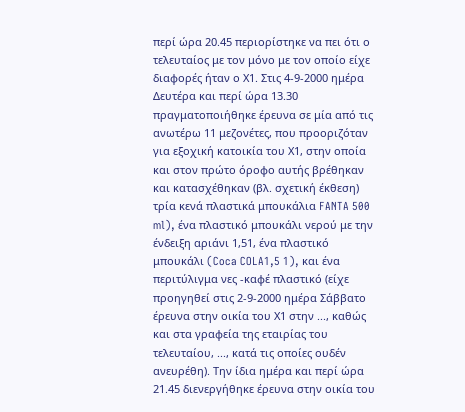περί ώρα 20.45 περιορίστηκε να πει ότι ο τελευταίος με τον μόνο με τον οποίο είχε διαφορές ήταν ο Χ1. Στις 4-9-2000 ημέρα Δευτέρα και περί ώρα 13.30 πραγματοποιήθηκε έρευνα σε μία από τις ανωτέρω 11 μεζονέτες, που προοριζόταν για εξοχική κατοικία του Χ1, στην οποία και στον πρώτο όροφο αυτής βρέθηκαν και κατασχέθηκαν (βλ. σχετική έκθεση) τρία κενά πλαστικά μπουκάλια FANTA 500 ml), ένα πλαστικό μπουκάλι νερού με την ένδειξη αριάνι 1,51, ένα πλαστικό μπουκάλι (Coca COLA1,5 1), και ένα περιτύλιγμα νες -καφέ πλαστικό (είχε προηγηθεί στις 2-9-2000 ημέρα Σάββατο έρευνα στην οικία του Χ1 στην ..., καθώς και στα γραφεία της εταιρίας του τελευταίου, ..., κατά τις οποίες ουδέν ανευρέθη). Την ίδια ημέρα και περί ώρα 21.45 διενεργήθηκε έρευνα στην οικία του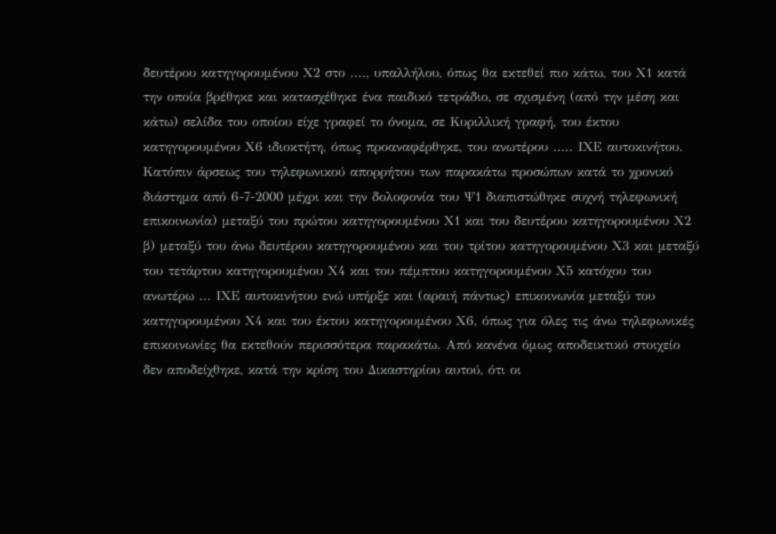δευτέρου κατηγορουμένου Χ2 στο ...., υπαλλήλου, όπως θα εκτεθεί πιο κάτω, του Χ1 κατά την οποία βρέθηκε και κατασχέθηκε ένα παιδικό τετράδιο, σε σχισμένη (από την μέση και κάτω) σελίδα του οποίου είχε γραφεί το όνομα, σε Κυριλλική γραφή, του έκτου κατηγορουμένου Χ6 ιδιοκτήτη, όπως προαναφέρθηκε, του ανωτέρου ..... ΙΧΕ αυτοκινήτου. Κατόπιν άρσεως του τηλεφωνικού απορρήτου των παρακάτω προσώπων κατά το χρονικό διάστημα από 6-7-2000 μέχρι και την δολοφονία του Ψ1 διαπιστώθηκε συχνή τηλεφωνική επικοινωνία) μεταξύ του πρώτου κατηγορουμένου Χ1 και του δευτέρου κατηγορουμένου Χ2 β) μεταξύ του άνω δευτέρου κατηγορουμένου και του τρίτου κατηγορουμένου Χ3 και μεταξύ του τετάρτου κατηγορουμένου Χ4 και του πέμπτου κατηγορουμένου Χ5 κατόχου του ανωτέρω ... ΙΧΕ αυτοκινήτου ενώ υπήρξε και (αραιή πάντως) επικοινωνία μεταξύ του κατηγορουμένου Χ4 και του έκτου κατηγορουμένου Χ6, όπως για όλες τις άνω τηλεφωνικές επικοινωνίες θα εκτεθούν περισσότερα παρακάτω. Από κανένα όμως αποδεικτικό στοιχείο δεν αποδείχθηκε, κατά την κρίση του Δικαστηρίου αυτού, ότι οι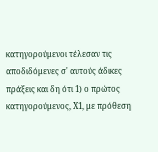κατηγορούμενοι τέλεσαν τις αποδιδόμενες σ' αυτούς άδικες πράξεις και δη ότι 1) ο πρώτος κατηγορούμενος, Χ1, με πρόθεση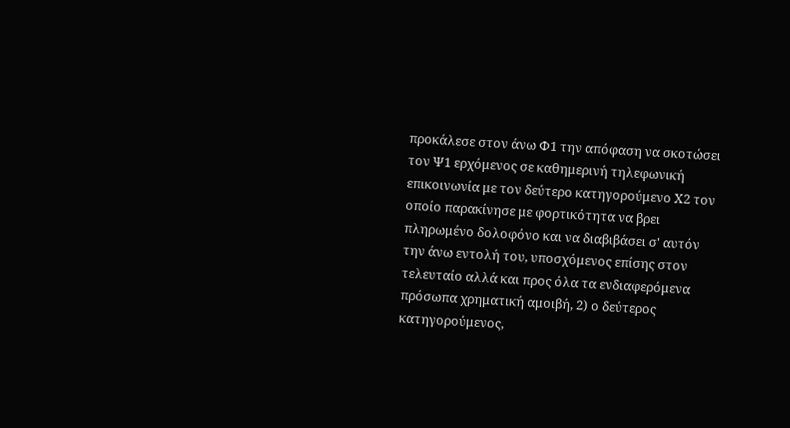προκάλεσε στον άνω Φ1 την απόφαση να σκοτώσει τον Ψ1 ερχόμενος σε καθημερινή τηλεφωνική επικοινωνία με τον δεύτερο κατηγορούμενο Χ2 τον οποίο παρακίνησε με φορτικότητα να βρει πληρωμένο δολοφόνο και να διαβιβάσει σ' αυτόν την άνω εντολή του, υποσχόμενος επίσης στον τελευταίο αλλά και προς όλα τα ενδιαφερόμενα πρόσωπα χρηματική αμοιβή, 2) ο δεύτερος κατηγορούμενος,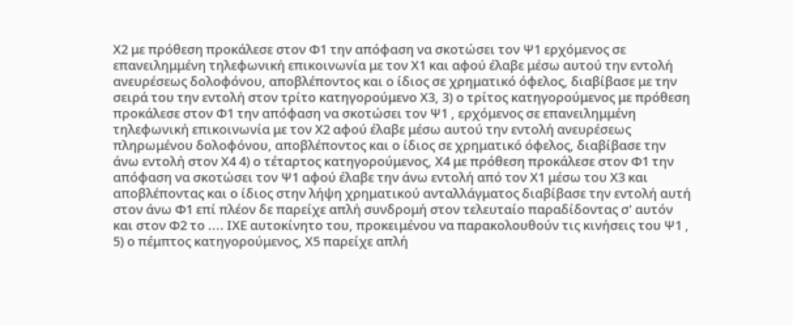Χ2 με πρόθεση προκάλεσε στον Φ1 την απόφαση να σκοτώσει τον Ψ1 ερχόμενος σε επανειλημμένη τηλεφωνική επικοινωνία με τον Χ1 και αφού έλαβε μέσω αυτού την εντολή ανευρέσεως δολοφόνου, αποβλέποντος και ο ίδιος σε χρηματικό όφελος, διαβίβασε με την σειρά του την εντολή στον τρίτο κατηγορούμενο Χ3, 3) ο τρίτος κατηγορούμενος με πρόθεση προκάλεσε στον Φ1 την απόφαση να σκοτώσει τον Ψ1 , ερχόμενος σε επανειλημμένη τηλεφωνική επικοινωνία με τον Χ2 αφού έλαβε μέσω αυτού την εντολή ανευρέσεως πληρωμένου δολοφόνου, αποβλέποντος και ο ίδιος σε χρηματικό όφελος, διαβίβασε την άνω εντολή στον Χ4 4) ο τέταρτος κατηγορούμενος, Χ4 με πρόθεση προκάλεσε στον Φ1 την απόφαση να σκοτώσει τον Ψ1 αφού έλαβε την άνω εντολή από τον Χ1 μέσω του Χ3 και αποβλέποντας και ο ίδιος στην λήψη χρηματικού ανταλλάγματος διαβίβασε την εντολή αυτή στον άνω Φ1 επί πλέον δε παρείχε απλή συνδρομή στον τελευταίο παραδίδοντας σ' αυτόν και στον Φ2 το .... ΙΧΕ αυτοκίνητο του, προκειμένου να παρακολουθούν τις κινήσεις του Ψ1 , 5) ο πέμπτος κατηγορούμενος, Χ5 παρείχε απλή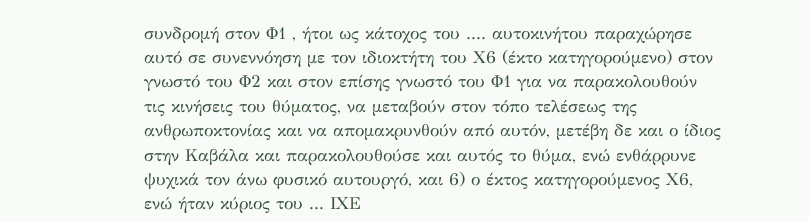συνδρομή στον Φ1 , ήτοι ως κάτοχος του .... αυτοκινήτου παραχώρησε αυτό σε συνεννόηση με τον ιδιοκτήτη του Χ6 (έκτο κατηγορούμενο) στον γνωστό του Φ2 και στον επίσης γνωστό του Φ1 για να παρακολουθούν τις κινήσεις του θύματος, να μεταβούν στον τόπο τελέσεως της ανθρωποκτονίας και να απομακρυνθούν από αυτόν, μετέβη δε και ο ίδιος στην Καβάλα και παρακολουθούσε και αυτός το θύμα, ενώ ενθάρρυνε ψυχικά τον άνω φυσικό αυτουργό, και 6) ο έκτος κατηγορούμενος Χ6, ενώ ήταν κύριος του ... ΙΧΕ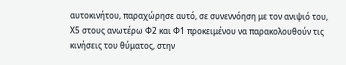αυτοκινήτου, παραχώρησε αυτό, σε συνεννόηση με τον ανιψιό του, Χ5 στους ανωτέρω Φ2 και Φ1 προκειμένου να παρακολουθούν τις κινήσεις του θύματος, στην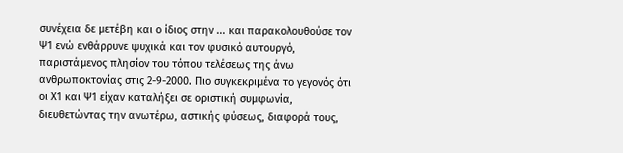συνέχεια δε μετέβη και ο ίδιος στην ... και παρακολουθούσε τον Ψ1 ενώ ενθάρρυνε ψυχικά και τον φυσικό αυτουργό, παριστάμενος πλησίον του τόπου τελέσεως της άνω ανθρωποκτονίας στις 2-9-2000. Πιο συγκεκριμένα το γεγονός ότι οι Χ1 και Ψ1 είχαν καταλήξει σε οριστική συμφωνία, διευθετώντας την ανωτέρω, αστικής φύσεως, διαφορά τους,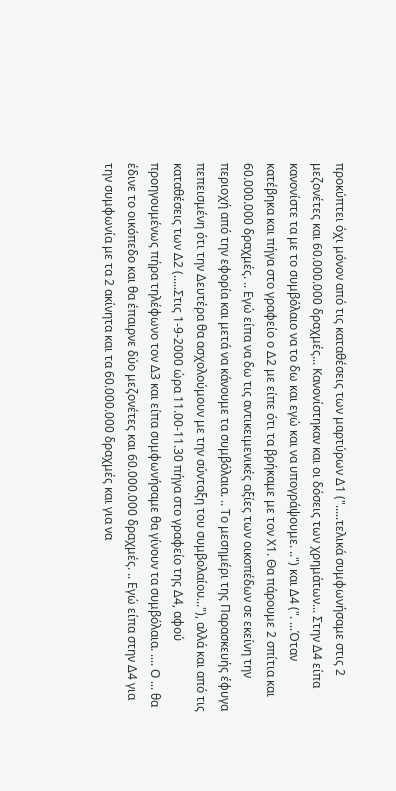προκύπτει όχι μόνον από τις καταθέσεις των μαρτύρων Δ1 (".....τελικά συμφωνήσαμε στις 2 μεζονέτες και 60.000.000 δραχμές... Κανονίστηκαν και οι δόσεις των χρημάτων... Στην Δ4 είπα κανονίστε τα με το συμβόλαιο να το δω και εγώ και να υπογράψουμε. ..") και Δ4 (". ...Όταν κατέβηκα και πήγα στο γραφείο ο Δ2 με είπε ότι τα βρήκαμε με τον Χ1. Θα πάρουμε 2 σπίτια και 60.000.000 δραχμές. .. Εγώ είπα να δω τις αντικειμενικές αξίες των οικοπέδων σε εκείνη την περιοχή από την εφορία και μετά να κάνουμε τα συμβόλαια. .. Το μεσημέρι της Παρασκευής έφυγα πεπεισμένη ότι την Δευτέρα θα ασχολούμουν με την σύνταξη του συμβολαίου..."), αλλά και από τις καταθέσεις των Δ2 (.....Στις 1-9-2000 ώρα 11.00-11.30 πήγα στο γραφείο της Δ4, αφού προηγουμένως πήρα τηλέφωνο τον Δ3 και είπα συμφωνήσαμε θα γίνουν τα συμβόλαια. .... Ο ... θα έδινε το οικόπεδο και θα έπαιρνε δύο μεζονέτες και 60.000.000 δραχμές. .. Εγώ είπα στην Δ4 για την συμφωνία με τα 2 ακίνητα και τα 60.000.000 δραχμές και για να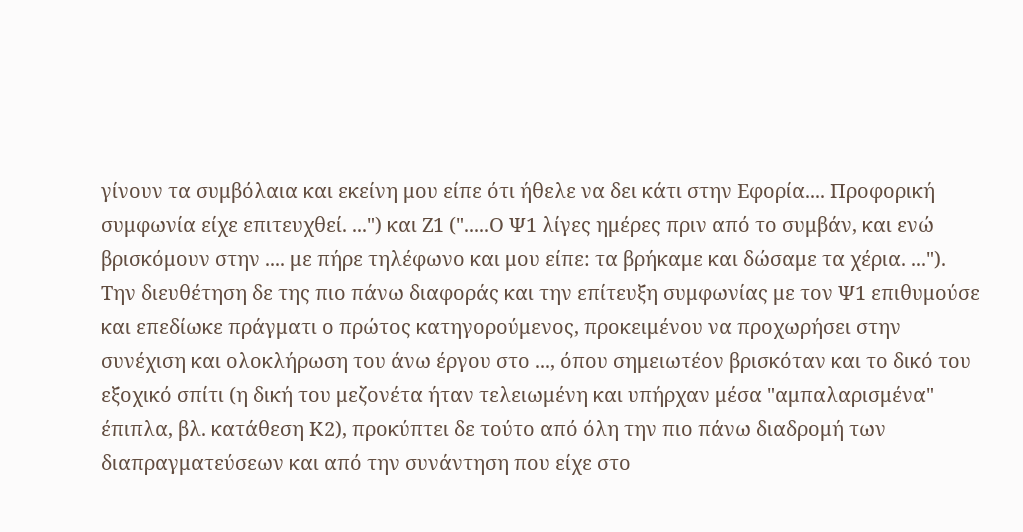γίνουν τα συμβόλαια και εκείνη μου είπε ότι ήθελε να δει κάτι στην Εφορία.... Προφορική συμφωνία είχε επιτευχθεί. ...") και Ζ1 (".....Ο Ψ1 λίγες ημέρες πριν από το συμβάν, και ενώ βρισκόμουν στην .... με πήρε τηλέφωνο και μου είπε: τα βρήκαμε και δώσαμε τα χέρια. ..."). Την διευθέτηση δε της πιο πάνω διαφοράς και την επίτευξη συμφωνίας με τον Ψ1 επιθυμούσε και επεδίωκε πράγματι ο πρώτος κατηγορούμενος, προκειμένου να προχωρήσει στην συνέχιση και ολοκλήρωση του άνω έργου στο ..., όπου σημειωτέον βρισκόταν και το δικό του εξοχικό σπίτι (η δική του μεζονέτα ήταν τελειωμένη και υπήρχαν μέσα "αμπαλαρισμένα" έπιπλα, βλ. κατάθεση Κ2), προκύπτει δε τούτο από όλη την πιο πάνω διαδρομή των διαπραγματεύσεων και από την συνάντηση που είχε στο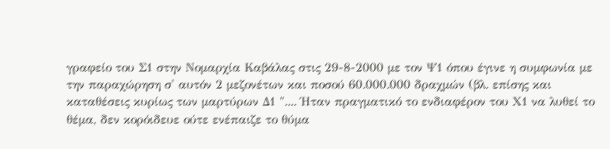γραφείο του Σ1 στην Νομαρχία Καβάλας στις 29-8-2000 με τον Ψ1 όπου έγινε η συμφωνία με την παραχώρηση σ' αυτόν 2 μεζονέτων και ποσού 60.000.000 δραχμών (βλ. επίσης και καταθέσεις κυρίως των μαρτύρων Δ1 ".... Ήταν πραγματικό το ενδιαφέρον του Χ1 να λυθεί το θέμα, δεν κορόιδευε ούτε ενέπαιζε το θύμα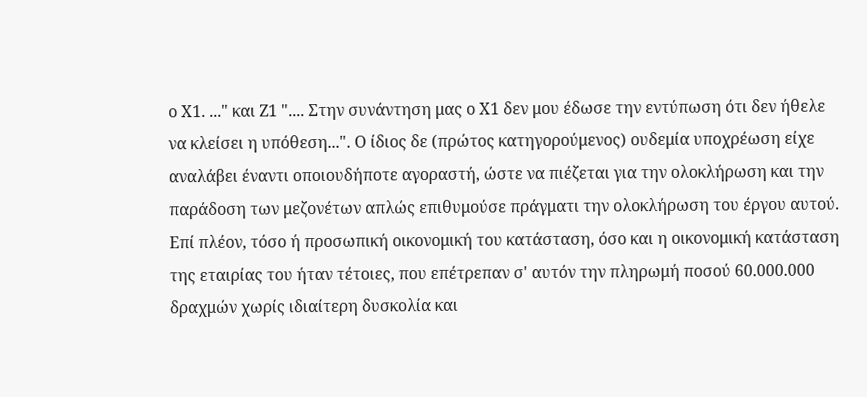ο Χ1. ..." και Ζ1 ".... Στην συνάντηση μας ο Χ1 δεν μου έδωσε την εντύπωση ότι δεν ήθελε να κλείσει η υπόθεση...". Ο ίδιος δε (πρώτος κατηγορούμενος) ουδεμία υποχρέωση είχε αναλάβει έναντι οποιουδήποτε αγοραστή, ώστε να πιέζεται για την ολοκλήρωση και την παράδοση των μεζονέτων απλώς επιθυμούσε πράγματι την ολοκλήρωση του έργου αυτού. Επί πλέον, τόσο ή προσωπική οικονομική του κατάσταση, όσο και η οικονομική κατάσταση της εταιρίας του ήταν τέτοιες, που επέτρεπαν σ' αυτόν την πληρωμή ποσού 60.000.000 δραχμών χωρίς ιδιαίτερη δυσκολία και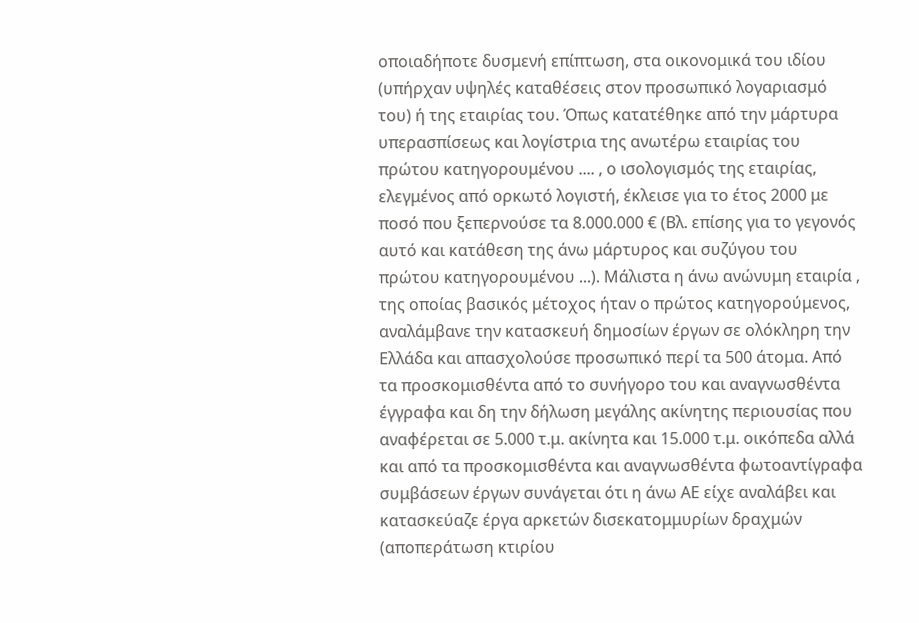οποιαδήποτε δυσμενή επίπτωση, στα οικονομικά του ιδίου (υπήρχαν υψηλές καταθέσεις στον προσωπικό λογαριασμό του) ή της εταιρίας του. Όπως κατατέθηκε από την μάρτυρα υπερασπίσεως και λογίστρια της ανωτέρω εταιρίας του πρώτου κατηγορουμένου .... , ο ισολογισμός της εταιρίας, ελεγμένος από ορκωτό λογιστή, έκλεισε για το έτος 2000 με ποσό που ξεπερνούσε τα 8.000.000 € (Βλ. επίσης για το γεγονός αυτό και κατάθεση της άνω μάρτυρος και συζύγου του πρώτου κατηγορουμένου ...). Μάλιστα η άνω ανώνυμη εταιρία , της οποίας βασικός μέτοχος ήταν ο πρώτος κατηγορούμενος, αναλάμβανε την κατασκευή δημοσίων έργων σε ολόκληρη την Ελλάδα και απασχολούσε προσωπικό περί τα 500 άτομα. Από τα προσκομισθέντα από το συνήγορο του και αναγνωσθέντα έγγραφα και δη την δήλωση μεγάλης ακίνητης περιουσίας που αναφέρεται σε 5.000 τ.μ. ακίνητα και 15.000 τ.μ. οικόπεδα αλλά και από τα προσκομισθέντα και αναγνωσθέντα φωτοαντίγραφα συμβάσεων έργων συνάγεται ότι η άνω ΑΕ είχε αναλάβει και κατασκεύαζε έργα αρκετών δισεκατομμυρίων δραχμών (αποπεράτωση κτιρίου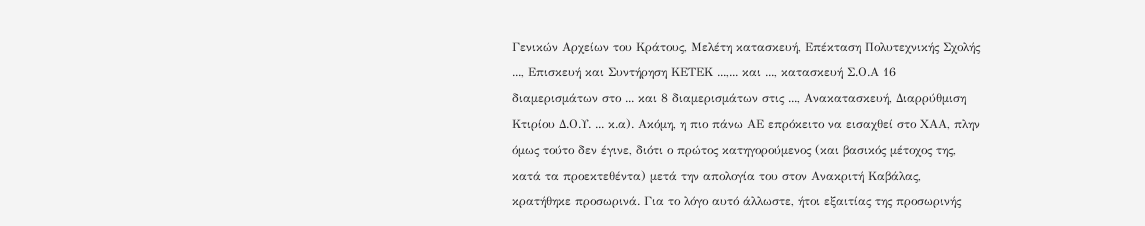Γενικών Αρχείων του Κράτους, Μελέτη κατασκευή, Επέκταση Πολυτεχνικής Σχολής ..., Επισκευή και Συντήρηση ΚΕΤΕΚ ...,... και ..., κατασκευή Σ.Ο.Α 16 διαμερισμάτων στο ... και 8 διαμερισμάτων στις ..., Ανακατασκευή, Διαρρύθμιση Κτιρίου Δ.Ο.Υ. ... κ.α). Ακόμη, η πιο πάνω ΑΕ επρόκειτο να εισαχθεί στο ΧΑΑ, πλην όμως τούτο δεν έγινε, διότι ο πρώτος κατηγορούμενος (και βασικός μέτοχος της, κατά τα προεκτεθέντα) μετά την απολογία του στον Ανακριτή Καβάλας, κρατήθηκε προσωρινά. Για το λόγο αυτό άλλωστε, ήτοι εξαιτίας της προσωρινής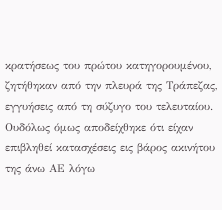κρατήσεως του πρώτου κατηγορουμένου, ζητήθηκαν από την πλευρά της Τράπεζας, εγγυήσεις από τη σύζυγο του τελευταίου. Ουδόλως όμως αποδείχθηκε ότι είχαν επιβληθεί κατασχέσεις εις βάρος ακινήτου της άνω ΑΕ λόγω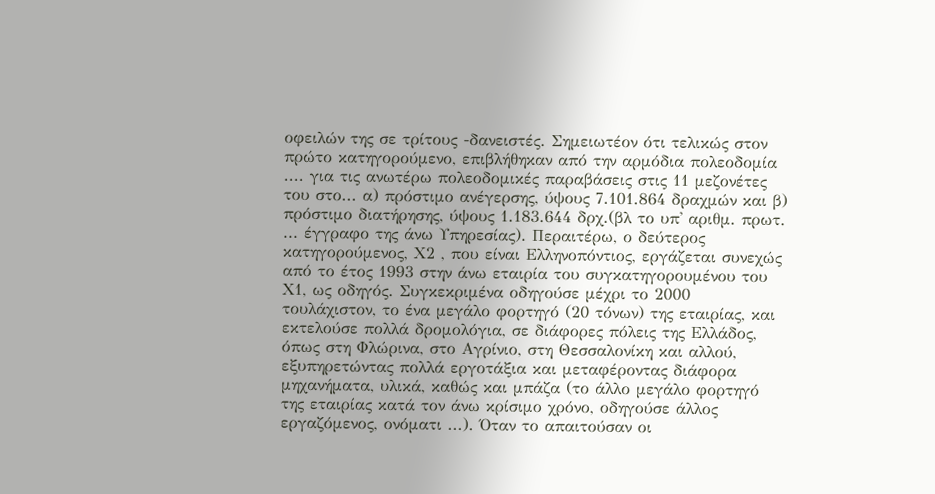οφειλών της σε τρίτους -δανειστές. Σημειωτέον ότι τελικώς στον πρώτο κατηγορούμενο, επιβλήθηκαν από την αρμόδια πολεοδομία .... για τις ανωτέρω πολεοδομικές παραβάσεις στις 11 μεζονέτες του στο... α) πρόστιμο ανέγερσης, ύψους 7.101.864 δραχμών και β) πρόστιμο διατήρησης, ύψους 1.183.644 δρχ.(βλ το υπ' αριθμ. πρωτ. ... έγγραφο της άνω Υπηρεσίας). Περαιτέρω, ο δεύτερος κατηγορούμενος, Χ2 , που είναι Ελληνοπόντιος, εργάζεται συνεχώς από το έτος 1993 στην άνω εταιρία του συγκατηγορουμένου του Χ1, ως οδηγός. Συγκεκριμένα οδηγούσε μέχρι το 2000 τουλάχιστον, το ένα μεγάλο φορτηγό (20 τόνων) της εταιρίας, και εκτελούσε πολλά δρομολόγια, σε διάφορες πόλεις της Ελλάδος, όπως στη Φλώρινα, στο Αγρίνιο, στη Θεσσαλονίκη και αλλού, εξυπηρετώντας πολλά εργοτάξια και μεταφέροντας διάφορα μηχανήματα, υλικά, καθώς και μπάζα (το άλλο μεγάλο φορτηγό της εταιρίας κατά τον άνω κρίσιμο χρόνο, οδηγούσε άλλος εργαζόμενος, ονόματι ...). Όταν το απαιτούσαν οι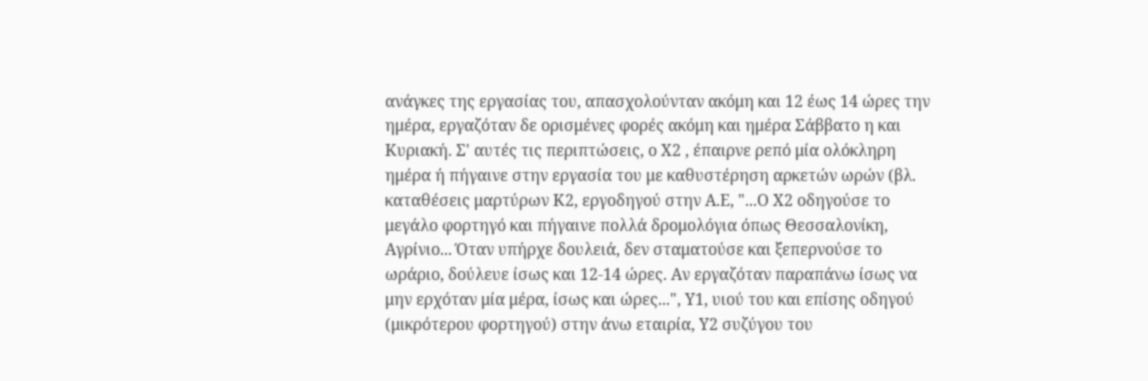ανάγκες της εργασίας του, απασχολούνταν ακόμη και 12 έως 14 ώρες την ημέρα, εργαζόταν δε ορισμένες φορές ακόμη και ημέρα Σάββατο η και Κυριακή. Σ' αυτές τις περιπτώσεις, ο Χ2 , έπαιρνε ρεπό μία ολόκληρη ημέρα ή πήγαινε στην εργασία του με καθυστέρηση αρκετών ωρών (βλ. καταθέσεις μαρτύρων Κ2, εργοδηγού στην Α.Ε, "...Ο Χ2 οδηγούσε το μεγάλο φορτηγό και πήγαινε πολλά δρομολόγια όπως Θεσσαλονίκη, Αγρίνιο... Όταν υπήρχε δουλειά, δεν σταματούσε και ξεπερνούσε το ωράριο, δούλευε ίσως και 12-14 ώρες. Αν εργαζόταν παραπάνω ίσως να μην ερχόταν μία μέρα, ίσως και ώρες...", Υ1, υιού του και επίσης οδηγού (μικρότερου φορτηγού) στην άνω εταιρία, Υ2 συζύγου του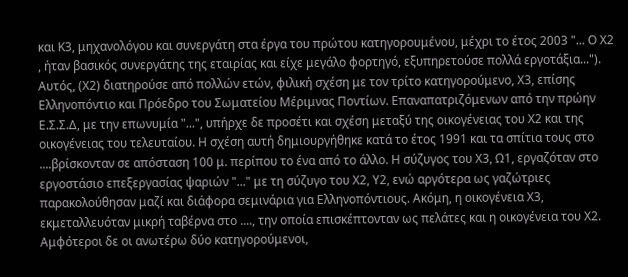και Κ3, μηχανολόγου και συνεργάτη στα έργα του πρώτου κατηγορουμένου, μέχρι το έτος 2003 "... Ο Χ2 , ήταν βασικός συνεργάτης της εταιρίας και είχε μεγάλο φορτηγό, εξυπηρετούσε πολλά εργοτάξια..."). Αυτός, (Χ2) διατηρούσε από πολλών ετών, φιλική σχέση με τον τρίτο κατηγορούμενο, Χ3, επίσης Ελληνοπόντιο και Πρόεδρο του Σωματείου Μέριμνας Ποντίων. Επαναπατριζόμενων από την πρώην Ε.Σ.Σ.Δ, με την επωνυμία "...", υπήρχε δε προσέτι και σχέση μεταξύ της οικογένειας του Χ2 και της οικογένειας του τελευταίου. Η σχέση αυτή δημιουργήθηκε κατά το έτος 1991 και τα σπίτια τους στο ....βρίσκονταν σε απόσταση 100 μ. περίπου το ένα από το άλλο. Η σύζυγος του Χ3, Ω1, εργαζόταν στο εργοστάσιο επεξεργασίας ψαριών "..." με τη σύζυγο του Χ2, Υ2, ενώ αργότερα ως γαζώτριες παρακολούθησαν μαζί και διάφορα σεμινάρια για Ελληνοπόντιους. Ακόμη, η οικογένεια Χ3, εκμεταλλευόταν μικρή ταβέρνα στο ...., την οποία επισκέπτονταν ως πελάτες και η οικογένεια του Χ2. Αμφότεροι δε οι ανωτέρω δύο κατηγορούμενοι,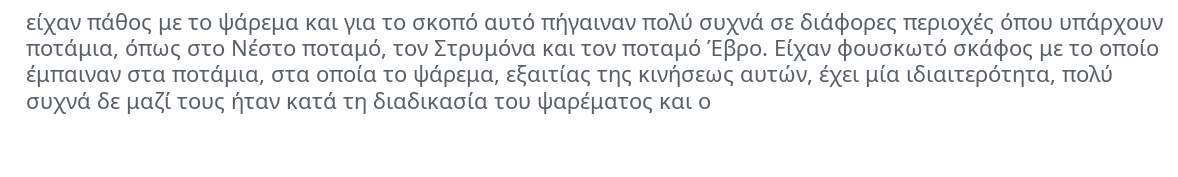είχαν πάθος με το ψάρεμα και για το σκοπό αυτό πήγαιναν πολύ συχνά σε διάφορες περιοχές όπου υπάρχουν ποτάμια, όπως στο Νέστο ποταμό, τον Στρυμόνα και τον ποταμό Έβρο. Είχαν φουσκωτό σκάφος με το οποίο έμπαιναν στα ποτάμια, στα οποία το ψάρεμα, εξαιτίας της κινήσεως αυτών, έχει μία ιδιαιτερότητα, πολύ συχνά δε μαζί τους ήταν κατά τη διαδικασία του ψαρέματος και ο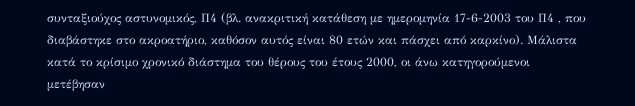συνταξιούχος αστυνομικός, Π4 (βλ. ανακριτική κατάθεση με ημερομηνία 17-6-2003 του Π4 , που διαβάστηκε στο ακροατήριο, καθόσον αυτός είναι 80 ετών και πάσχει από καρκίνο). Μάλιστα κατά το κρίσιμο χρονικό διάστημα του θέρους του έτους 2000, οι άνω κατηγορούμενοι μετέβησαν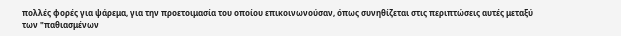πολλές φορές για ψάρεμα, για την προετοιμασία του οποίου επικοινωνούσαν, όπως συνηθίζεται στις περιπτώσεις αυτές μεταξύ των "παθιασμένων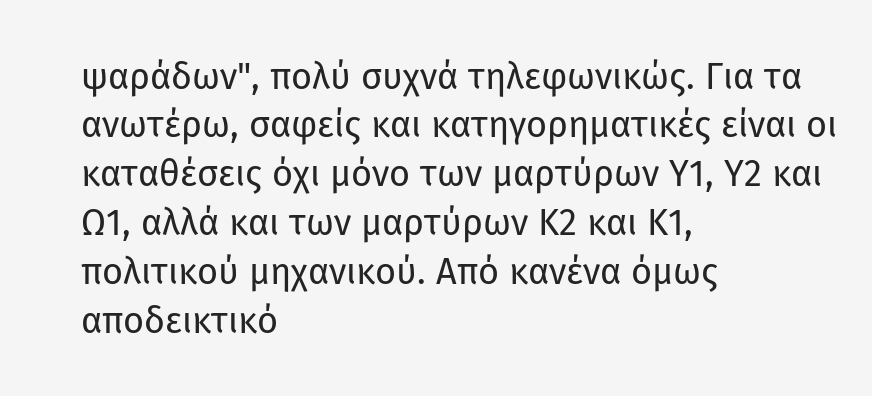ψαράδων", πολύ συχνά τηλεφωνικώς. Για τα ανωτέρω, σαφείς και κατηγορηματικές είναι οι καταθέσεις όχι μόνο των μαρτύρων Υ1, Υ2 και Ω1, αλλά και των μαρτύρων Κ2 και Κ1, πολιτικού μηχανικού. Από κανένα όμως αποδεικτικό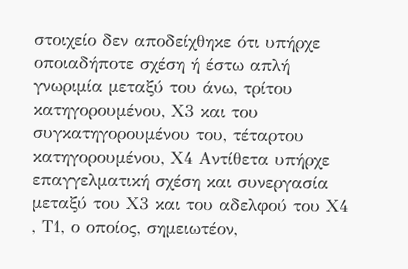στοιχείο δεν αποδείχθηκε ότι υπήρχε οποιαδήποτε σχέση ή έστω απλή γνωριμία μεταξύ του άνω, τρίτου κατηγορουμένου, Χ3 και του συγκατηγορουμένου του, τέταρτου κατηγορουμένου, Χ4 Αντίθετα υπήρχε επαγγελματική σχέση και συνεργασία μεταξύ του Χ3 και του αδελφού του Χ4 , Τ1, ο οποίος, σημειωτέον,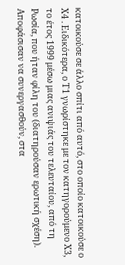κατοικούσε σε άλλο σπίτι από αυτό, στο οποίο κατοικούσε ο Χ4 . Ειδικότερα, ο Τ1 γνωρίστηκε με τον κατηγορούμενο Χ3, το έτος 1999 μέσω μιας ανιψιάς του τελευταίου, από τη Ρωσία, που ήταν φίλη του (διατηρούσαν ερωτική σχέση). Αποφάσισαν να συνεργασθούν, στα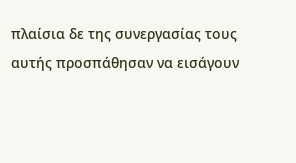πλαίσια δε της συνεργασίας τους αυτής προσπάθησαν να εισάγουν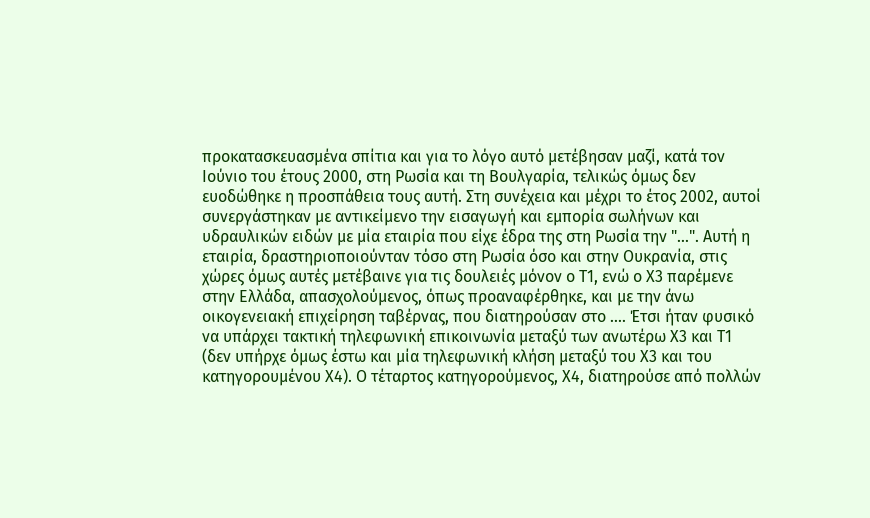προκατασκευασμένα σπίτια και για το λόγο αυτό μετέβησαν μαζί, κατά τον Ιούνιο του έτους 2000, στη Ρωσία και τη Βουλγαρία, τελικώς όμως δεν ευοδώθηκε η προσπάθεια τους αυτή. Στη συνέχεια και μέχρι το έτος 2002, αυτοί συνεργάστηκαν με αντικείμενο την εισαγωγή και εμπορία σωλήνων και υδραυλικών ειδών με μία εταιρία που είχε έδρα της στη Ρωσία την "...". Αυτή η εταιρία, δραστηριοποιούνταν τόσο στη Ρωσία όσο και στην Ουκρανία, στις χώρες όμως αυτές μετέβαινε για τις δουλειές μόνον ο Τ1, ενώ ο Χ3 παρέμενε στην Ελλάδα, απασχολούμενος, όπως προαναφέρθηκε, και με την άνω οικογενειακή επιχείρηση ταβέρνας, που διατηρούσαν στο .... Έτσι ήταν φυσικό να υπάρχει τακτική τηλεφωνική επικοινωνία μεταξύ των ανωτέρω Χ3 και Τ1 (δεν υπήρχε όμως έστω και μία τηλεφωνική κλήση μεταξύ του Χ3 και του κατηγορουμένου Χ4). Ο τέταρτος κατηγορούμενος, Χ4, διατηρούσε από πολλών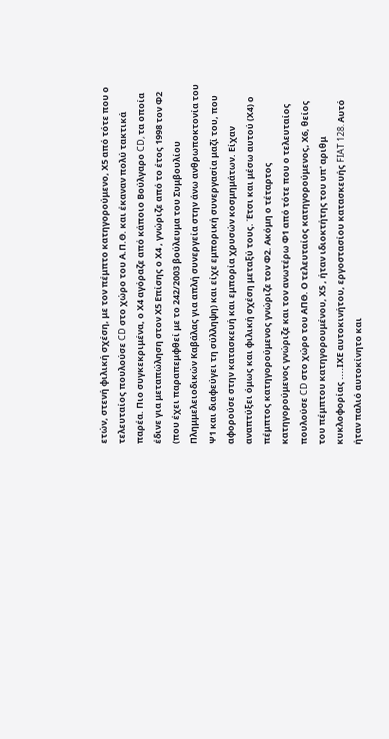ετών, στενή φιλική σχέση, με τον πέμπτο κατηγορούμενο, Χ5 από τότε που ο τελευταίος πουλούσε CD στο χώρο του Α.Π.Θ. και έκαναν πολύ τακτικά παρέα. Πιο συγκεκριμένα, ο Χ4 αγόραζε από κάποιο Βούλγαρο CD, τα οποία έδινε για μεταπώληση στον Χ5 Επίσης ο Χ4 , γνώριζε από το έτος 1998 τον Φ2 (που έχει παραπεμφθεί με το 242/2003 βούλευμα του Συμβουλίου Πλημμελειοδικών Καβάλας για απλή συνεργεία στην άνω ανθρωποκτονία του Ψ1 και διαφεύγει τη σύλληψη) και είχε εμπορική συνεργασία μαζί του, που αφορούσε στην κατασκευή και εμπορία χρυσών κοσμημάτων. Είχαν αναπτύξει όμως και φιλική σχέση μεταξύ τους. Έτσι και μέσω αυτού (Χ4) ο πέμπτος κατηγορούμενος γνώριζε τον Φ2. Ακόμη ο τέταρτος κατηγορούμενος γνώριζε και τον ανωτέρω Φ1 από τότε που ο τελευταίος πουλούσε CD στο χώρο του ΑΠΘ. Ο τελευταίος κατηγορούμενος, Χ6, θείος του πέμπτου κατηγορουμένου, Χ5 , ήταν ιδιοκτήτης του υπ' αριθμ κυκλοφορίας ....ΙΧΕ αυτοκινήτου, εργοστασίου κατασκευής FIAT 128. Αυτό ήταν παλιό αυτοκίνητο και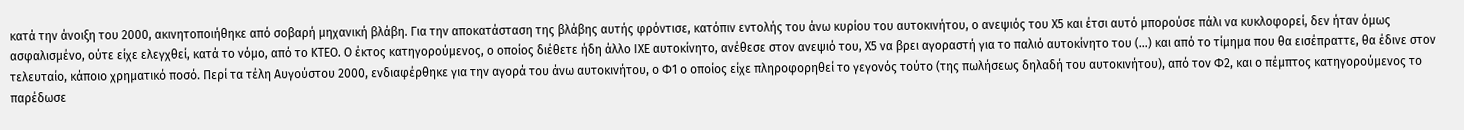κατά την άνοιξη του 2000, ακινητοποιήθηκε από σοβαρή μηχανική βλάβη. Για την αποκατάσταση της βλάβης αυτής φρόντισε, κατόπιν εντολής του άνω κυρίου του αυτοκινήτου, ο ανεψιός του Χ5 και έτσι αυτό μπορούσε πάλι να κυκλοφορεί, δεν ήταν όμως ασφαλισμένο, ούτε είχε ελεγχθεί, κατά το νόμο, από το ΚΤΕΟ. Ο έκτος κατηγορούμενος, ο οποίος διέθετε ήδη άλλο ΙΧΕ αυτοκίνητο, ανέθεσε στον ανεψιό του, Χ5 να βρει αγοραστή για το παλιό αυτοκίνητο του (...) και από το τίμημα που θα εισέπραττε, θα έδινε στον τελευταίο, κάποιο χρηματικό ποσό. Περί τα τέλη Αυγούστου 2000, ενδιαφέρθηκε για την αγορά του άνω αυτοκινήτου, ο Φ1 ο οποίος είχε πληροφορηθεί το γεγονός τούτο (της πωλήσεως δηλαδή του αυτοκινήτου), από τον Φ2, και ο πέμπτος κατηγορούμενος το παρέδωσε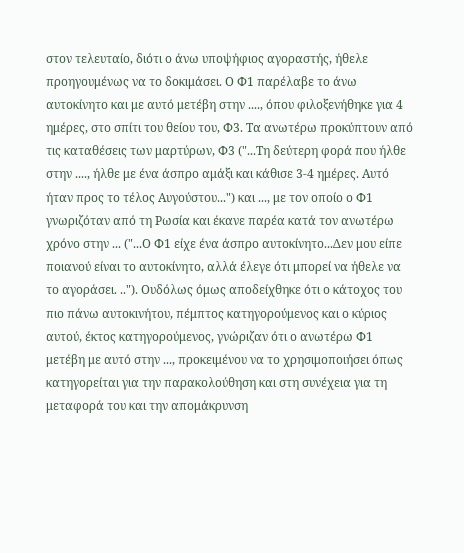στον τελευταίο, διότι ο άνω υποψήφιος αγοραστής, ήθελε προηγουμένως να το δοκιμάσει. Ο Φ1 παρέλαβε το άνω αυτοκίνητο και με αυτό μετέβη στην ...., όπου φιλοξενήθηκε για 4 ημέρες, στο σπίτι του θείου του, Φ3. Τα ανωτέρω προκύπτουν από τις καταθέσεις των μαρτύρων, Φ3 ("...Τη δεύτερη φορά που ήλθε στην ...., ήλθε με ένα άσπρο αμάξι και κάθισε 3-4 ημέρες. Αυτό ήταν προς το τέλος Αυγούστου...") και ..., με τον οποίο ο Φ1 γνωριζόταν από τη Ρωσία και έκανε παρέα κατά τον ανωτέρω χρόνο στην ... ("...Ο Φ1 είχε ένα άσπρο αυτοκίνητο...Δεν μου είπε ποιανού είναι το αυτοκίνητο, αλλά έλεγε ότι μπορεί να ήθελε να το αγοράσει. .."). Ουδόλως όμως αποδείχθηκε ότι ο κάτοχος του πιο πάνω αυτοκινήτου, πέμπτος κατηγορούμενος και ο κύριος αυτού, έκτος κατηγορούμενος, γνώριζαν ότι ο ανωτέρω Φ1 μετέβη με αυτό στην ..., προκειμένου να το χρησιμοποιήσει όπως κατηγορείται για την παρακολούθηση και στη συνέχεια για τη μεταφορά του και την απομάκρυνση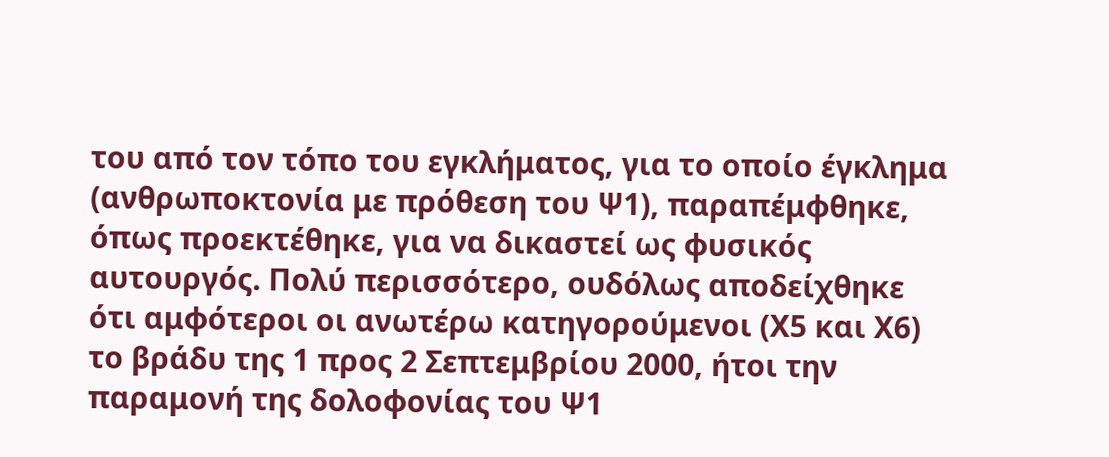του από τον τόπο του εγκλήματος, για το οποίο έγκλημα (ανθρωποκτονία με πρόθεση του Ψ1), παραπέμφθηκε, όπως προεκτέθηκε, για να δικαστεί ως φυσικός αυτουργός. Πολύ περισσότερο, ουδόλως αποδείχθηκε ότι αμφότεροι οι ανωτέρω κατηγορούμενοι (Χ5 και Χ6) το βράδυ της 1 προς 2 Σεπτεμβρίου 2000, ήτοι την παραμονή της δολοφονίας του Ψ1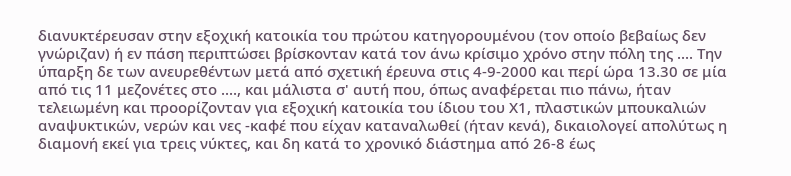διανυκτέρευσαν στην εξοχική κατοικία του πρώτου κατηγορουμένου (τον οποίο βεβαίως δεν γνώριζαν) ή εν πάση περιπτώσει βρίσκονταν κατά τον άνω κρίσιμο χρόνο στην πόλη της .... Την ύπαρξη δε των ανευρεθέντων μετά από σχετική έρευνα στις 4-9-2000 και περί ώρα 13.30 σε μία από τις 11 μεζονέτες στο ...., και μάλιστα σ' αυτή που, όπως αναφέρεται πιο πάνω, ήταν τελειωμένη και προορίζονταν για εξοχική κατοικία του ίδιου του Χ1, πλαστικών μπουκαλιών αναψυκτικών, νερών και νες -καφέ που είχαν καταναλωθεί (ήταν κενά), δικαιολογεί απολύτως η διαμονή εκεί για τρεις νύκτες, και δη κατά το χρονικό διάστημα από 26-8 έως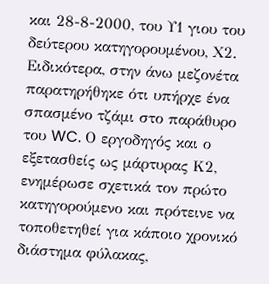και 28-8-2000, του Υ1 γιου του δεύτερου κατηγορουμένου, Χ2. Ειδικότερα, στην άνω μεζονέτα παρατηρήθηκε ότι υπήρχε ένα σπασμένο τζάμι στο παράθυρο του WC. Ο εργοδηγός και ο εξετασθείς ως μάρτυρας Κ2, ενημέρωσε σχετικά τον πρώτο κατηγορούμενο και πρότεινε να τοποθετηθεί για κάποιο χρονικό διάστημα φύλακας,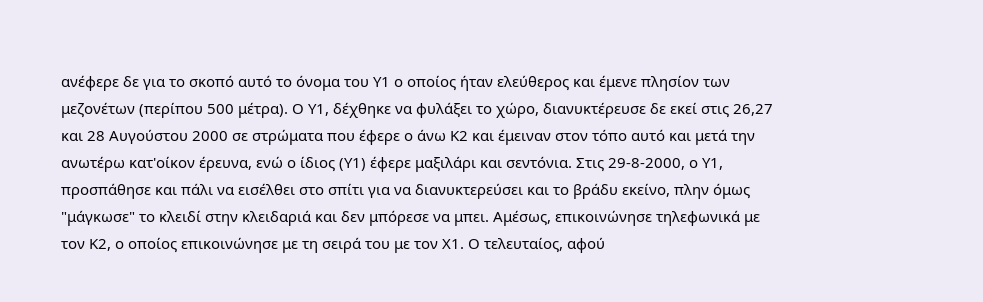ανέφερε δε για το σκοπό αυτό το όνομα του Υ1 ο οποίος ήταν ελεύθερος και έμενε πλησίον των μεζονέτων (περίπου 500 μέτρα). Ο Υ1, δέχθηκε να φυλάξει το χώρο, διανυκτέρευσε δε εκεί στις 26,27 και 28 Αυγούστου 2000 σε στρώματα που έφερε ο άνω Κ2 και έμειναν στον τόπο αυτό και μετά την ανωτέρω κατ'οίκον έρευνα, ενώ ο ίδιος (Υ1) έφερε μαξιλάρι και σεντόνια. Στις 29-8-2000, ο Υ1, προσπάθησε και πάλι να εισέλθει στο σπίτι για να διανυκτερεύσει και το βράδυ εκείνο, πλην όμως "μάγκωσε" το κλειδί στην κλειδαριά και δεν μπόρεσε να μπει. Αμέσως, επικοινώνησε τηλεφωνικά με τον Κ2, ο οποίος επικοινώνησε με τη σειρά του με τον Χ1. Ο τελευταίος, αφού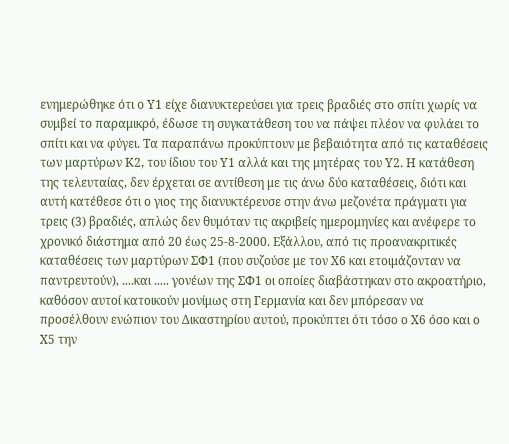ενημερώθηκε ότι ο Υ1 είχε διανυκτερεύσει για τρεις βραδιές στο σπίτι χωρίς να συμβεί το παραμικρό, έδωσε τη συγκατάθεση του να πάψει πλέον να φυλάει το σπίτι και να φύγει. Τα παραπάνω προκύπτουν με βεβαιότητα από τις καταθέσεις των μαρτύρων Κ2, του ίδιου του Υ1 αλλά και της μητέρας του Υ2. Η κατάθεση της τελευταίας, δεν έρχεται σε αντίθεση με τις άνω δύο καταθέσεις, διότι και αυτή κατέθεσε ότι ο γιος της διανυκτέρευσε στην άνω μεζονέτα πράγματι για τρεις (3) βραδιές, απλώς δεν θυμόταν τις ακριβείς ημερομηνίες και ανέφερε το χρονικό διάστημα από 20 έως 25-8-2000. Εξάλλου, από τις προανακριτικές καταθέσεις των μαρτύρων ΣΦ1 (που συζούσε με τον Χ6 και ετοιμάζονταν να παντρευτούν), ....και ..... γονέων της ΣΦ1 οι οποίες διαβάστηκαν στο ακροατήριο, καθόσον αυτοί κατοικούν μονίμως στη Γερμανία και δεν μπόρεσαν να προσέλθουν ενώπιον του Δικαστηρίου αυτού, προκύπτει ότι τόσο ο Χ6 όσο και ο Χ5 την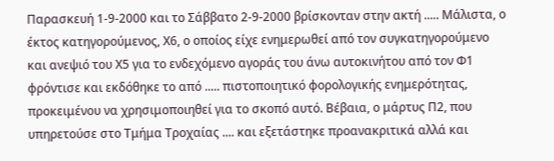Παρασκευή 1-9-2000 και το Σάββατο 2-9-2000 βρίσκονταν στην ακτή ..... Μάλιστα, ο έκτος κατηγορούμενος, Χ6, ο οποίος είχε ενημερωθεί από τον συγκατηγορούμενο και ανεψιό του Χ5 για το ενδεχόμενο αγοράς του άνω αυτοκινήτου από τον Φ1 φρόντισε και εκδόθηκε το από ..... πιστοποιητικό φορολογικής ενημερότητας, προκειμένου να χρησιμοποιηθεί για το σκοπό αυτό. Βέβαια, ο μάρτυς Π2, που υπηρετούσε στο Τμήμα Τροχαίας .... και εξετάστηκε προανακριτικά αλλά και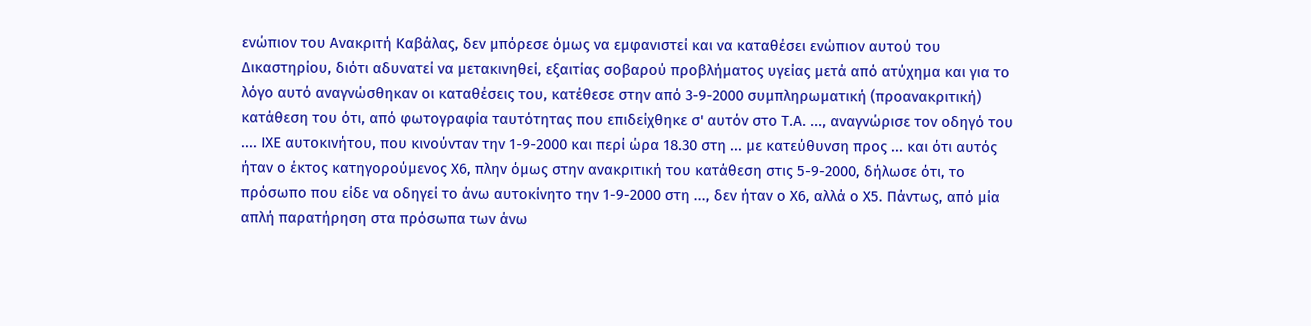ενώπιον του Ανακριτή Καβάλας, δεν μπόρεσε όμως να εμφανιστεί και να καταθέσει ενώπιον αυτού του Δικαστηρίου, διότι αδυνατεί να μετακινηθεί, εξαιτίας σοβαρού προβλήματος υγείας μετά από ατύχημα και για το λόγο αυτό αναγνώσθηκαν οι καταθέσεις του, κατέθεσε στην από 3-9-2000 συμπληρωματική (προανακριτική) κατάθεση του ότι, από φωτογραφία ταυτότητας που επιδείχθηκε σ' αυτόν στο Τ.Α. ..., αναγνώρισε τον οδηγό του .... ΙΧΕ αυτοκινήτου, που κινούνταν την 1-9-2000 και περί ώρα 18.30 στη ... με κατεύθυνση προς ... και ότι αυτός ήταν ο έκτος κατηγορούμενος Χ6, πλην όμως στην ανακριτική του κατάθεση στις 5-9-2000, δήλωσε ότι, το πρόσωπο που είδε να οδηγεί το άνω αυτοκίνητο την 1-9-2000 στη ..., δεν ήταν ο Χ6, αλλά ο Χ5. Πάντως, από μία απλή παρατήρηση στα πρόσωπα των άνω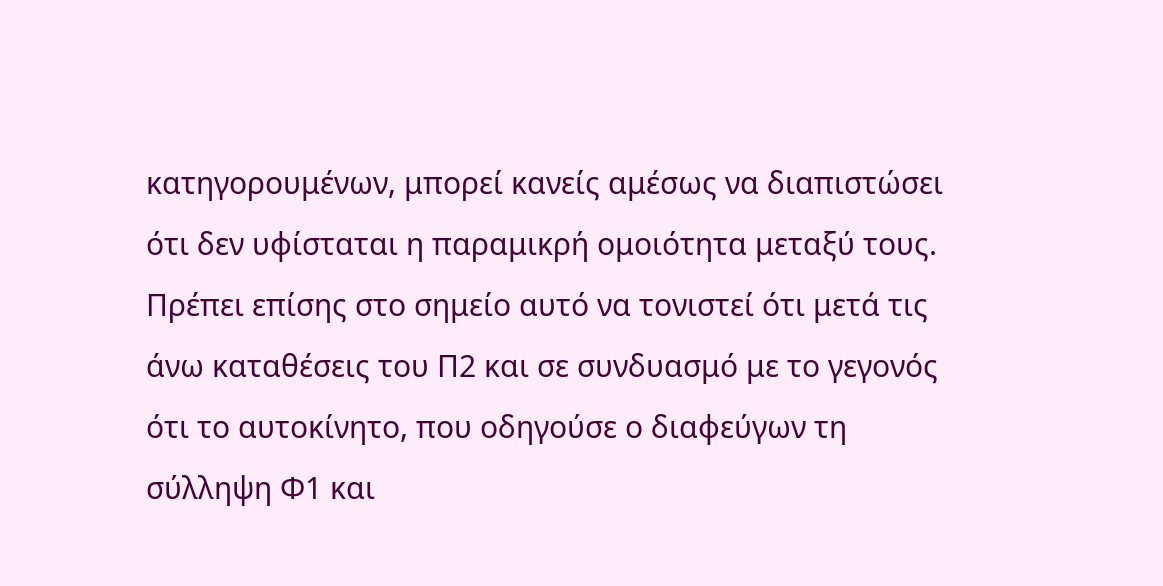κατηγορουμένων, μπορεί κανείς αμέσως να διαπιστώσει ότι δεν υφίσταται η παραμικρή ομοιότητα μεταξύ τους. Πρέπει επίσης στο σημείο αυτό να τονιστεί ότι μετά τις άνω καταθέσεις του Π2 και σε συνδυασμό με το γεγονός ότι το αυτοκίνητο, που οδηγούσε ο διαφεύγων τη σύλληψη Φ1 και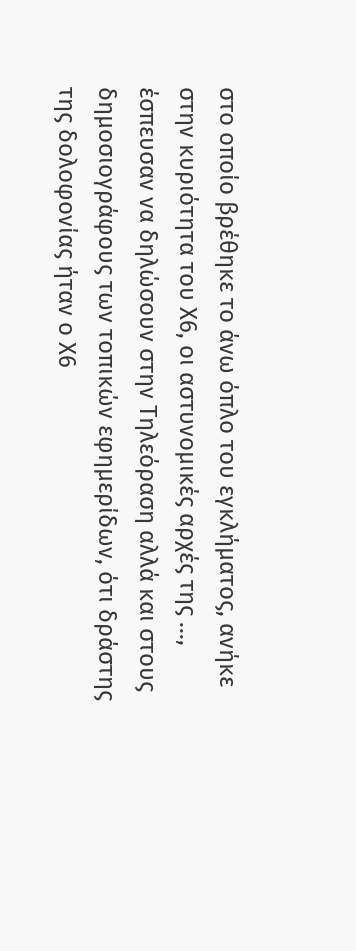στο οποίο βρέθηκε το άνω όπλο του εγκλήματος, ανήκε στην κυριότητα του Χ6, οι αστυνομικές αρχές της ..., έσπευσαν να δηλώσουν στην Τηλεόραση αλλά και στους δημοσιογράφους των τοπικών εφημερίδων, ότι δράστης της δολοφονίας ήταν ο Χ6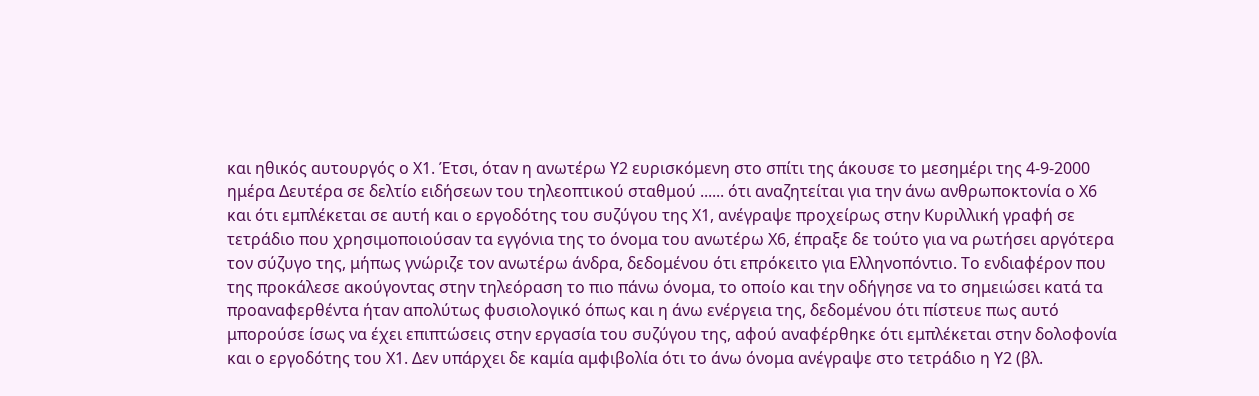και ηθικός αυτουργός ο Χ1. Έτσι, όταν η ανωτέρω Υ2 ευρισκόμενη στο σπίτι της άκουσε το μεσημέρι της 4-9-2000 ημέρα Δευτέρα σε δελτίο ειδήσεων του τηλεοπτικού σταθμού ...... ότι αναζητείται για την άνω ανθρωποκτονία ο Χ6 και ότι εμπλέκεται σε αυτή και ο εργοδότης του συζύγου της Χ1, ανέγραψε προχείρως στην Κυριλλική γραφή σε τετράδιο που χρησιμοποιούσαν τα εγγόνια της το όνομα του ανωτέρω Χ6, έπραξε δε τούτο για να ρωτήσει αργότερα τον σύζυγο της, μήπως γνώριζε τον ανωτέρω άνδρα, δεδομένου ότι επρόκειτο για Ελληνοπόντιο. Το ενδιαφέρον που της προκάλεσε ακούγοντας στην τηλεόραση το πιο πάνω όνομα, το οποίο και την οδήγησε να το σημειώσει κατά τα προαναφερθέντα ήταν απολύτως φυσιολογικό όπως και η άνω ενέργεια της, δεδομένου ότι πίστευε πως αυτό μπορούσε ίσως να έχει επιπτώσεις στην εργασία του συζύγου της, αφού αναφέρθηκε ότι εμπλέκεται στην δολοφονία και ο εργοδότης του Χ1. Δεν υπάρχει δε καμία αμφιβολία ότι το άνω όνομα ανέγραψε στο τετράδιο η Υ2 (βλ.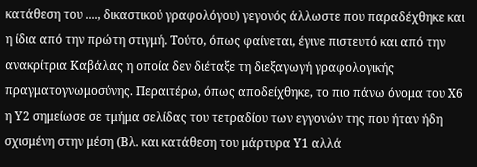κατάθεση του ...., δικαστικού γραφολόγου) γεγονός άλλωστε που παραδέχθηκε και η ίδια από την πρώτη στιγμή. Τούτο, όπως φαίνεται, έγινε πιστευτό και από την ανακρίτρια Καβάλας η οποία δεν διέταξε τη διεξαγωγή γραφολογικής πραγματογνωμοσύνης. Περαιτέρω, όπως αποδείχθηκε, το πιο πάνω όνομα του Χ6 η Υ2 σημείωσε σε τμήμα σελίδας του τετραδίου των εγγονών της που ήταν ήδη σχισμένη στην μέση (Βλ. και κατάθεση του μάρτυρα Υ1 αλλά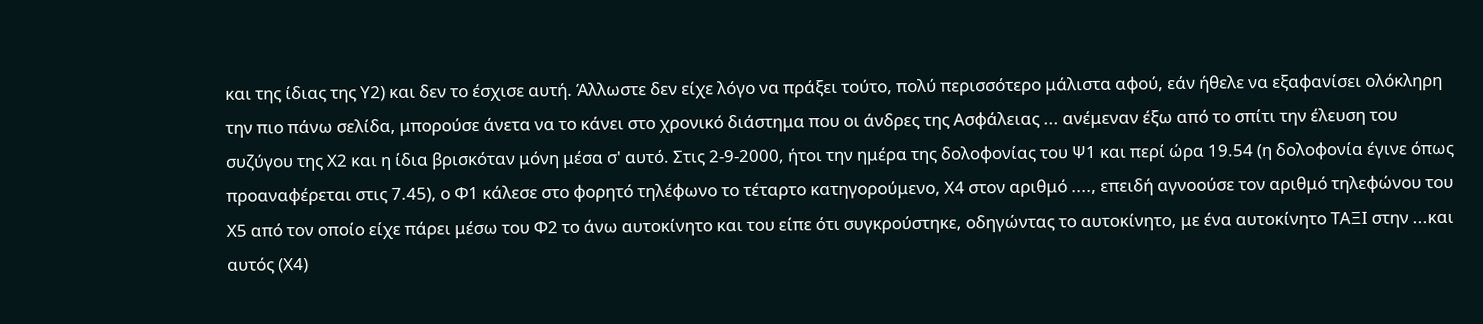και της ίδιας της Υ2) και δεν το έσχισε αυτή. Άλλωστε δεν είχε λόγο να πράξει τούτο, πολύ περισσότερο μάλιστα αφού, εάν ήθελε να εξαφανίσει ολόκληρη την πιο πάνω σελίδα, μπορούσε άνετα να το κάνει στο χρονικό διάστημα που οι άνδρες της Ασφάλειας ... ανέμεναν έξω από το σπίτι την έλευση του συζύγου της Χ2 και η ίδια βρισκόταν μόνη μέσα σ' αυτό. Στις 2-9-2000, ήτοι την ημέρα της δολοφονίας του Ψ1 και περί ώρα 19.54 (η δολοφονία έγινε όπως προαναφέρεται στις 7.45), ο Φ1 κάλεσε στο φορητό τηλέφωνο το τέταρτο κατηγορούμενο, Χ4 στον αριθμό ...., επειδή αγνοούσε τον αριθμό τηλεφώνου του Χ5 από τον οποίο είχε πάρει μέσω του Φ2 το άνω αυτοκίνητο και του είπε ότι συγκρούστηκε, οδηγώντας το αυτοκίνητο, με ένα αυτοκίνητο ΤΑΞΙ στην ...και αυτός (Χ4)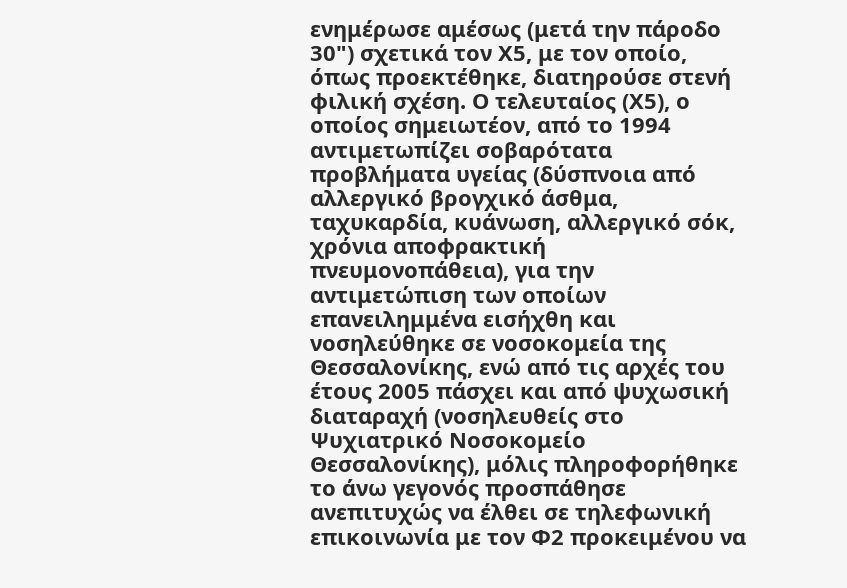ενημέρωσε αμέσως (μετά την πάροδο 30") σχετικά τον Χ5, με τον οποίο, όπως προεκτέθηκε, διατηρούσε στενή φιλική σχέση. Ο τελευταίος (Χ5), ο οποίος σημειωτέον, από το 1994 αντιμετωπίζει σοβαρότατα προβλήματα υγείας (δύσπνοια από αλλεργικό βρογχικό άσθμα, ταχυκαρδία, κυάνωση, αλλεργικό σόκ, χρόνια αποφρακτική πνευμονοπάθεια), για την αντιμετώπιση των οποίων επανειλημμένα εισήχθη και νοσηλεύθηκε σε νοσοκομεία της Θεσσαλονίκης, ενώ από τις αρχές του έτους 2005 πάσχει και από ψυχωσική διαταραχή (νοσηλευθείς στο Ψυχιατρικό Νοσοκομείο Θεσσαλονίκης), μόλις πληροφορήθηκε το άνω γεγονός προσπάθησε ανεπιτυχώς να έλθει σε τηλεφωνική επικοινωνία με τον Φ2 προκειμένου να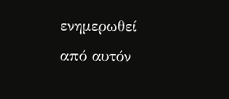ενημερωθεί από αυτόν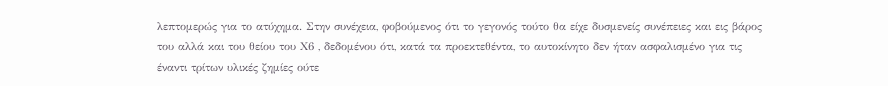λεπτομερώς για το ατύχημα. Στην συνέχεια, φοβούμενος ότι το γεγονός τούτο θα είχε δυσμενείς συνέπειες και εις βάρος του αλλά και του θείου του Χ6 , δεδομένου ότι, κατά τα προεκτεθέντα, το αυτοκίνητο δεν ήταν ασφαλισμένο για τις έναντι τρίτων υλικές ζημίες ούτε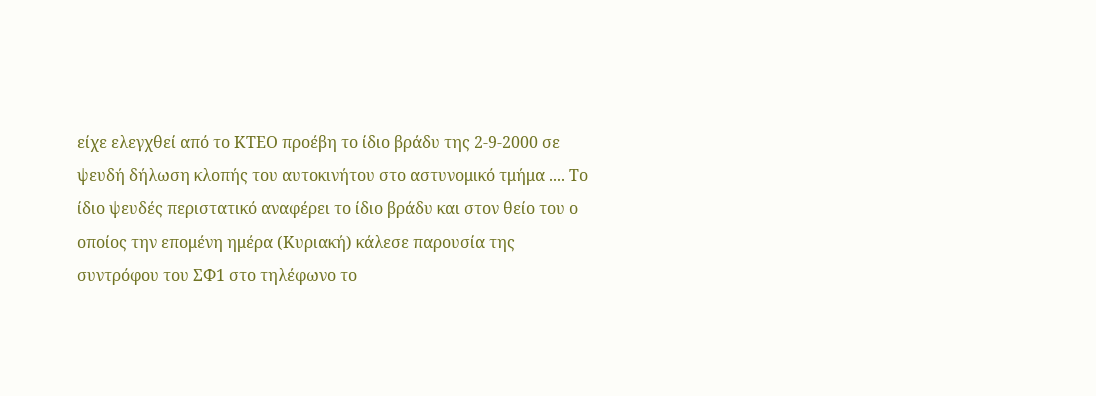είχε ελεγχθεί από το ΚΤΕΟ προέβη το ίδιο βράδυ της 2-9-2000 σε ψευδή δήλωση κλοπής του αυτοκινήτου στο αστυνομικό τμήμα .... Το ίδιο ψευδές περιστατικό αναφέρει το ίδιο βράδυ και στον θείο του ο οποίος την επομένη ημέρα (Κυριακή) κάλεσε παρουσία της συντρόφου του ΣΦ1 στο τηλέφωνο το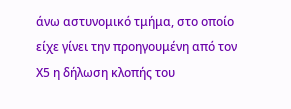άνω αστυνομικό τμήμα, στο οποίο είχε γίνει την προηγουμένη από τον Χ5 η δήλωση κλοπής του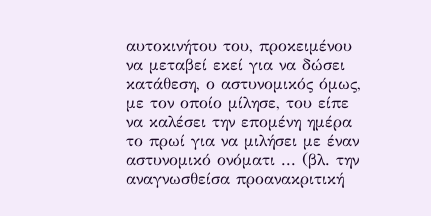αυτοκινήτου του, προκειμένου να μεταβεί εκεί για να δώσει κατάθεση, ο αστυνομικός όμως, με τον οποίο μίλησε, του είπε να καλέσει την επομένη ημέρα το πρωί για να μιλήσει με έναν αστυνομικό ονόματι ... (βλ. την αναγνωσθείσα προανακριτική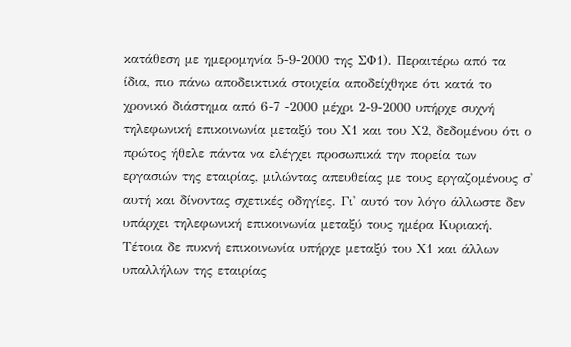κατάθεση με ημερομηνία 5-9-2000 της ΣΦ1). Περαιτέρω από τα ίδια, πιο πάνω αποδεικτικά στοιχεία αποδείχθηκε ότι κατά το χρονικό διάστημα από 6-7 -2000 μέχρι 2-9-2000 υπήρχε συχνή τηλεφωνική επικοινωνία μεταξύ του Χ1 και του Χ2, δεδομένου ότι ο πρώτος ήθελε πάντα να ελέγχει προσωπικά την πορεία των εργασιών της εταιρίας, μιλώντας απευθείας με τους εργαζομένους σ' αυτή και δίνοντας σχετικές οδηγίες. Γι' αυτό τον λόγο άλλωστε δεν υπάρχει τηλεφωνική επικοινωνία μεταξύ τους ημέρα Κυριακή. Τέτοια δε πυκνή επικοινωνία υπήρχε μεταξύ του Χ1 και άλλων υπαλλήλων της εταιρίας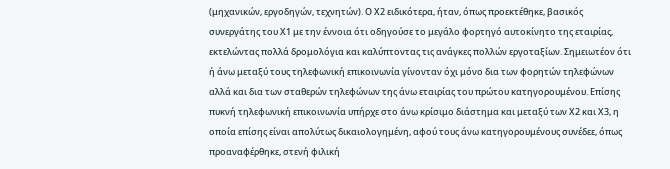(μηχανικών, εργοδηγών, τεχνητών). Ο Χ2 ειδικότερα, ήταν, όπως προεκτέθηκε, βασικός συνεργάτης του Χ1 με την έννοια ότι οδηγούσε το μεγάλο φορτηγό αυτοκίνητο της εταιρίας, εκτελώντας πολλά δρομολόγια και καλύπτοντας τις ανάγκες πολλών εργοταξίων. Σημειωτέον ότι ή άνω μεταξύ τους τηλεφωνική επικοινωνία γίνονταν όχι μόνο δια των φορητών τηλεφώνων αλλά και δια των σταθερών τηλεφώνων της άνω εταιρίας του πρώτου κατηγορουμένου. Επίσης πυκνή τηλεφωνική επικοινωνία υπήρχε στο άνω κρίσιμο διάστημα και μεταξύ των Χ2 και Χ3, η οποία επίσης είναι απολύτως δικαιολογημένη, αφού τους άνω κατηγορουμένους συνέδεε, όπως προαναφέρθηκε, στενή φιλική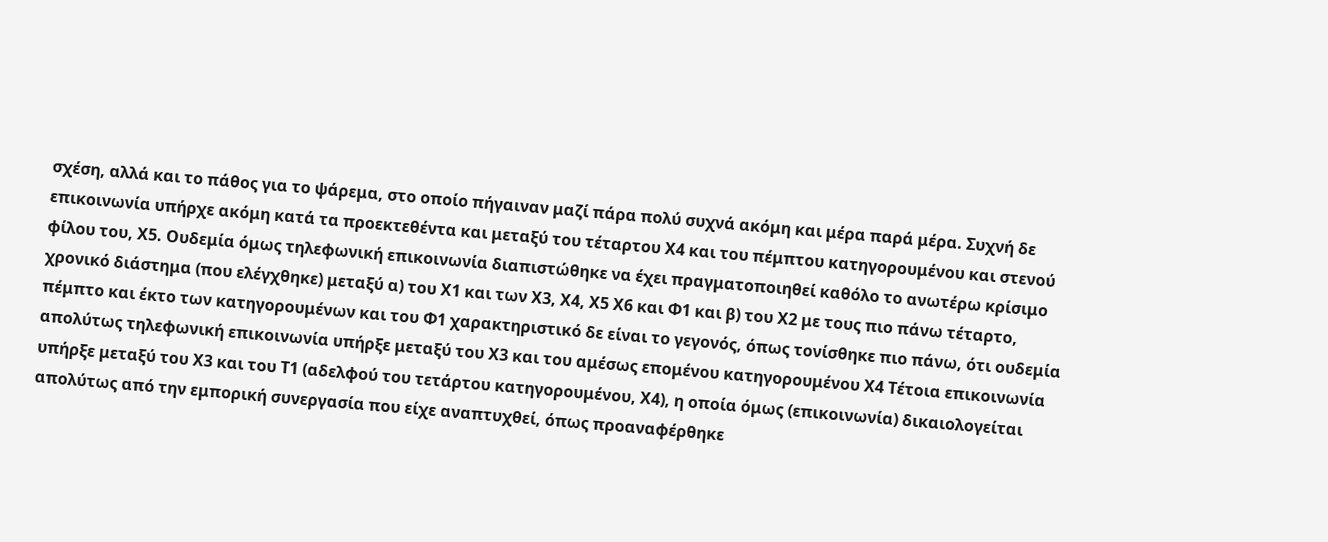σχέση, αλλά και το πάθος για το ψάρεμα, στο οποίο πήγαιναν μαζί πάρα πολύ συχνά ακόμη και μέρα παρά μέρα. Συχνή δε επικοινωνία υπήρχε ακόμη κατά τα προεκτεθέντα και μεταξύ του τέταρτου Χ4 και του πέμπτου κατηγορουμένου και στενού φίλου του, Χ5. Ουδεμία όμως τηλεφωνική επικοινωνία διαπιστώθηκε να έχει πραγματοποιηθεί καθόλο το ανωτέρω κρίσιμο χρονικό διάστημα (που ελέγχθηκε) μεταξύ α) του Χ1 και των Χ3, Χ4, Χ5 Χ6 και Φ1 και β) του Χ2 με τους πιο πάνω τέταρτο, πέμπτο και έκτο των κατηγορουμένων και του Φ1 χαρακτηριστικό δε είναι το γεγονός, όπως τονίσθηκε πιο πάνω, ότι ουδεμία απολύτως τηλεφωνική επικοινωνία υπήρξε μεταξύ του Χ3 και του αμέσως επομένου κατηγορουμένου Χ4 Τέτοια επικοινωνία υπήρξε μεταξύ του Χ3 και του Τ1 (αδελφού του τετάρτου κατηγορουμένου, Χ4), η οποία όμως (επικοινωνία) δικαιολογείται απολύτως από την εμπορική συνεργασία που είχε αναπτυχθεί, όπως προαναφέρθηκε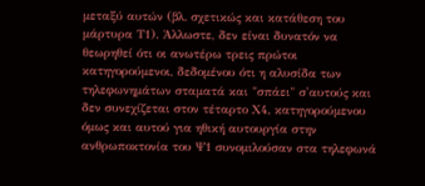μεταξύ αυτών (βλ. σχετικώς και κατάθεση του μάρτυρα Τ1). Άλλωστε, δεν είναι δυνατόν να θεωρηθεί ότι οι ανωτέρω τρεις πρώτοι κατηγορούμενοι, δεδομένου ότι η αλυσίδα των τηλεφωνημάτων σταματά και "σπάει" σ'αυτούς και δεν συνεχίζεται στον τέταρτο Χ4, κατηγορούμενου όμως και αυτού για ηθική αυτουργία στην ανθρωποκτονία του Ψ1 συνομιλούσαν στα τηλεφωνά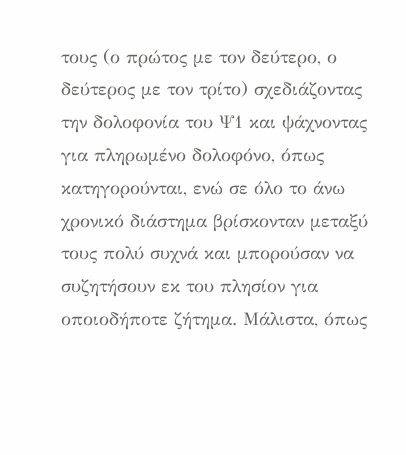τους (ο πρώτος με τον δεύτερο, ο δεύτερος με τον τρίτο) σχεδιάζοντας την δολοφονία του Ψ1 και ψάχνοντας για πληρωμένο δολοφόνο, όπως κατηγορούνται, ενώ σε όλο το άνω χρονικό διάστημα βρίσκονταν μεταξύ τους πολύ συχνά και μπορούσαν να συζητήσουν εκ του πλησίον για οποιοδήποτε ζήτημα. Μάλιστα, όπως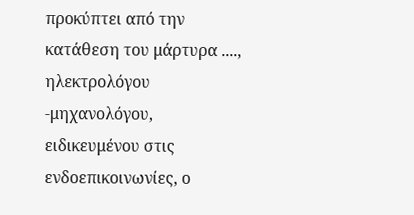προκύπτει από την κατάθεση του μάρτυρα ...., ηλεκτρολόγου -μηχανολόγου, ειδικευμένου στις ενδοεπικοινωνίες, ο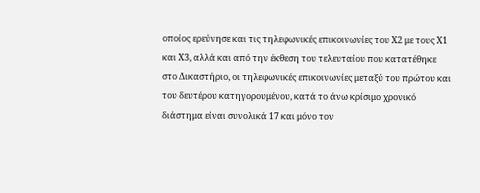οποίος ερεύνησε και τις τηλεφωνικές επικοινωνίες του Χ2 με τους Χ1 και Χ3, αλλά και από την έκθεση του τελευταίου που κατατέθηκε στο Δικαστήριο, οι τηλεφωνικές επικοινωνίες μεταξύ του πρώτου και του δευτέρου κατηγορουμένου, κατά το άνω κρίσιμο χρονικό διάστημα είναι συνολικά 17 και μόνο τον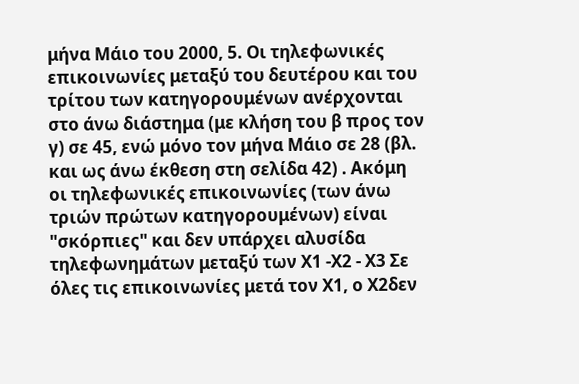μήνα Μάιο του 2000, 5. Οι τηλεφωνικές επικοινωνίες μεταξύ του δευτέρου και του τρίτου των κατηγορουμένων ανέρχονται στο άνω διάστημα (με κλήση του β προς τον γ) σε 45, ενώ μόνο τον μήνα Μάιο σε 28 (βλ. και ως άνω έκθεση στη σελίδα 42) . Ακόμη οι τηλεφωνικές επικοινωνίες (των άνω τριών πρώτων κατηγορουμένων) είναι "σκόρπιες" και δεν υπάρχει αλυσίδα τηλεφωνημάτων μεταξύ των Χ1 -Χ2 - Χ3 Σε όλες τις επικοινωνίες μετά τον Χ1, ο Χ2δεν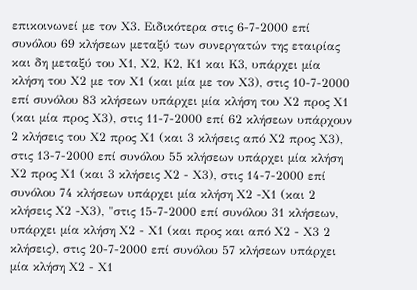επικοινωνεί με τον Χ3. Ειδικότερα στις 6-7-2000 επί συνόλου 69 κλήσεων μεταξύ των συνεργατών της εταιρίας και δη μεταξύ του Χ1, Χ2, Κ2, Κ1 και Κ3, υπάρχει μία κλήση του Χ2 με τον Χ1 (και μία με τον Χ3), στις 10-7-2000 επί συνόλου 83 κλήσεων υπάρχει μία κλήση του Χ2 προς Χ1 (και μία προς Χ3), στις 11-7-2000 επί 62 κλήσεων υπάρχουν 2 κλήσεις του Χ2 προς Χ1 (και 3 κλήσεις από Χ2 προς Χ3), στις 13-7-2000 επί συνόλου 55 κλήσεων υπάρχει μία κλήση Χ2 προς Χ1 (και 3 κλήσεις Χ2 - Χ3), στις 14-7-2000 επί συνόλου 74 κλήσεων υπάρχει μία κλήση Χ2 -Χ1 (και 2 κλήσεις Χ2 -Χ3), "στις 15-7-2000 επί συνόλου 31 κλήσεων, υπάρχει μία κλήση Χ2 - Χ1 (και προς και από Χ2 - Χ3 2 κλήσεις), στις 20-7-2000 επί συνόλου 57 κλήσεων υπάρχει μία κλήση Χ2 - Χ1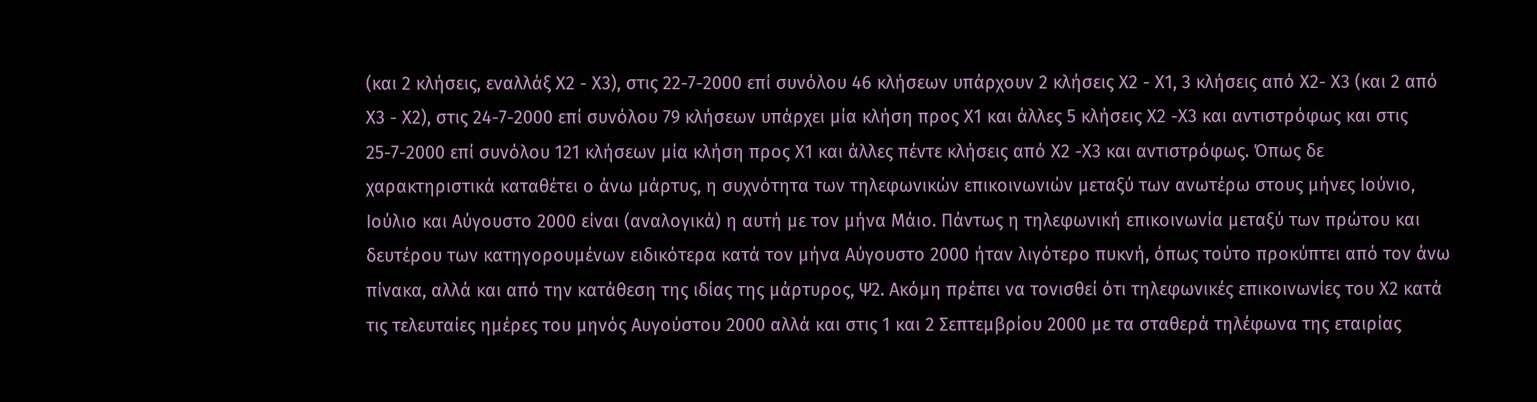(και 2 κλήσεις, εναλλάξ Χ2 - Χ3), στις 22-7-2000 επί συνόλου 46 κλήσεων υπάρχουν 2 κλήσεις Χ2 - Χ1, 3 κλήσεις από Χ2- Χ3 (και 2 από Χ3 - Χ2), στις 24-7-2000 επί συνόλου 79 κλήσεων υπάρχει μία κλήση προς Χ1 και άλλες 5 κλήσεις Χ2 -Χ3 και αντιστρόφως και στις 25-7-2000 επί συνόλου 121 κλήσεων μία κλήση προς Χ1 και άλλες πέντε κλήσεις από Χ2 -Χ3 και αντιστρόφως. Όπως δε χαρακτηριστικά καταθέτει ο άνω μάρτυς, η συχνότητα των τηλεφωνικών επικοινωνιών μεταξύ των ανωτέρω στους μήνες Ιούνιο, Ιούλιο και Αύγουστο 2000 είναι (αναλογικά) η αυτή με τον μήνα Μάιο. Πάντως η τηλεφωνική επικοινωνία μεταξύ των πρώτου και δευτέρου των κατηγορουμένων ειδικότερα κατά τον μήνα Αύγουστο 2000 ήταν λιγότερο πυκνή, όπως τούτο προκύπτει από τον άνω πίνακα, αλλά και από την κατάθεση της ιδίας της μάρτυρος, Ψ2. Ακόμη πρέπει να τονισθεί ότι τηλεφωνικές επικοινωνίες του Χ2 κατά τις τελευταίες ημέρες του μηνός Αυγούστου 2000 αλλά και στις 1 και 2 Σεπτεμβρίου 2000 με τα σταθερά τηλέφωνα της εταιρίας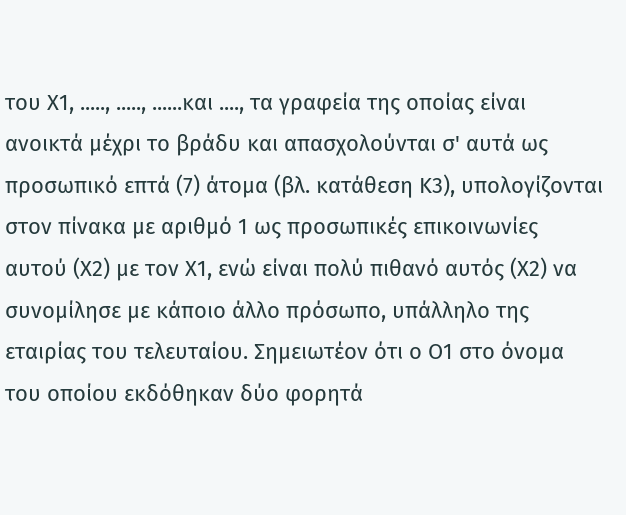του Χ1, ....., ....., ......και ...., τα γραφεία της οποίας είναι ανοικτά μέχρι το βράδυ και απασχολούνται σ' αυτά ως προσωπικό επτά (7) άτομα (βλ. κατάθεση Κ3), υπολογίζονται στον πίνακα με αριθμό 1 ως προσωπικές επικοινωνίες αυτού (Χ2) με τον Χ1, ενώ είναι πολύ πιθανό αυτός (Χ2) να συνομίλησε με κάποιο άλλο πρόσωπο, υπάλληλο της εταιρίας του τελευταίου. Σημειωτέον ότι ο Ο1 στο όνομα του οποίου εκδόθηκαν δύο φορητά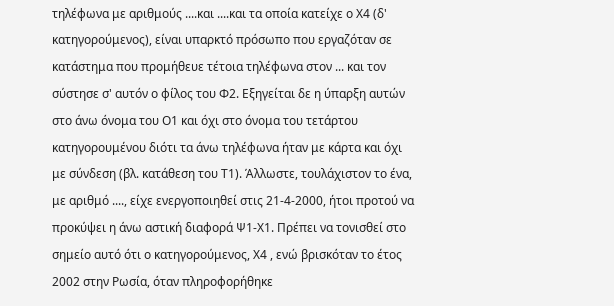τηλέφωνα με αριθμούς ....και ....και τα οποία κατείχε ο Χ4 (δ' κατηγορούμενος), είναι υπαρκτό πρόσωπο που εργαζόταν σε κατάστημα που προμήθευε τέτοια τηλέφωνα στον ... και τον σύστησε σ' αυτόν ο φίλος του Φ2. Εξηγείται δε η ύπαρξη αυτών στο άνω όνομα του Ο1 και όχι στο όνομα του τετάρτου κατηγορουμένου διότι τα άνω τηλέφωνα ήταν με κάρτα και όχι με σύνδεση (βλ. κατάθεση του Τ1). Άλλωστε, τουλάχιστον το ένα, με αριθμό ...., είχε ενεργοποιηθεί στις 21-4-2000, ήτοι προτού να προκύψει η άνω αστική διαφορά Ψ1-Χ1. Πρέπει να τονισθεί στο σημείο αυτό ότι ο κατηγορούμενος, Χ4 , ενώ βρισκόταν το έτος 2002 στην Ρωσία, όταν πληροφορήθηκε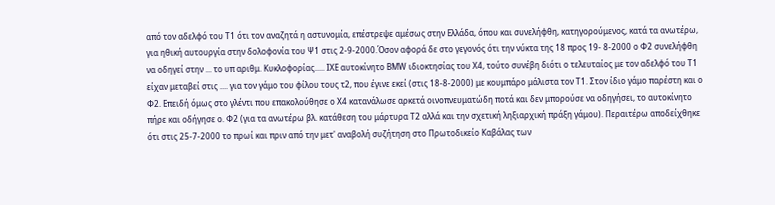από τον αδελφό του Τ1 ότι τον αναζητά η αστυνομία, επέστρεψε αμέσως στην Ελλάδα, όπου και συνελήφθη, κατηγορούμενος, κατά τα ανωτέρω, για ηθική αυτουργία στην δολοφονία του Ψ1 στις 2-9-2000.Όσον αφορά δε στο γεγονός ότι την νύκτα της 18 προς 19- 8-2000 ο Φ2 συνελήφθη να οδηγεί στην ... το υπ αριθμ. Κυκλοφορίας..... ΙΧΕ αυτοκίνητο ΒΜW ιδιοκτησίας του Χ4, τούτο συνέβη διότι ο τελευταίος με τον αδελφό του Τ1 είχαν μεταβεί στις .... για τον γάμο του φίλου τους τ2, που έγινε εκεί (στις 18-8-2000) με κουμπάρο μάλιστα τον Τ1. Στον ίδιο γάμο παρέστη και ο Φ2. Επειδή όμως στο γλέντι που επακολούθησε ο Χ4 κατανάλωσε αρκετά οινοπνευματώδη ποτά και δεν μπορούσε να οδηγήσει, το αυτοκίνητο πήρε και οδήγησε ο. Φ2 (για τα ανωτέρω βλ. κατάθεση του μάρτυρα Τ2 αλλά και την σχετική ληξιαρχική πράξη γάμου). Περαιτέρω αποδείχθηκε ότι στις 25-7-2000 το πρωί και πριν από την μετ' αναβολή συζήτηση στο Πρωτοδικείο Καβάλας των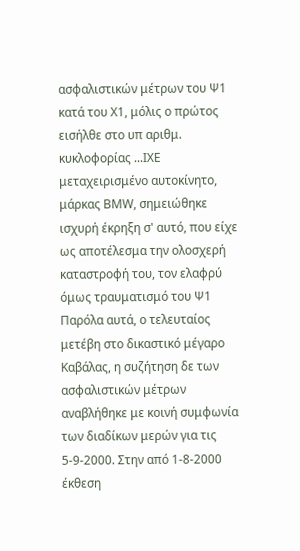ασφαλιστικών μέτρων του Ψ1 κατά του Χ1, μόλις ο πρώτος εισήλθε στο υπ αριθμ. κυκλοφορίας ...ΙΧΕ μεταχειρισμένο αυτοκίνητο, μάρκας ΒMW, σημειώθηκε ισχυρή έκρηξη σ' αυτό, που είχε ως αποτέλεσμα την ολοσχερή καταστροφή του, τον ελαφρύ όμως τραυματισμό του Ψ1 Παρόλα αυτά, ο τελευταίος μετέβη στο δικαστικό μέγαρο Καβάλας, η συζήτηση δε των ασφαλιστικών μέτρων αναβλήθηκε με κοινή συμφωνία των διαδίκων μερών για τις 5-9-2000. Στην από 1-8-2000 έκθεση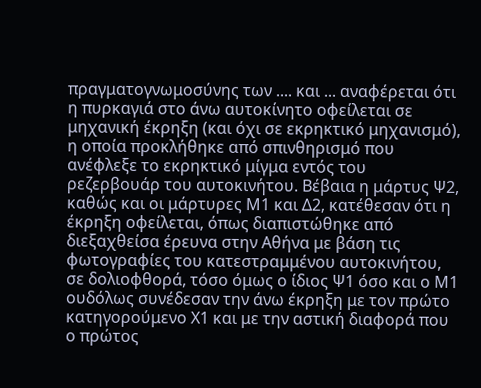πραγματογνωμοσύνης των .... και ... αναφέρεται ότι η πυρκαγιά στο άνω αυτοκίνητο οφείλεται σε μηχανική έκρηξη (και όχι σε εκρηκτικό μηχανισμό), η οποία προκλήθηκε από σπινθηρισμό που ανέφλεξε το εκρηκτικό μίγμα εντός του ρεζερβουάρ του αυτοκινήτου. Βέβαια η μάρτυς Ψ2, καθώς και οι μάρτυρες Μ1 και Δ2, κατέθεσαν ότι η έκρηξη οφείλεται, όπως διαπιστώθηκε από διεξαχθείσα έρευνα στην Αθήνα με βάση τις φωτογραφίες του κατεστραμμένου αυτοκινήτου, σε δολιοφθορά, τόσο όμως ο ίδιος Ψ1 όσο και ο Μ1 ουδόλως συνέδεσαν την άνω έκρηξη με τον πρώτο κατηγορούμενο Χ1 και με την αστική διαφορά που ο πρώτος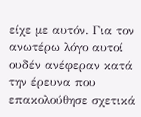είχε με αυτόν. Για τον ανωτέρω λόγο αυτοί ουδέν ανέφεραν κατά την έρευνα που επακολούθησε σχετικά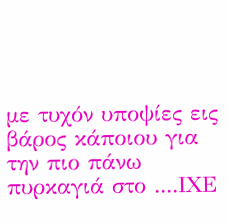με τυχόν υποψίες εις βάρος κάποιου για την πιο πάνω πυρκαγιά στο ....ΙΧΕ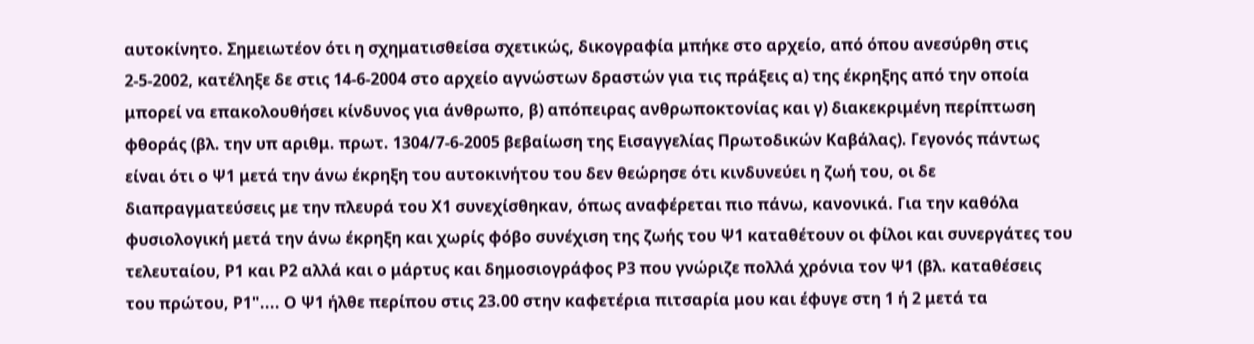αυτοκίνητο. Σημειωτέον ότι η σχηματισθείσα σχετικώς, δικογραφία μπήκε στο αρχείο, από όπου ανεσύρθη στις 2-5-2002, κατέληξε δε στις 14-6-2004 στο αρχείο αγνώστων δραστών για τις πράξεις α) της έκρηξης από την οποία μπορεί να επακολουθήσει κίνδυνος για άνθρωπο, β) απόπειρας ανθρωποκτονίας και γ) διακεκριμένη περίπτωση φθοράς (βλ. την υπ αριθμ. πρωτ. 1304/7-6-2005 βεβαίωση της Εισαγγελίας Πρωτοδικών Καβάλας). Γεγονός πάντως είναι ότι ο Ψ1 μετά την άνω έκρηξη του αυτοκινήτου του δεν θεώρησε ότι κινδυνεύει η ζωή του, οι δε διαπραγματεύσεις με την πλευρά του Χ1 συνεχίσθηκαν, όπως αναφέρεται πιο πάνω, κανονικά. Για την καθόλα φυσιολογική μετά την άνω έκρηξη και χωρίς φόβο συνέχιση της ζωής του Ψ1 καταθέτουν οι φίλοι και συνεργάτες του τελευταίου, Ρ1 και Ρ2 αλλά και ο μάρτυς και δημοσιογράφος Ρ3 που γνώριζε πολλά χρόνια τον Ψ1 (βλ. καταθέσεις του πρώτου, Ρ1".... Ο Ψ1 ήλθε περίπου στις 23.00 στην καφετέρια πιτσαρία μου και έφυγε στη 1 ή 2 μετά τα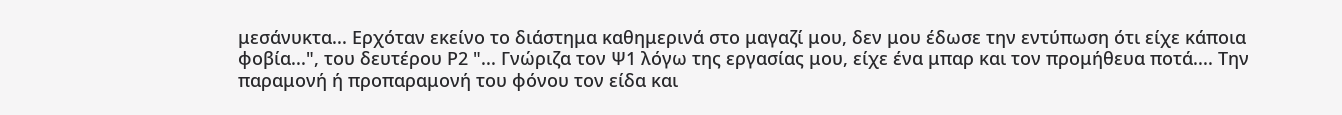μεσάνυκτα... Ερχόταν εκείνο το διάστημα καθημερινά στο μαγαζί μου, δεν μου έδωσε την εντύπωση ότι είχε κάποια φοβία...", του δευτέρου Ρ2 "... Γνώριζα τον Ψ1 λόγω της εργασίας μου, είχε ένα μπαρ και τον προμήθευα ποτά.... Την παραμονή ή προπαραμονή του φόνου τον είδα και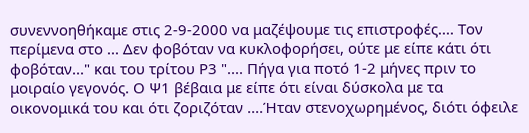συνεννοηθήκαμε στις 2-9-2000 να μαζέψουμε τις επιστροφές.... Τον περίμενα στο ... Δεν φοβόταν να κυκλοφορήσει, ούτε με είπε κάτι ότι φοβόταν..." και του τρίτου Ρ3 ".... Πήγα για ποτό 1-2 μήνες πριν το μοιραίο γεγονός. Ο Ψ1 βέβαια με είπε ότι είναι δύσκολα με τα οικονομικά του και ότι ζοριζόταν ....Ήταν στενοχωρημένος, διότι όφειλε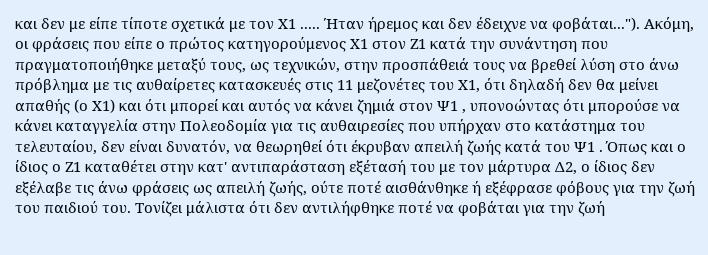και δεν με είπε τίποτε σχετικά με τον Χ1 ..... Ήταν ήρεμος και δεν έδειχνε να φοβάται..."). Ακόμη, οι φράσεις που είπε ο πρώτος κατηγορούμενος Χ1 στον Ζ1 κατά την συνάντηση που πραγματοποιήθηκε μεταξύ τους, ως τεχνικών, στην προσπάθειά τους να βρεθεί λύση στο άνω πρόβλημα με τις αυθαίρετες κατασκευές στις 11 μεζονέτες του Χ1, ότι δηλαδή δεν θα μείνει απαθής (ο Χ1) και ότι μπορεί και αυτός να κάνει ζημιά στον Ψ1 , υπονοώντας ότι μπορούσε να κάνει καταγγελία στην Πολεοδομία για τις αυθαιρεσίες που υπήρχαν στο κατάστημα του τελευταίου, δεν είναι δυνατόν, να θεωρηθεί ότι έκρυβαν απειλή ζωής κατά του Ψ1 . Όπως και ο ίδιος ο Ζ1 καταθέτει στην κατ' αντιπαράσταση εξέτασή του με τον μάρτυρα Δ2, ο ίδιος δεν εξέλαβε τις άνω φράσεις ως απειλή ζωής, ούτε ποτέ αισθάνθηκε ή εξέφρασε φόβους για την ζωή του παιδιού του. Τονίζει μάλιστα ότι δεν αντιλήφθηκε ποτέ να φοβάται για την ζωή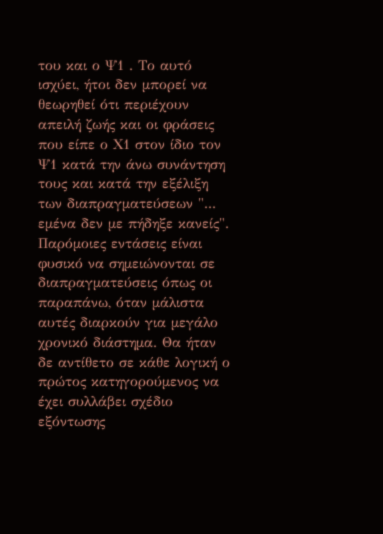του και ο Ψ1 . Το αυτό ισχύει, ήτοι δεν μπορεί να θεωρηθεί ότι περιέχουν απειλή ζωής και οι φράσεις που είπε ο Χ1 στον ίδιο τον Ψ1 κατά την άνω συνάντηση τους και κατά την εξέλιξη των διαπραγματεύσεων "... εμένα δεν με πήδηξε κανείς". Παρόμοιες εντάσεις είναι φυσικό να σημειώνονται σε διαπραγματεύσεις όπως οι παραπάνω, όταν μάλιστα αυτές διαρκούν για μεγάλο χρονικό διάστημα. Θα ήταν δε αντίθετο σε κάθε λογική ο πρώτος κατηγορούμενος να έχει συλλάβει σχέδιο εξόντωσης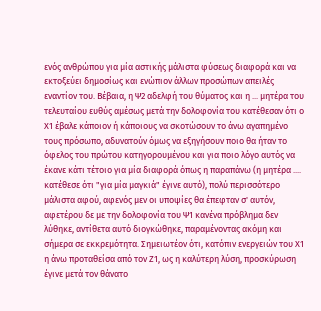ενός ανθρώπου για μία αστικής μάλιστα φύσεως διαφορά και να εκτοξεύει δημοσίως και ενώπιον άλλων προσώπων απειλές εναντίον του. Βέβαια, η Ψ2 αδελφή του θύματος και η ... μητέρα του τελευταίου ευθύς αμέσως μετά την δολοφονία του κατέθεσαν ότι ο Χ1 έβαλε κάποιον ή κάποιους να σκοτώσουν το άνω αγαπημένο τους πρόσωπο, αδυνατούν όμως να εξηγήσουν ποιο θα ήταν το όφελος του πρώτου κατηγορουμένου και για ποιο λόγο αυτός να έκανε κάτι τέτοιο για μία διαφορά όπως η παραπάνω (η μητέρα .... κατέθεσε ότι "για μία μαγκιά" έγινε αυτό), πολύ περισσότερο μάλιστα αφού, αφενός μεν οι υποψίες θα έπεφταν σ' αυτόν, αφετέρου δε με την δολοφονία του Ψ1 κανένα πρόβλημα δεν λύθηκε, αντίθετα αυτό διογκώθηκε, παραμένοντας ακόμη και σήμερα σε εκκρεμότητα. Σημειωτέον ότι, κατόπιν ενεργειών του Χ1 η άνω προταθείσα από τον Ζ1, ως η καλύτερη λύση, προσκύρωση έγινε μετά τον θάνατο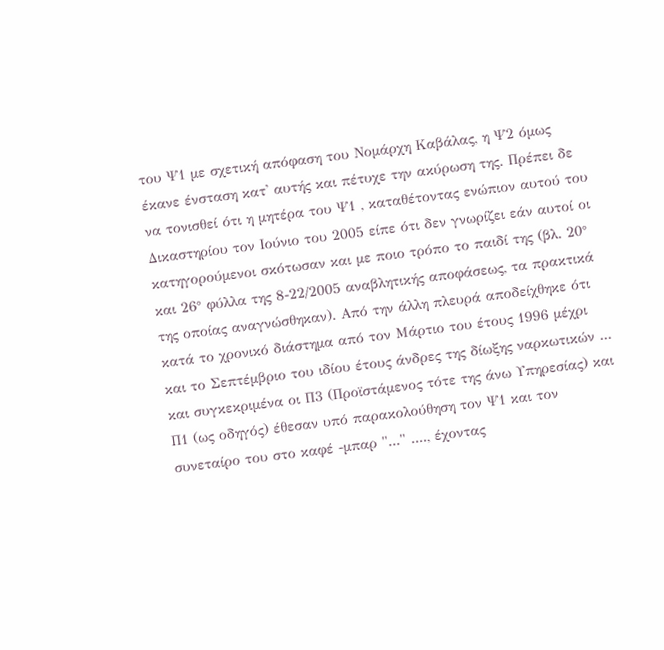του Ψ1 με σχετική απόφαση του Νομάρχη Καβάλας, η Ψ2 όμως έκανε ένσταση κατ' αυτής και πέτυχε την ακύρωση της. Πρέπει δε να τονισθεί ότι η μητέρα του Ψ1 , καταθέτοντας ενώπιον αυτού του Δικαστηρίου τον Ιούνιο του 2005 είπε ότι δεν γνωρίζει εάν αυτοί οι κατηγορούμενοι σκότωσαν και με ποιο τρόπο το παιδί της (βλ. 20° και 26° φύλλα της 8-22/2005 αναβλητικής αποφάσεως, τα πρακτικά της οποίας αναγνώσθηκαν). Από την άλλη πλευρά αποδείχθηκε ότι κατά το χρονικό διάστημα από τον Μάρτιο του έτους 1996 μέχρι και το Σεπτέμβριο του ιδίου έτους άνδρες της δίωξης ναρκωτικών ... και συγκεκριμένα οι Π3 (Προϊστάμενος τότε της άνω Υπηρεσίας) και Π1 (ως οδηγός) έθεσαν υπό παρακολούθηση τον Ψ1 και τον συνεταίρο του στο καφέ -μπαρ "..." ...., έχοντας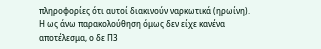πληροφορίες ότι αυτοί διακινούν ναρκωτικά (ηρωίνη). Η ως άνω παρακολούθηση όμως δεν είχε κανένα αποτέλεσμα, ο δε Π3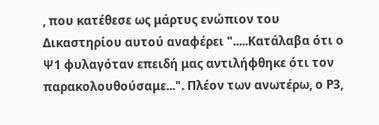, που κατέθεσε ως μάρτυς ενώπιον του Δικαστηρίου αυτού αναφέρει ".....Κατάλαβα ότι ο Ψ1 φυλαγόταν επειδή μας αντιλήφθηκε ότι τον παρακολουθούσαμε...". Πλέον των ανωτέρω, ο Ρ3,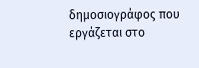δημοσιογράφος που εργάζεται στο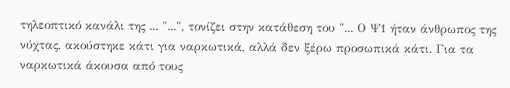τηλεοπτικό κανάλι της ... "...", τονίζει στην κατάθεση του "... Ο Ψ1 ήταν άνθρωπος της νύχτας, ακούστηκε κάτι για ναρκωτικά, αλλά δεν ξέρω προσωπικά κάτι. Για τα ναρκωτικά άκουσα από τους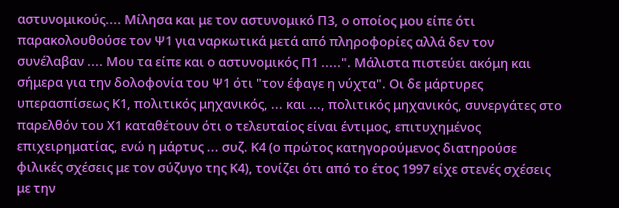αστυνομικούς.... Μίλησα και με τον αστυνομικό Π3, ο οποίος μου είπε ότι παρακολουθούσε τον Ψ1 για ναρκωτικά μετά από πληροφορίες αλλά δεν τον συνέλαβαν .... Μου τα είπε και ο αστυνομικός Π1 .....". Μάλιστα πιστεύει ακόμη και σήμερα για την δολοφονία του Ψ1 ότι "τον έφαγε η νύχτα". Οι δε μάρτυρες υπερασπίσεως Κ1, πολιτικός μηχανικός, ... και ..., πολιτικός μηχανικός, συνεργάτες στο παρελθόν του Χ1 καταθέτουν ότι ο τελευταίος είναι έντιμος, επιτυχημένος επιχειρηματίας, ενώ η μάρτυς ... συζ. Κ4 (ο πρώτος κατηγορούμενος διατηρούσε φιλικές σχέσεις με τον σύζυγο της Κ4), τονίζει ότι από το έτος 1997 είχε στενές σχέσεις με την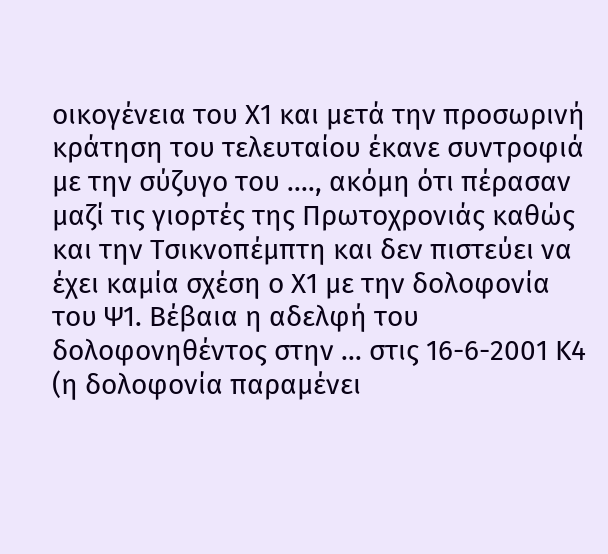οικογένεια του Χ1 και μετά την προσωρινή κράτηση του τελευταίου έκανε συντροφιά με την σύζυγο του ...., ακόμη ότι πέρασαν μαζί τις γιορτές της Πρωτοχρονιάς καθώς και την Τσικνοπέμπτη και δεν πιστεύει να έχει καμία σχέση ο Χ1 με την δολοφονία του Ψ1. Βέβαια η αδελφή του δολοφονηθέντος στην ... στις 16-6-2001 Κ4 (η δολοφονία παραμένει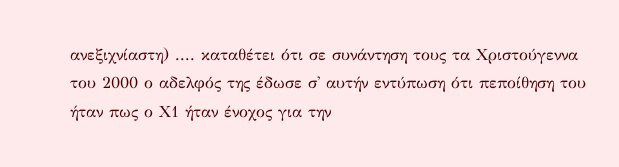ανεξιχνίαστη) .... καταθέτει ότι σε συνάντηση τους τα Χριστούγεννα του 2000 ο αδελφός της έδωσε σ' αυτήν εντύπωση ότι πεποίθηση του ήταν πως ο Χ1 ήταν ένοχος για την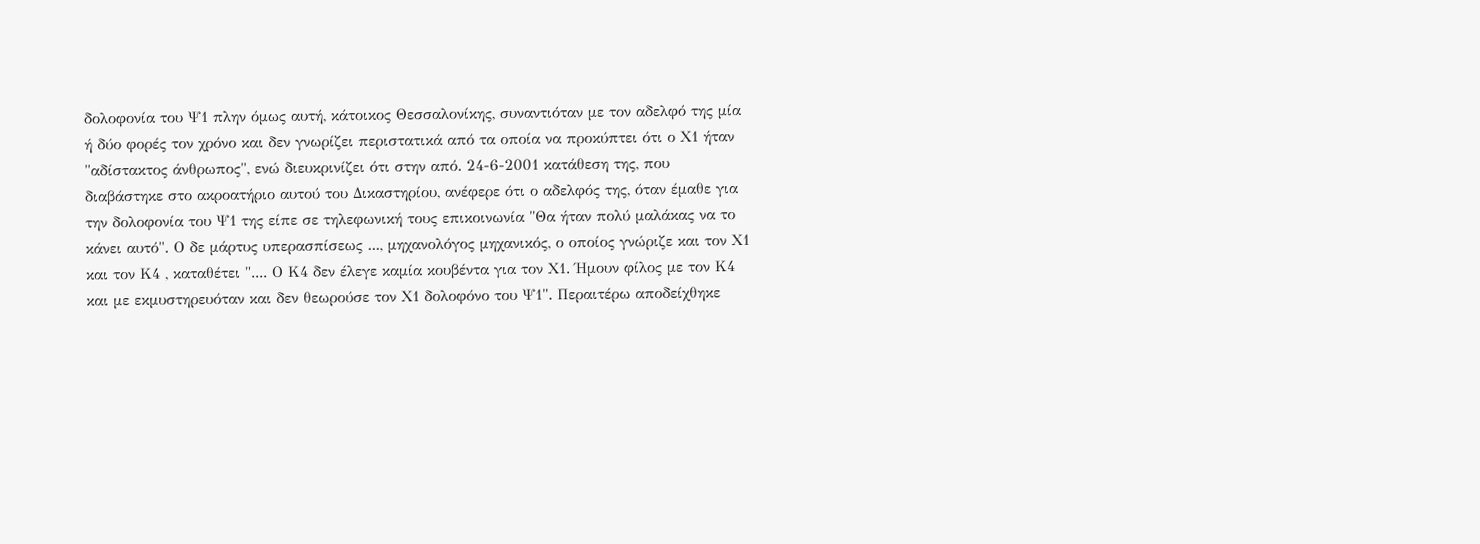δολοφονία του Ψ1 πλην όμως αυτή, κάτοικος Θεσσαλονίκης, συναντιόταν με τον αδελφό της μία ή δύο φορές τον χρόνο και δεν γνωρίζει περιστατικά από τα οποία να προκύπτει ότι ο Χ1 ήταν "αδίστακτος άνθρωπος", ενώ διευκρινίζει ότι στην από. 24-6-2001 κατάθεση της, που διαβάστηκε στο ακροατήριο αυτού του Δικαστηρίου, ανέφερε ότι ο αδελφός της, όταν έμαθε για την δολοφονία του Ψ1 της είπε σε τηλεφωνική τους επικοινωνία "Θα ήταν πολύ μαλάκας να το κάνει αυτό". Ο δε μάρτυς υπερασπίσεως ..., μηχανολόγος μηχανικός, ο οποίος γνώριζε και τον Χ1 και τον Κ4 , καταθέτει ".... Ο Κ4 δεν έλεγε καμία κουβέντα για τον Χ1. Ήμουν φίλος με τον Κ4 και με εκμυστηρευόταν και δεν θεωρούσε τον Χ1 δολοφόνο του Ψ1". Περαιτέρω αποδείχθηκε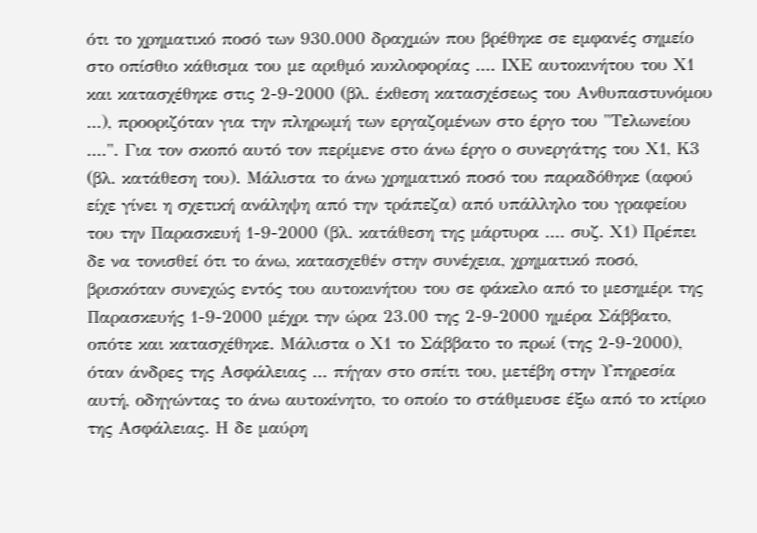ότι το χρηματικό ποσό των 930.000 δραχμών που βρέθηκε σε εμφανές σημείο στο οπίσθιο κάθισμα του με αριθμό κυκλοφορίας .... ΙΧΕ αυτοκινήτου του Χ1 και κατασχέθηκε στις 2-9-2000 (βλ. έκθεση κατασχέσεως του Ανθυπαστυνόμου ...), προοριζόταν για την πληρωμή των εργαζομένων στο έργο του "Τελωνείου ....". Για τον σκοπό αυτό τον περίμενε στο άνω έργο ο συνεργάτης του Χ1, Κ3 (βλ. κατάθεση του). Μάλιστα το άνω χρηματικό ποσό του παραδόθηκε (αφού είχε γίνει η σχετική ανάληψη από την τράπεζα) από υπάλληλο του γραφείου του την Παρασκευή 1-9-2000 (βλ. κατάθεση της μάρτυρα .... συζ. Χ1) Πρέπει δε να τονισθεί ότι το άνω, κατασχεθέν στην συνέχεια, χρηματικό ποσό, βρισκόταν συνεχώς εντός του αυτοκινήτου του σε φάκελο από το μεσημέρι της Παρασκευής 1-9-2000 μέχρι την ώρα 23.00 της 2-9-2000 ημέρα Σάββατο, οπότε και κατασχέθηκε. Μάλιστα ο Χ1 το Σάββατο το πρωί (της 2-9-2000), όταν άνδρες της Ασφάλειας ... πήγαν στο σπίτι του, μετέβη στην Υπηρεσία αυτή, οδηγώντας το άνω αυτοκίνητο, το οποίο το στάθμευσε έξω από το κτίριο της Ασφάλειας. Η δε μαύρη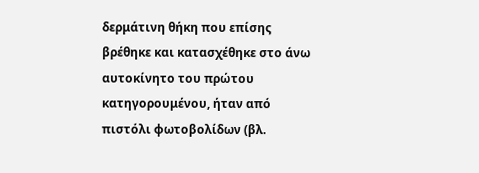δερμάτινη θήκη που επίσης βρέθηκε και κατασχέθηκε στο άνω αυτοκίνητο του πρώτου κατηγορουμένου, ήταν από πιστόλι φωτοβολίδων (βλ.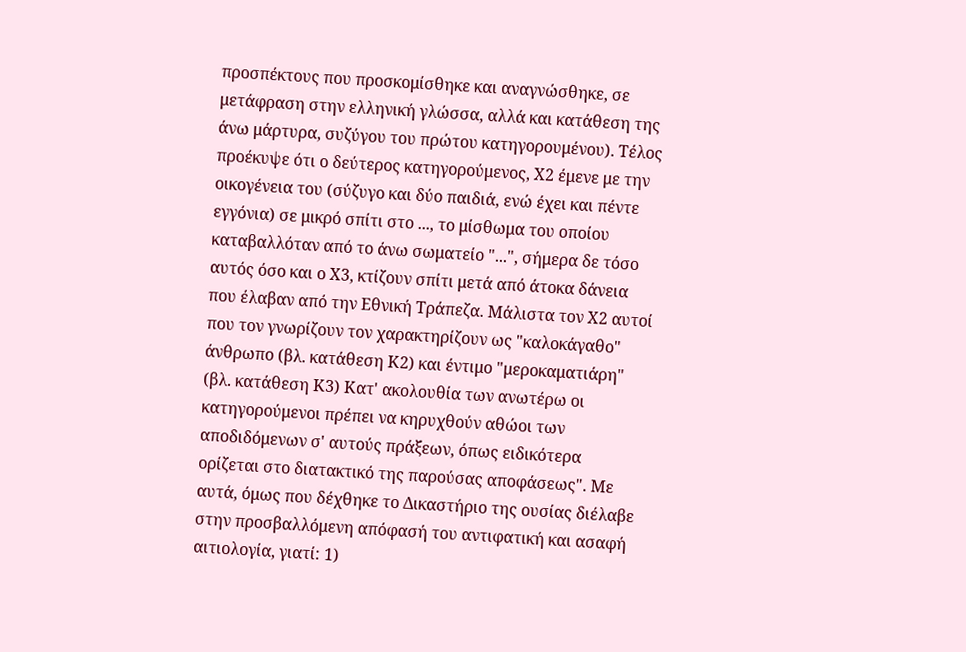προσπέκτους που προσκομίσθηκε και αναγνώσθηκε, σε μετάφραση στην ελληνική γλώσσα, αλλά και κατάθεση της άνω μάρτυρα, συζύγου του πρώτου κατηγορουμένου). Τέλος προέκυψε ότι ο δεύτερος κατηγορούμενος, Χ2 έμενε με την οικογένεια του (σύζυγο και δύο παιδιά, ενώ έχει και πέντε εγγόνια) σε μικρό σπίτι στο ..., το μίσθωμα του οποίου καταβαλλόταν από το άνω σωματείο "...", σήμερα δε τόσο αυτός όσο και ο Χ3, κτίζουν σπίτι μετά από άτοκα δάνεια που έλαβαν από την Εθνική Τράπεζα. Μάλιστα τον Χ2 αυτοί που τον γνωρίζουν τον χαρακτηρίζουν ως "καλοκάγαθο" άνθρωπο (βλ. κατάθεση Κ2) και έντιμο "μεροκαματιάρη" (βλ. κατάθεση Κ3) Κατ' ακολουθία των ανωτέρω οι κατηγορούμενοι πρέπει να κηρυχθούν αθώοι των αποδιδόμενων σ' αυτούς πράξεων, όπως ειδικότερα ορίζεται στο διατακτικό της παρούσας αποφάσεως". Με αυτά, όμως που δέχθηκε το Δικαστήριο της ουσίας διέλαβε στην προσβαλλόμενη απόφασή του αντιφατική και ασαφή αιτιολογία, γιατί: 1)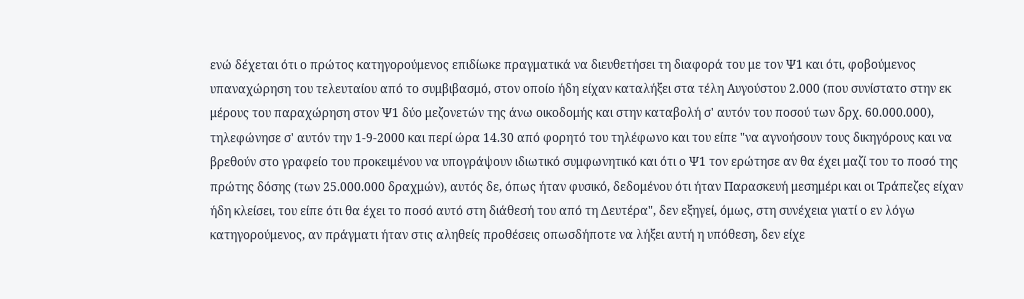ενώ δέχεται ότι ο πρώτος κατηγορούμενος επιδίωκε πραγματικά να διευθετήσει τη διαφορά του με τον Ψ1 και ότι, φοβούμενος υπαναχώρηση του τελευταίου από το συμβιβασμό, στον οποίο ήδη είχαν καταλήξει στα τέλη Αυγούστου 2.000 (που συνίστατο στην εκ μέρους του παραχώρηση στον Ψ1 δύο μεζονετών της άνω οικοδομής και στην καταβολή σ' αυτόν του ποσού των δρχ. 60.000.000), τηλεφώνησε σ' αυτόν την 1-9-2000 και περί ώρα 14.30 από φορητό του τηλέφωνο και του είπε "να αγνοήσουν τους δικηγόρους και να βρεθούν στο γραφείο του προκειμένου να υπογράψουν ιδιωτικό συμφωνητικό και ότι ο Ψ1 τον ερώτησε αν θα έχει μαζί του το ποσό της πρώτης δόσης (των 25.000.000 δραχμών), αυτός δε, όπως ήταν φυσικό, δεδομένου ότι ήταν Παρασκευή μεσημέρι και οι Τράπεζες είχαν ήδη κλείσει, του είπε ότι θα έχει το ποσό αυτό στη διάθεσή του από τη Δευτέρα", δεν εξηγεί, όμως, στη συνέχεια γιατί ο εν λόγω κατηγορούμενος, αν πράγματι ήταν στις αληθείς προθέσεις οπωσδήποτε να λήξει αυτή η υπόθεση, δεν είχε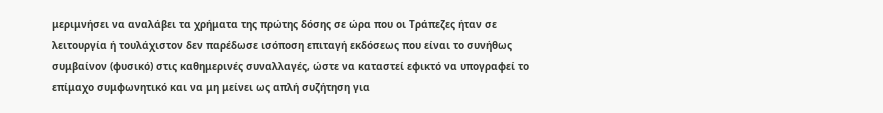μεριμνήσει να αναλάβει τα χρήματα της πρώτης δόσης σε ώρα που οι Τράπεζες ήταν σε λειτουργία ή τουλάχιστον δεν παρέδωσε ισόποση επιταγή εκδόσεως που είναι το συνήθως συμβαίνον (φυσικό) στις καθημερινές συναλλαγές, ώστε να καταστεί εφικτό να υπογραφεί το επίμαχο συμφωνητικό και να μη μείνει ως απλή συζήτηση για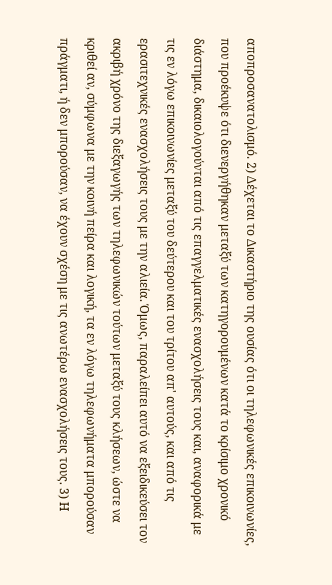αποπροσανατολισμό. 2) Δέχεται το Δικαστήριο της ουσίας ότι οι τηλεφωνικές επικοινωνίες, που προέκυψε ότι διενεργήθηκαν μεταξύ των κατηγορουμένων κατά το κρίσιμο χρονικό διάστημα, δικαιολογούνται από τις επαγγελματικές ενασχολήσεις τους και, αναφορικά με τις εν λόγω επικοινωνίες μεταξύ του δεύτερου και του τρίτου απ' αυτούς, και από τις ερασιτεχνικές ενασχολήσεις τους με την αλιεία. Όμως, παραλείπει αυτό να εξειδικεύσει τον ακριβή χρόνο της διεξαγωγής των τηλεφωνικών τούτων μεταξύ τους κλήσεων, ώστε να κριθεί αν, σύμφωνα με την κοινή πείρα και λογική, τα εν λόγω τηλεφωνήματα μπορούσαν πράγματι, ή δεν μπορούσαν, να έχουν σχέση με τις ανωτέρω ενασχολήσεις τους. 3) Η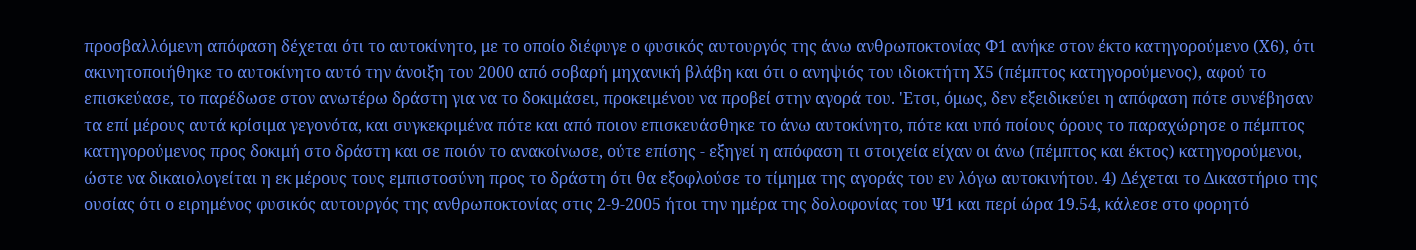προσβαλλόμενη απόφαση δέχεται ότι το αυτοκίνητο, με το οποίο διέφυγε ο φυσικός αυτουργός της άνω ανθρωποκτονίας Φ1 ανήκε στον έκτο κατηγορούμενο (Χ6), ότι ακινητοποιήθηκε το αυτοκίνητο αυτό την άνοιξη του 2000 από σοβαρή μηχανική βλάβη και ότι ο ανηψιός του ιδιοκτήτη Χ5 (πέμπτος κατηγορούμενος), αφού το επισκεύασε, το παρέδωσε στον ανωτέρω δράστη για να το δοκιμάσει, προκειμένου να προβεί στην αγορά του. 'Ετσι, όμως, δεν εξειδικεύει η απόφαση πότε συνέβησαν τα επί μέρους αυτά κρίσιμα γεγονότα, και συγκεκριμένα πότε και από ποιον επισκευάσθηκε το άνω αυτοκίνητο, πότε και υπό ποίους όρους το παραχώρησε ο πέμπτος κατηγορούμενος προς δοκιμή στο δράστη και σε ποιόν το ανακοίνωσε, ούτε επίσης - εξηγεί η απόφαση τι στοιχεία είχαν οι άνω (πέμπτος και έκτος) κατηγορούμενοι, ώστε να δικαιολογείται η εκ μέρους τους εμπιστοσύνη προς το δράστη ότι θα εξοφλούσε το τίμημα της αγοράς του εν λόγω αυτοκινήτου. 4) Δέχεται το Δικαστήριο της ουσίας ότι ο ειρημένος φυσικός αυτουργός της ανθρωποκτονίας στις 2-9-2005 ήτοι την ημέρα της δολοφονίας του Ψ1 και περί ώρα 19.54, κάλεσε στο φορητό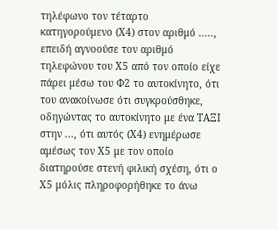τηλέφωνο τον τέταρτο κατηγορούμενο (Χ4) στον αριθμό ....., επειδή αγνοούσε τον αριθμό τηλεφώνου του Χ5 από τον οποίο είχε πάρει μέσω του Φ2 το αυτοκίνητο, ότι του ανακοίνωσε ότι συγκρούσθηκε, οδηγώντας το αυτοκίνητο με ένα ΤΑΞΙ στην ..., ότι αυτός (Χ4) ενημέρωσε αμέσως τον Χ5 με τον οποίο διατηρούσε στενή φιλική σχέση, ότι ο Χ5 μόλις πληροφορήθηκε το άνω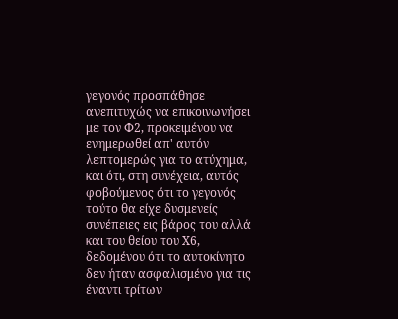γεγονός προσπάθησε ανεπιτυχώς να επικοινωνήσει με τον Φ2, προκειμένου να ενημερωθεί απ' αυτόν λεπτομερώς για το ατύχημα, και ότι, στη συνέχεια, αυτός φοβούμενος ότι το γεγονός τούτο θα είχε δυσμενείς συνέπειες εις βάρος του αλλά και του θείου του Χ6, δεδομένου ότι το αυτοκίνητο δεν ήταν ασφαλισμένο για τις έναντι τρίτων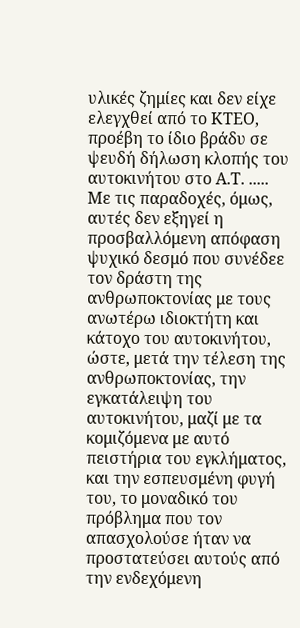υλικές ζημίες και δεν είχε ελεγχθεί από το ΚΤΕΟ, προέβη το ίδιο βράδυ σε ψευδή δήλωση κλοπής του αυτοκινήτου στο Α.Τ. ..... Με τις παραδοχές, όμως, αυτές δεν εξηγεί η προσβαλλόμενη απόφαση ψυχικό δεσμό που συνέδεε τον δράστη της ανθρωποκτονίας με τους ανωτέρω ιδιοκτήτη και κάτοχο του αυτοκινήτου, ώστε, μετά την τέλεση της ανθρωποκτονίας, την εγκατάλειψη του αυτοκινήτου, μαζί με τα κομιζόμενα με αυτό πειστήρια του εγκλήματος, και την εσπευσμένη φυγή του, το μοναδικό του πρόβλημα που τον απασχολούσε ήταν να προστατεύσει αυτούς από την ενδεχόμενη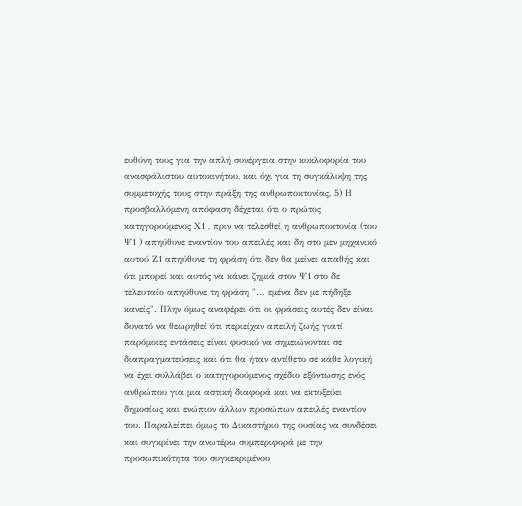ευθύνη τους για την απλή συνέργεια στην κυκλοφορία του ανασφάλιστου αυτοκινήτου, και όχι για τη συγκάλυψη της συμμετοχής τους στην πράξη της ανθρωποκτονίας, 5) Η προσβαλλόμενη απόφαση δέχεται ότι ο πρώτος κατηγορούμενος Χ1 , πριν να τελεσθεί η ανθρωποκτονία (του Ψ1 ) απηύθυνε εναντίον του απειλές και δη στο μεν μηχανικό αυτού Ζ1 απηύθυνε τη φράση ότι δεν θα μείνει απαθής και ότι μπορεί και αυτός να κάνει ζημιά στον Ψ1 στο δε τελευταίο απηύθυνε τη φράση "... εμένα δεν με πήδηξε κανείς". Πλην όμως αναφέρει ότι οι φράσεις αυτές δεν είναι δυνατό να θεωρηθεί ότι περιείχαν απειλή ζωής γιατί παρόμοιες εντάσεις είναι φυσικό να σημειώνονται σε διαπραγματεύσεις και ότι θα ήταν αντίθετο σε κάθε λογική να έχει συλλάβει ο κατηγορούμενος σχέδιο εξόντωσης ενός ανθρώπου για μια αστική διαφορά και να εκτοξεύει δημοσίως και ενώπιον άλλων προσώπων απειλές εναντίον του. Παραλείπει όμως το Δικαστήριο της ουσίας να συνδέσει και συγκρίνει την ανωτέρω συμπεριφορά με την προσωπικότητα του συγκεκριμένου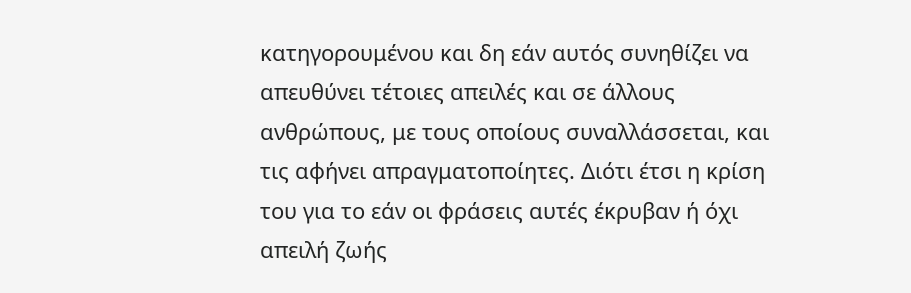κατηγορουμένου και δη εάν αυτός συνηθίζει να απευθύνει τέτοιες απειλές και σε άλλους ανθρώπους, με τους οποίους συναλλάσσεται, και τις αφήνει απραγματοποίητες. Διότι έτσι η κρίση του για το εάν οι φράσεις αυτές έκρυβαν ή όχι απειλή ζωής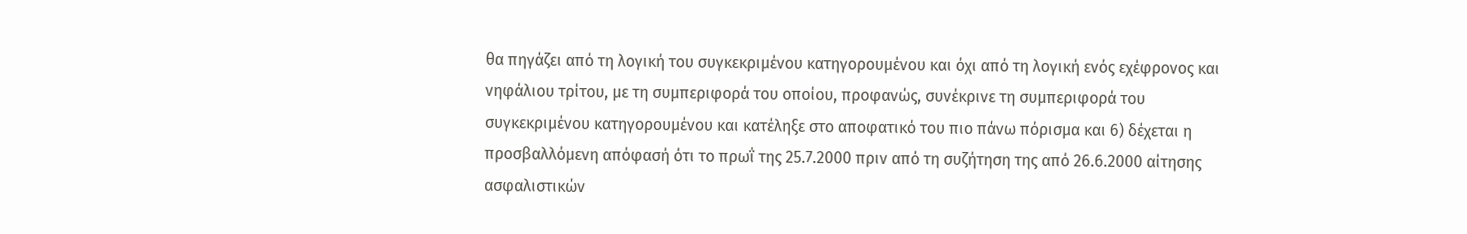θα πηγάζει από τη λογική του συγκεκριμένου κατηγορουμένου και όχι από τη λογική ενός εχέφρονος και νηφάλιου τρίτου, με τη συμπεριφορά του οποίου, προφανώς, συνέκρινε τη συμπεριφορά του συγκεκριμένου κατηγορουμένου και κατέληξε στο αποφατικό του πιο πάνω πόρισμα και 6) δέχεται η προσβαλλόμενη απόφασή ότι το πρωΐ της 25.7.2000 πριν από τη συζήτηση της από 26.6.2000 αίτησης ασφαλιστικών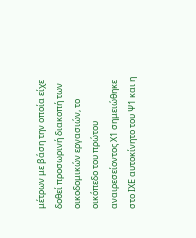μέτρων με βάση την οποία είχε δοθεί προσωρινή διακοπή των οικοδομικών εργασιών, το οικόπεδο του πρώτου αναιρεσείοντος Χ1 σημειώθηκε στο ΙΧΕ αυτοκίνητο του Ψ1 και η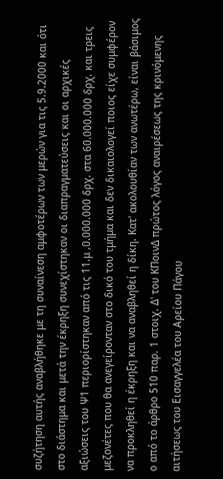συζήτηση αυτής αναβλήθηκε με τη συναίνεση αμφοτέρων των μερών για τις 5.9.2000 και ότι στο διάστημα και μετά την έκρηξη συνεχίστηκαν οι διαπραγματεύσεις και οι αρχικές αξιώσεις του Ψ1 περιορίστηκαν από τις 11.μ ,0.000.000 δρχ. στα 60.000.000 δρχ. και τρεις μεζονέτες που θα ανεγείρονταν στο δικό του τμήμα και δεν δικαιολογεί ποιος είχε συμφέρον να προκληθεί η έκρηξη και να αναβληθεί η δίκη. Κατ' ακολουθίαν των ανωτέρω, είναι βάσιμος ο από το άρθρο 510 παρ. 1 στοιχ. Δ' του ΚΠοινΔ πρώτος λόγος αναιρέσεως της κρινόμενης αιτήσεως του Εισαγγελέα του Αρείου Πάγου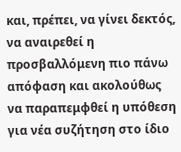και, πρέπει, να γίνει δεκτός, να αναιρεθεί η προσβαλλόμενη πιο πάνω απόφαση και ακολούθως να παραπεμφθεί η υπόθεση για νέα συζήτηση στο ίδιο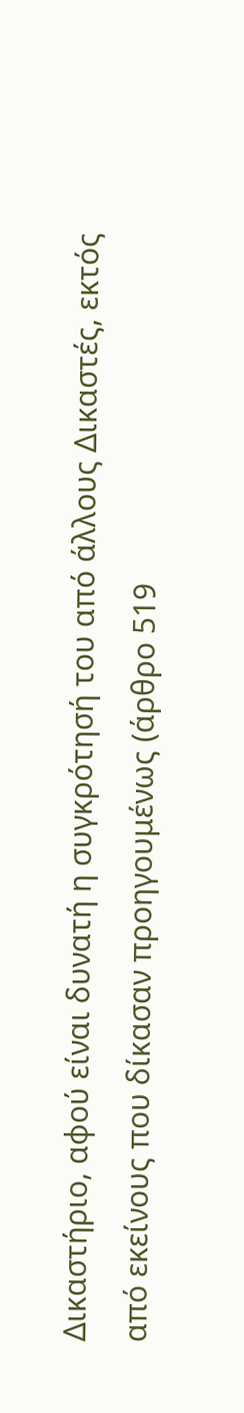Δικαστήριο, αφού είναι δυνατή η συγκρότησή του από άλλους Δικαστές, εκτός από εκείνους που δίκασαν προηγουμένως (άρθρο 519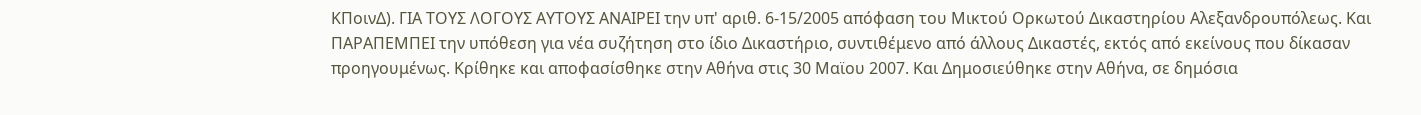ΚΠοινΔ). ΓΙΑ ΤΟΥΣ ΛΟΓΟΥΣ ΑΥΤΟΥΣ ΑΝΑΙΡΕΙ την υπ' αριθ. 6-15/2005 απόφαση του Μικτού Ορκωτού Δικαστηρίου Αλεξανδρουπόλεως. Και ΠΑΡΑΠΕΜΠΕΙ την υπόθεση για νέα συζήτηση στο ίδιο Δικαστήριο, συντιθέμενο από άλλους Δικαστές, εκτός από εκείνους που δίκασαν προηγουμένως. Κρίθηκε και αποφασίσθηκε στην Αθήνα στις 30 Μαϊου 2007. Και Δημοσιεύθηκε στην Αθήνα, σε δημόσια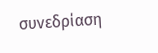συνεδρίαση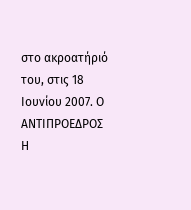στο ακροατήριό του, στις 18 Ιουνίου 2007. Ο ΑΝΤΙΠΡΟΕΔΡΟΣ Η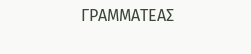ΓΡΑΜΜΑΤΕΑΣ